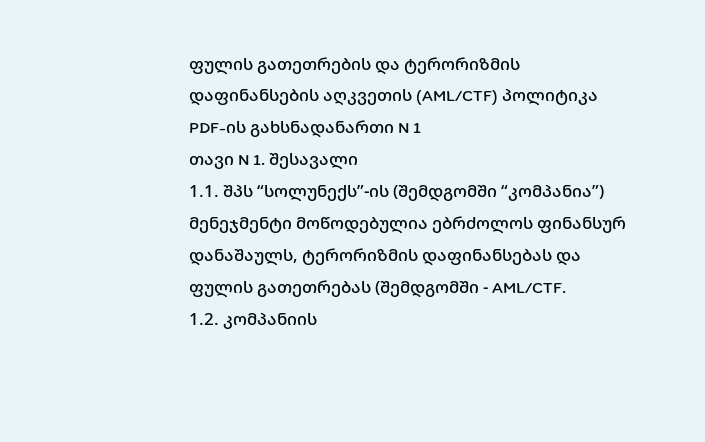ფულის გათეთრების და ტერორიზმის დაფინანსების აღკვეთის (AML/CTF) პოლიტიკა
PDF-ის გახსნადანართი N 1
თავი N 1. შესავალი
1.1. შპს “სოლუნექს”-ის (შემდგომში “კომპანია”) მენეჯმენტი მოწოდებულია ებრძოლოს ფინანსურ დანაშაულს, ტერორიზმის დაფინანსებას და ფულის გათეთრებას (შემდგომში - AML/CTF.
1.2. კომპანიის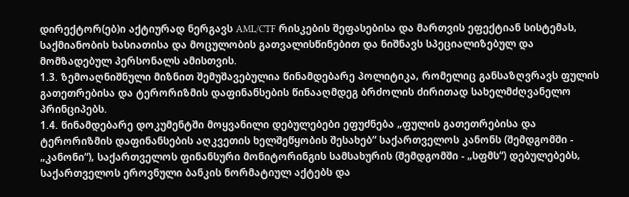დირექტორ(ებ)ი აქტიურად ნერგავს AML/CTF რისკების შეფასებისა და მართვის ეფექტიან სისტემას, საქმიანობის ხასიათისა და მოცულობის გათვალისწინებით და ნიშნავს სპეციალიზებულ და მომზადებულ პერსონალს ამისთვის.
1.3. ზემოაღნიშნული მიზნით შემუშავებულია წინამდებარე პოლიტიკა, რომელიც განსაზღვრავს ფულის გათეთრებისა და ტერორიზმის დაფინანსების წინააღმდეგ ბრძოლის ძირითად სახელმძღვანელო პრინციპებს.
1.4. წინამდებარე დოკუმენტში მოყვანილი დებულებები ეფუძნება „ფულის გათეთრებისა და ტერორიზმის დაფინანსების აღკვეთის ხელშეწყობის შესახებ“ საქართველოს კანონს (შემდგომში - „კანონი“), საქართველოს ფინანსური მონიტორინგის სამსახურის (შემდგომში - „სფმს“) დებულებებს, საქართველოს ეროვნული ბანკის ნორმატიულ აქტებს და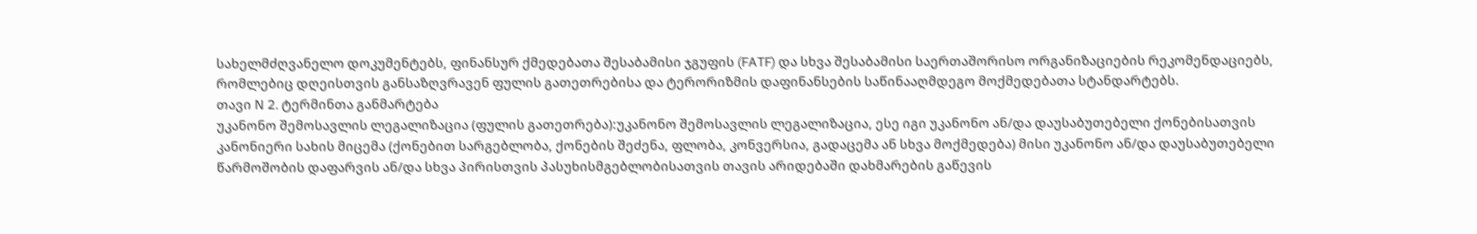სახელმძღვანელო დოკუმენტებს, ფინანსურ ქმედებათა შესაბამისი ჯგუფის (FATF) და სხვა შესაბამისი საერთაშორისო ორგანიზაციების რეკომენდაციებს, რომლებიც დღეისთვის განსაზღვრავენ ფულის გათეთრებისა და ტერორიზმის დაფინანსების საწინააღმდეგო მოქმედებათა სტანდარტებს.
თავი N 2. ტერმინთა განმარტება
უკანონო შემოსავლის ლეგალიზაცია (ფულის გათეთრება):უკანონო შემოსავლის ლეგალიზაცია, ესე იგი უკანონო ან/და დაუსაბუთებელი ქონებისათვის კანონიერი სახის მიცემა (ქონებით სარგებლობა, ქონების შეძენა, ფლობა, კონვერსია, გადაცემა ან სხვა მოქმედება) მისი უკანონო ან/და დაუსაბუთებელი წარმოშობის დაფარვის ან/და სხვა პირისთვის პასუხისმგებლობისათვის თავის არიდებაში დახმარების გაწევის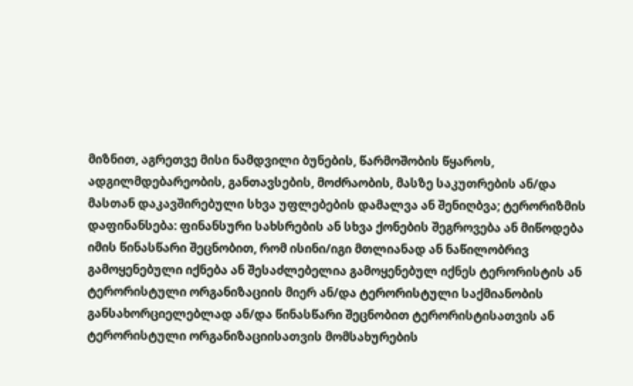მიზნით, აგრეთვე მისი ნამდვილი ბუნების, წარმოშობის წყაროს, ადგილმდებარეობის, განთავსების, მოძრაობის, მასზე საკუთრების ან/და მასთან დაკავშირებული სხვა უფლებების დამალვა ან შენიღბვა; ტერორიზმის დაფინანსება: ფინანსური სახსრების ან სხვა ქონების შეგროვება ან მიწოდება იმის წინასწარი შეცნობით, რომ ისინი/იგი მთლიანად ან ნაწილობრივ გამოყენებული იქნება ან შესაძლებელია გამოყენებულ იქნეს ტერორისტის ან ტერორისტული ორგანიზაციის მიერ ან/და ტერორისტული საქმიანობის განსახორციელებლად ან/და წინასწარი შეცნობით ტერორისტისათვის ან ტერორისტული ორგანიზაციისათვის მომსახურების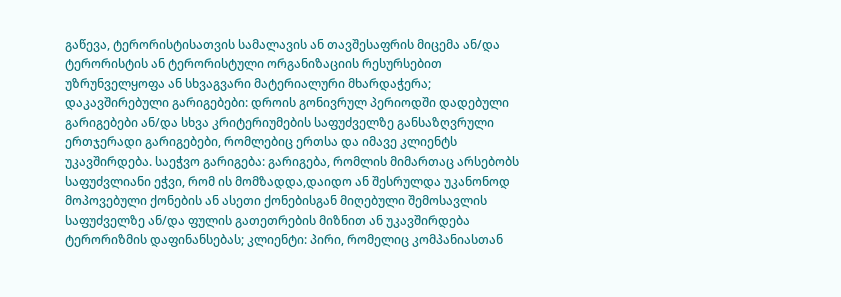გაწევა, ტერორისტისათვის სამალავის ან თავშესაფრის მიცემა ან/და ტერორისტის ან ტერორისტული ორგანიზაციის რესურსებით უზრუნველყოფა ან სხვაგვარი მატერიალური მხარდაჭერა;
დაკავშირებული გარიგებები: დროის გონივრულ პერიოდში დადებული გარიგებები ან/და სხვა კრიტერიუმების საფუძველზე განსაზღვრული ერთჯერადი გარიგებები, რომლებიც ერთსა და იმავე კლიენტს უკავშირდება. საეჭვო გარიგება: გარიგება, რომლის მიმართაც არსებობს საფუძვლიანი ეჭვი, რომ ის მომზადდა,დაიდო ან შესრულდა უკანონოდ მოპოვებული ქონების ან ასეთი ქონებისგან მიღებული შემოსავლის საფუძველზე ან/და ფულის გათეთრების მიზნით ან უკავშირდება ტერორიზმის დაფინანსებას; კლიენტი: პირი, რომელიც კომპანიასთან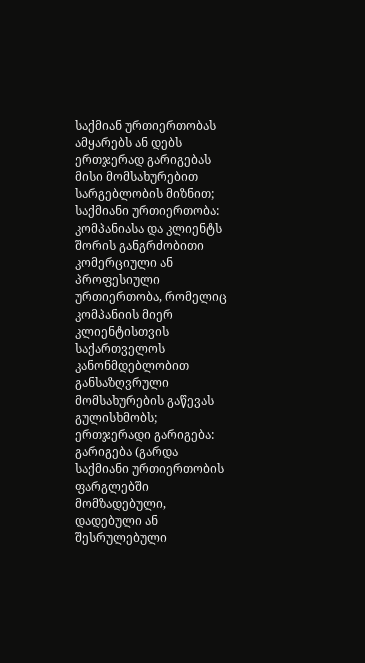საქმიან ურთიერთობას ამყარებს ან დებს ერთჯერად გარიგებას მისი მომსახურებით სარგებლობის მიზნით; საქმიანი ურთიერთობა: კომპანიასა და კლიენტს შორის განგრძობითი კომერციული ან პროფესიული ურთიერთობა, რომელიც კომპანიის მიერ კლიენტისთვის საქართველოს კანონმდებლობით განსაზღვრული მომსახურების გაწევას გულისხმობს; ერთჯერადი გარიგება: გარიგება (გარდა საქმიანი ურთიერთობის ფარგლებში მომზადებული, დადებული ან შესრულებული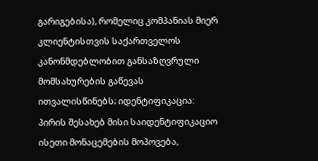გარიგებისა), რომელიც კომპანიას მიერ კლიენტისთვის საქართველოს კანონმდებლობით განსაზღვრული მომსახურების გაწევას ითვალისწინებს; იდენტიფიკაცია: პირის შესახებ მისი საიდენტიფიკაციო ისეთი მონაცემების მოპოვება,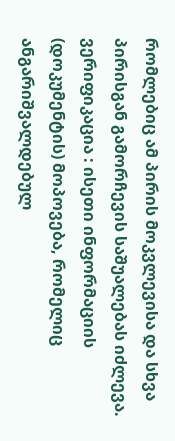რომლებიც ამ პირის მოკვლევისა და სხვა პირისგან გამორჩევის საშუალებას იძლევა. ვერიფიკაცია : ისეთი ინფორმაციის (დოკუმენტის) მოპოვება, რომელიც ანგარიშვალდებულ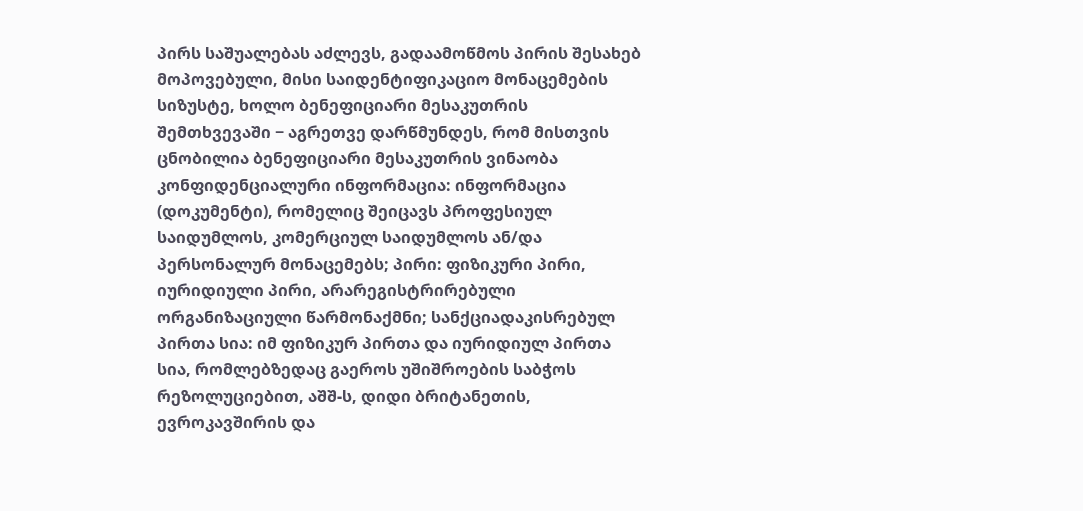პირს საშუალებას აძლევს, გადაამოწმოს პირის შესახებ მოპოვებული, მისი საიდენტიფიკაციო მონაცემების სიზუსტე, ხოლო ბენეფიციარი მესაკუთრის შემთხვევაში − აგრეთვე დარწმუნდეს, რომ მისთვის ცნობილია ბენეფიციარი მესაკუთრის ვინაობა კონფიდენციალური ინფორმაცია: ინფორმაცია (დოკუმენტი), რომელიც შეიცავს პროფესიულ საიდუმლოს, კომერციულ საიდუმლოს ან/და პერსონალურ მონაცემებს; პირი: ფიზიკური პირი, იურიდიული პირი, არარეგისტრირებული ორგანიზაციული წარმონაქმნი; სანქციადაკისრებულ პირთა სია: იმ ფიზიკურ პირთა და იურიდიულ პირთა სია, რომლებზედაც გაეროს უშიშროების საბჭოს რეზოლუციებით, აშშ-ს, დიდი ბრიტანეთის, ევროკავშირის და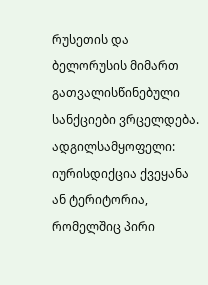რუსეთის და ბელორუსის მიმართ გათვალისწინებული სანქციები ვრცელდება. ადგილსამყოფელი: იურისდიქცია ქვეყანა ან ტერიტორია, რომელშიც პირი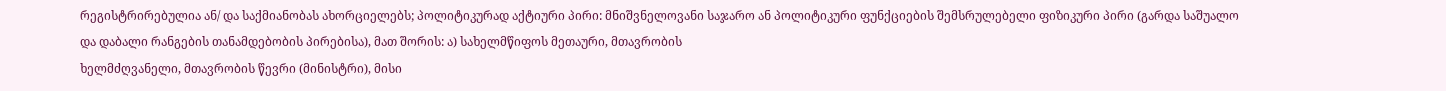რეგისტრირებულია ან/ და საქმიანობას ახორციელებს; პოლიტიკურად აქტიური პირი: მნიშვნელოვანი საჯარო ან პოლიტიკური ფუნქციების შემსრულებელი ფიზიკური პირი (გარდა საშუალო და დაბალი რანგების თანამდებობის პირებისა), მათ შორის: ა) სახელმწიფოს მეთაური, მთავრობის
ხელმძღვანელი, მთავრობის წევრი (მინისტრი), მისი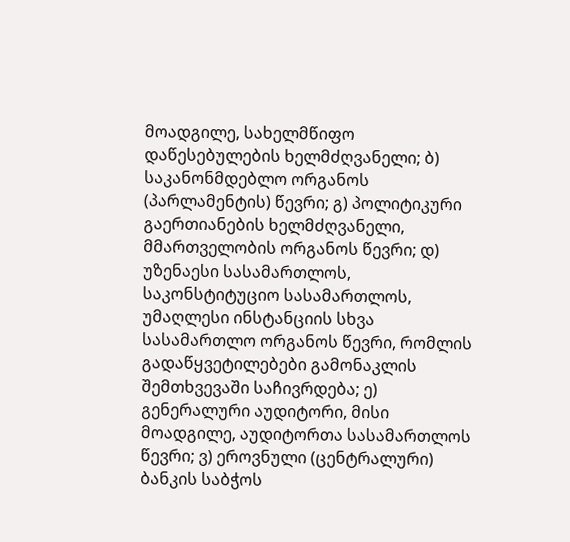მოადგილე, სახელმწიფო დაწესებულების ხელმძღვანელი; ბ) საკანონმდებლო ორგანოს (პარლამენტის) წევრი; გ) პოლიტიკური გაერთიანების ხელმძღვანელი, მმართველობის ორგანოს წევრი; დ) უზენაესი სასამართლოს, საკონსტიტუციო სასამართლოს, უმაღლესი ინსტანციის სხვა სასამართლო ორგანოს წევრი, რომლის გადაწყვეტილებები გამონაკლის შემთხვევაში საჩივრდება; ე) გენერალური აუდიტორი, მისი მოადგილე, აუდიტორთა სასამართლოს წევრი; ვ) ეროვნული (ცენტრალური) ბანკის საბჭოს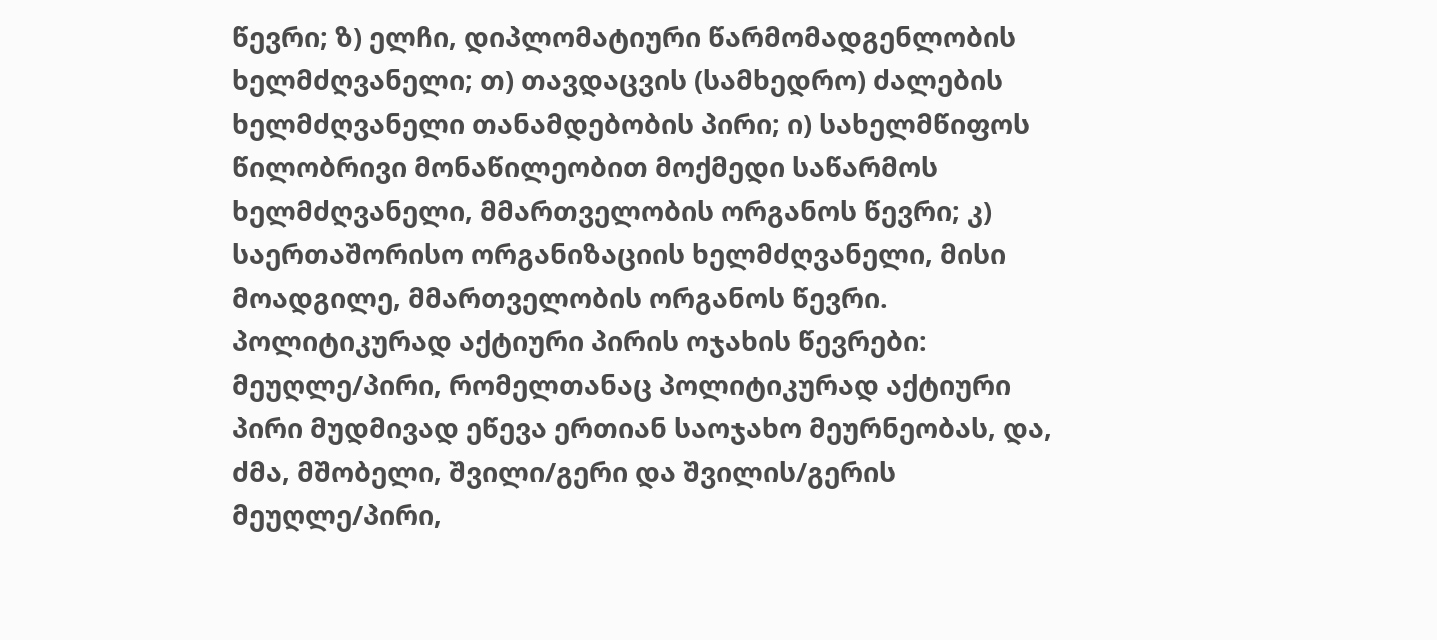წევრი; ზ) ელჩი, დიპლომატიური წარმომადგენლობის ხელმძღვანელი; თ) თავდაცვის (სამხედრო) ძალების ხელმძღვანელი თანამდებობის პირი; ი) სახელმწიფოს წილობრივი მონაწილეობით მოქმედი საწარმოს ხელმძღვანელი, მმართველობის ორგანოს წევრი; კ) საერთაშორისო ორგანიზაციის ხელმძღვანელი, მისი მოადგილე, მმართველობის ორგანოს წევრი. პოლიტიკურად აქტიური პირის ოჯახის წევრები: მეუღლე/პირი, რომელთანაც პოლიტიკურად აქტიური პირი მუდმივად ეწევა ერთიან საოჯახო მეურნეობას, და, ძმა, მშობელი, შვილი/გერი და შვილის/გერის მეუღლე/პირი,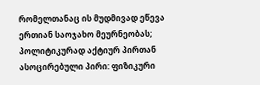რომელთანაც ის მუდმივად ეწევა ერთიან საოჯახო მეურნეობას; პოლიტიკურად აქტიურ პირთან ასოცირებული პირი: ფიზიკური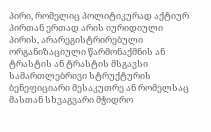პირი, რომელიც პოლიტიკურად აქტიურ პირთან ერთად არის იურიდიული პირის, არარეგისტრირებული ორგანიზაციული წარმონაქმნის ან ტრასტის ან ტრასტის მსგავსი სამართლებრივი სტრუქტურის ბენეფიციარი მესაკუთრე ან რომელსაც მასთან სხვაგვარი მჭიდრო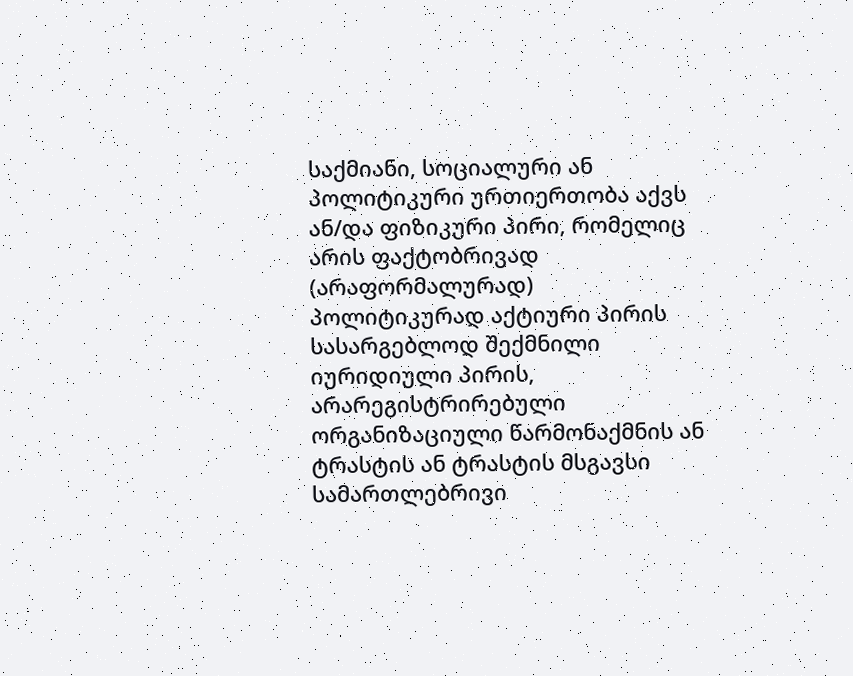საქმიანი, სოციალური ან პოლიტიკური ურთიერთობა აქვს ან/და ფიზიკური პირი, რომელიც არის ფაქტობრივად (არაფორმალურად) პოლიტიკურად აქტიური პირის სასარგებლოდ შექმნილი იურიდიული პირის, არარეგისტრირებული ორგანიზაციული წარმონაქმნის ან ტრასტის ან ტრასტის მსგავსი სამართლებრივი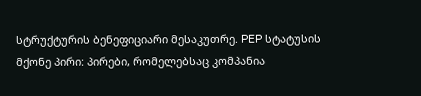სტრუქტურის ბენეფიციარი მესაკუთრე. PEP სტატუსის მქონე პირი: პირები, რომელებსაც კომპანია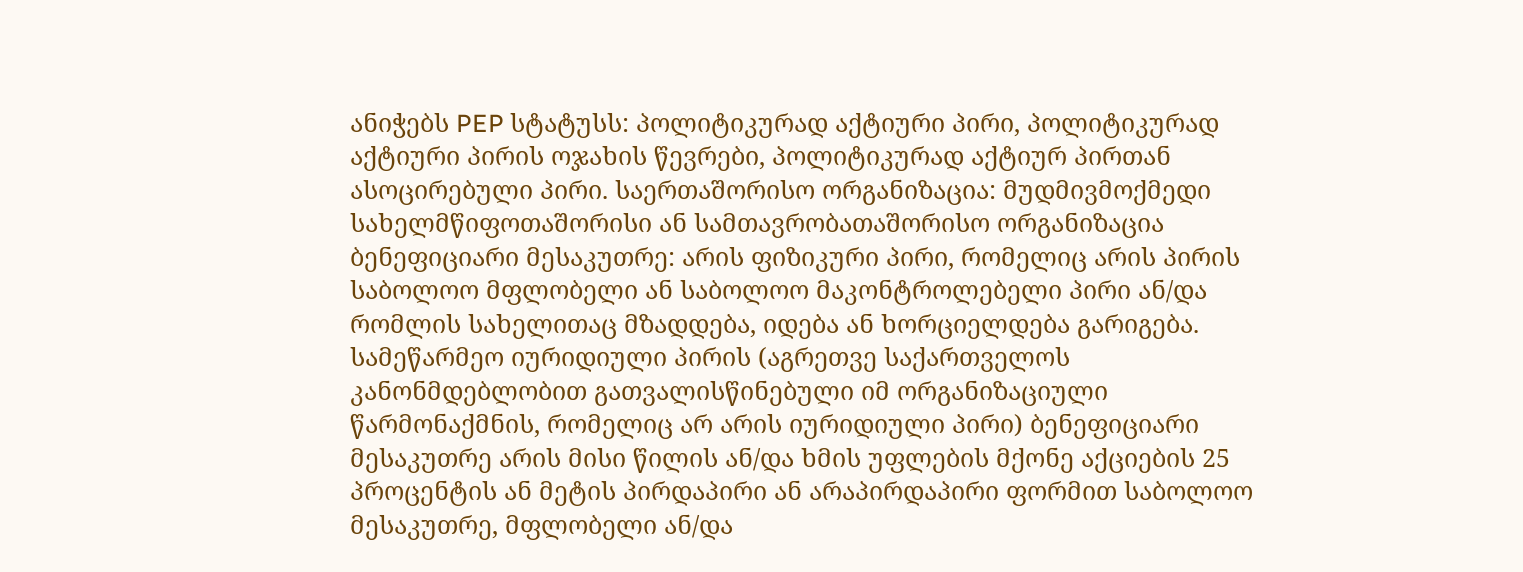ანიჭებს PEP სტატუსს: პოლიტიკურად აქტიური პირი, პოლიტიკურად აქტიური პირის ოჯახის წევრები, პოლიტიკურად აქტიურ პირთან ასოცირებული პირი. საერთაშორისო ორგანიზაცია: მუდმივმოქმედი სახელმწიფოთაშორისი ან სამთავრობათაშორისო ორგანიზაცია ბენეფიციარი მესაკუთრე: არის ფიზიკური პირი, რომელიც არის პირის საბოლოო მფლობელი ან საბოლოო მაკონტროლებელი პირი ან/და რომლის სახელითაც მზადდება, იდება ან ხორციელდება გარიგება. სამეწარმეო იურიდიული პირის (აგრეთვე საქართველოს კანონმდებლობით გათვალისწინებული იმ ორგანიზაციული წარმონაქმნის, რომელიც არ არის იურიდიული პირი) ბენეფიციარი მესაკუთრე არის მისი წილის ან/და ხმის უფლების მქონე აქციების 25 პროცენტის ან მეტის პირდაპირი ან არაპირდაპირი ფორმით საბოლოო მესაკუთრე, მფლობელი ან/და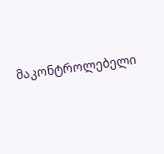მაკონტროლებელი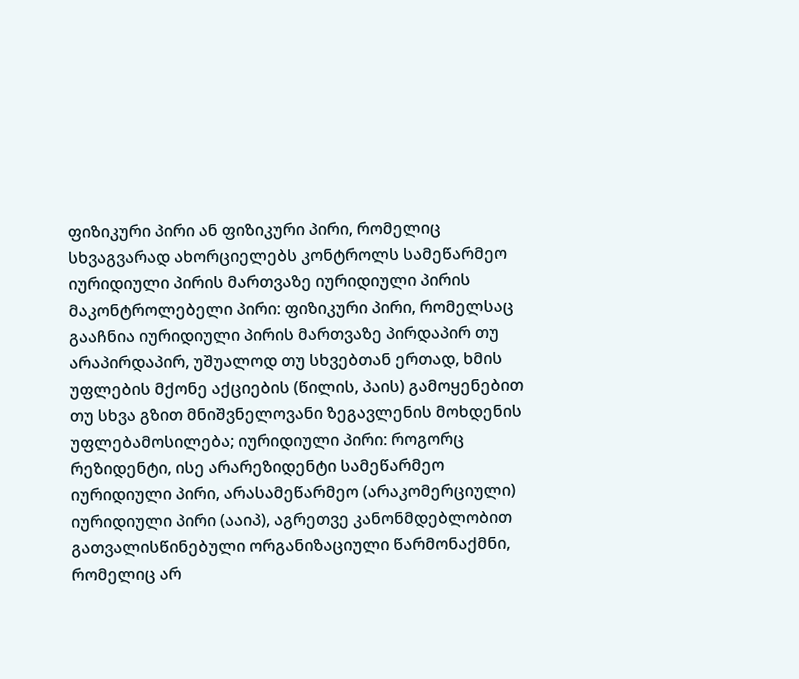ფიზიკური პირი ან ფიზიკური პირი, რომელიც სხვაგვარად ახორციელებს კონტროლს სამეწარმეო იურიდიული პირის მართვაზე იურიდიული პირის მაკონტროლებელი პირი: ფიზიკური პირი, რომელსაც გააჩნია იურიდიული პირის მართვაზე პირდაპირ თუ არაპირდაპირ, უშუალოდ თუ სხვებთან ერთად, ხმის უფლების მქონე აქციების (წილის, პაის) გამოყენებით თუ სხვა გზით მნიშვნელოვანი ზეგავლენის მოხდენის უფლებამოსილება; იურიდიული პირი: როგორც რეზიდენტი, ისე არარეზიდენტი სამეწარმეო იურიდიული პირი, არასამეწარმეო (არაკომერციული) იურიდიული პირი (ააიპ), აგრეთვე კანონმდებლობით გათვალისწინებული ორგანიზაციული წარმონაქმნი, რომელიც არ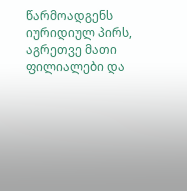წარმოადგენს იურიდიულ პირს, აგრეთვე მათი ფილიალები და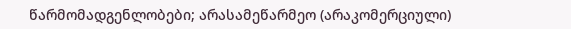წარმომადგენლობები; არასამეწარმეო (არაკომერციული)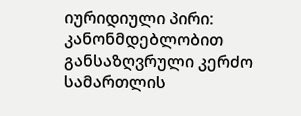იურიდიული პირი: კანონმდებლობით განსაზღვრული კერძო სამართლის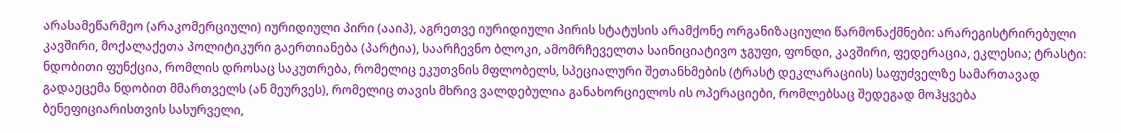არასამეწარმეო (არაკომერციული) იურიდიული პირი (ააიპ), აგრეთვე იურიდიული პირის სტატუსის არამქონე ორგანიზაციული წარმონაქმნები: არარეგისტრირებული კავშირი, მოქალაქეთა პოლიტიკური გაერთიანება (პარტია), საარჩევნო ბლოკი, ამომრჩეველთა საინიციატივო ჯგუფი, ფონდი, კავშირი, ფედერაცია, ეკლესია; ტრასტი: ნდობითი ფუნქცია, რომლის დროსაც საკუთრება, რომელიც ეკუთვნის მფლობელს, სპეციალური შეთანხმების (ტრასტ დეკლარაციის) საფუძველზე სამართავად გადაეცემა ნდობით მმართველს (ან მეურვეს), რომელიც თავის მხრივ ვალდებულია განახორციელოს ის ოპერაციები, რომლებსაც შედეგად მოჰყვება ბენეფიციარისთვის სასურველი,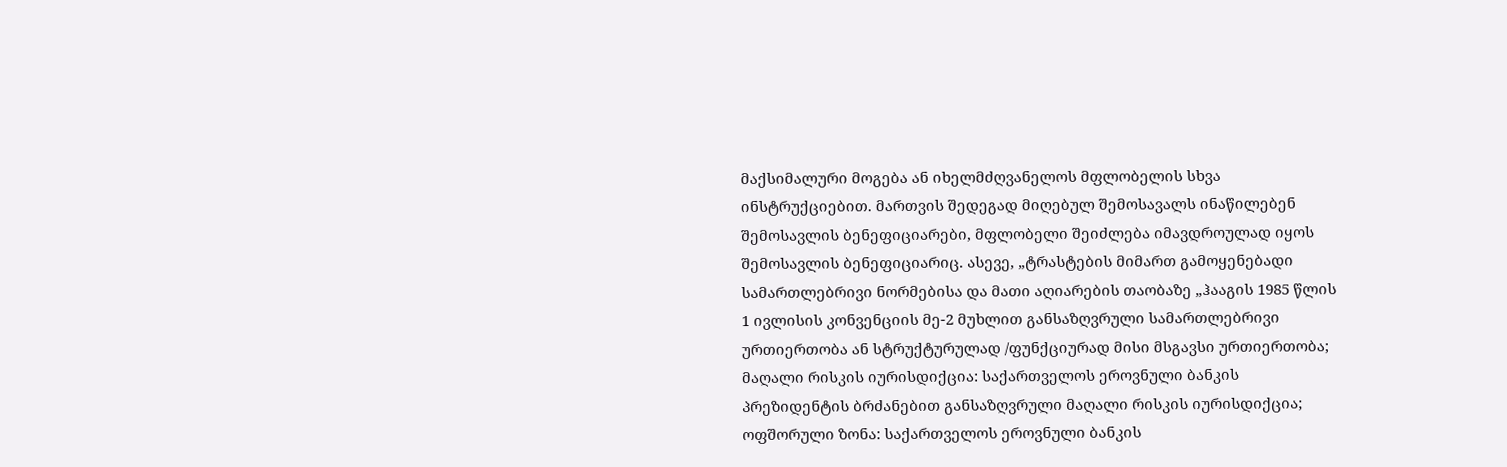მაქსიმალური მოგება ან იხელმძღვანელოს მფლობელის სხვა ინსტრუქციებით. მართვის შედეგად მიღებულ შემოსავალს ინაწილებენ შემოსავლის ბენეფიციარები, მფლობელი შეიძლება იმავდროულად იყოს შემოსავლის ბენეფიციარიც. ასევე, „ტრასტების მიმართ გამოყენებადი სამართლებრივი ნორმებისა და მათი აღიარების თაობაზე „ჰააგის 1985 წლის 1 ივლისის კონვენციის მე-2 მუხლით განსაზღვრული სამართლებრივი ურთიერთობა ან სტრუქტურულად /ფუნქციურად მისი მსგავსი ურთიერთობა; მაღალი რისკის იურისდიქცია: საქართველოს ეროვნული ბანკის პრეზიდენტის ბრძანებით განსაზღვრული მაღალი რისკის იურისდიქცია; ოფშორული ზონა: საქართველოს ეროვნული ბანკის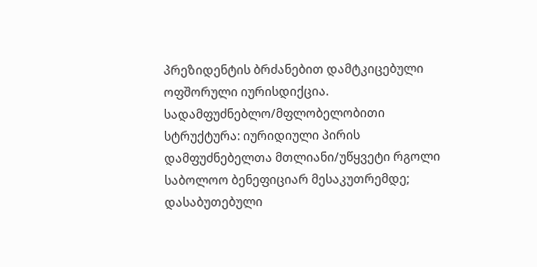პრეზიდენტის ბრძანებით დამტკიცებული ოფშორული იურისდიქცია. სადამფუძნებლო/მფლობელობითი სტრუქტურა: იურიდიული პირის დამფუძნებელთა მთლიანი/უწყვეტი რგოლი საბოლოო ბენეფიციარ მესაკუთრემდე; დასაბუთებული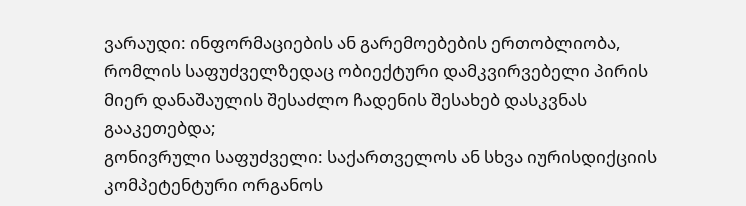ვარაუდი: ინფორმაციების ან გარემოებების ერთობლიობა, რომლის საფუძველზედაც ობიექტური დამკვირვებელი პირის მიერ დანაშაულის შესაძლო ჩადენის შესახებ დასკვნას გააკეთებდა;
გონივრული საფუძველი: საქართველოს ან სხვა იურისდიქციის კომპეტენტური ორგანოს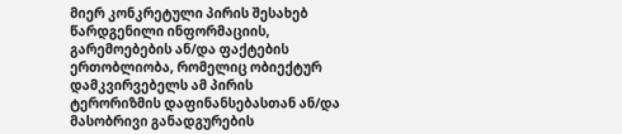მიერ კონკრეტული პირის შესახებ წარდგენილი ინფორმაციის, გარემოებების ან/და ფაქტების ერთობლიობა, რომელიც ობიექტურ დამკვირვებელს ამ პირის ტერორიზმის დაფინანსებასთან ან/და მასობრივი განადგურების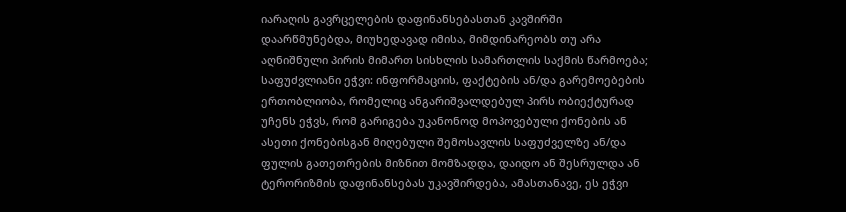იარაღის გავრცელების დაფინანსებასთან კავშირში დაარწმუნებდა, მიუხედავად იმისა, მიმდინარეობს თუ არა აღნიშნული პირის მიმართ სისხლის სამართლის საქმის წარმოება; საფუძვლიანი ეჭვი: ინფორმაციის, ფაქტების ან/და გარემოებების ერთობლიობა, რომელიც ანგარიშვალდებულ პირს ობიექტურად უჩენს ეჭვს, რომ გარიგება უკანონოდ მოპოვებული ქონების ან ასეთი ქონებისგან მიღებული შემოსავლის საფუძველზე ან/და ფულის გათეთრების მიზნით მომზადდა, დაიდო ან შესრულდა ან ტერორიზმის დაფინანსებას უკავშირდება, ამასთანავე, ეს ეჭვი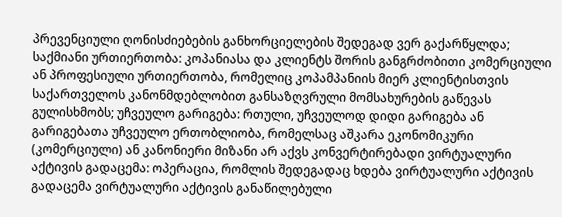პრევენციული ღონისძიებების განხორციელების შედეგად ვერ გაქარწყლდა; საქმიანი ურთიერთობა: კოპანიასა და კლიენტს შორის განგრძობითი კომერციული ან პროფესიული ურთიერთობა, რომელიც კოპამპანიის მიერ კლიენტისთვის საქართველოს კანონმდებლობით განსაზღვრული მომსახურების გაწევას გულისხმობს; უჩვეულო გარიგება: რთული, უჩვეულოდ დიდი გარიგება ან გარიგებათა უჩვეულო ერთობლიობა, რომელსაც აშკარა ეკონომიკური (კომერციული) ან კანონიერი მიზანი არ აქვს კონვერტირებადი ვირტუალური აქტივის გადაცემა: ოპერაცია, რომლის შედეგადაც ხდება ვირტუალური აქტივის გადაცემა ვირტუალური აქტივის განაწილებული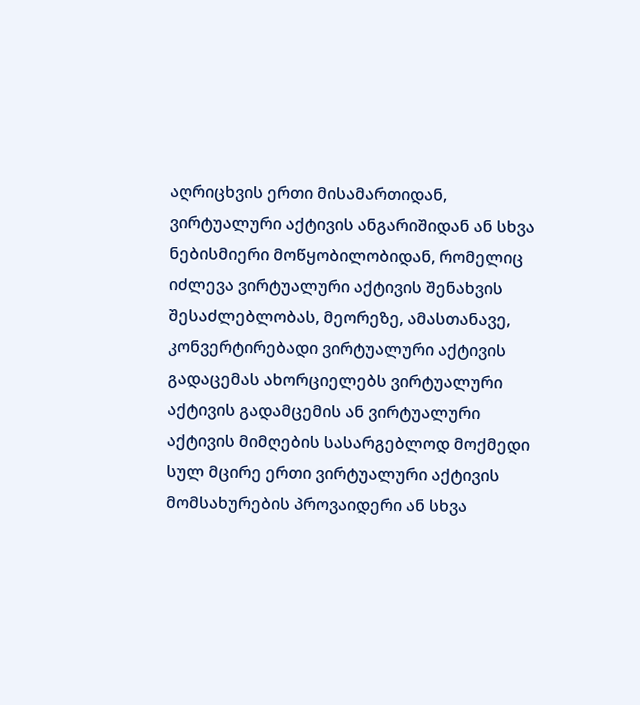აღრიცხვის ერთი მისამართიდან, ვირტუალური აქტივის ანგარიშიდან ან სხვა ნებისმიერი მოწყობილობიდან, რომელიც იძლევა ვირტუალური აქტივის შენახვის შესაძლებლობას, მეორეზე, ამასთანავე, კონვერტირებადი ვირტუალური აქტივის გადაცემას ახორციელებს ვირტუალური აქტივის გადამცემის ან ვირტუალური აქტივის მიმღების სასარგებლოდ მოქმედი სულ მცირე ერთი ვირტუალური აქტივის მომსახურების პროვაიდერი ან სხვა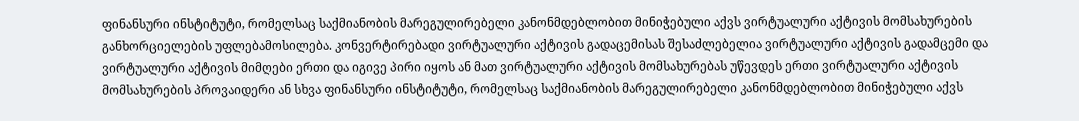ფინანსური ინსტიტუტი, რომელსაც საქმიანობის მარეგულირებელი კანონმდებლობით მინიჭებული აქვს ვირტუალური აქტივის მომსახურების განხორციელების უფლებამოსილება. კონვერტირებადი ვირტუალური აქტივის გადაცემისას შესაძლებელია ვირტუალური აქტივის გადამცემი და ვირტუალური აქტივის მიმღები ერთი და იგივე პირი იყოს ან მათ ვირტუალური აქტივის მომსახურებას უწევდეს ერთი ვირტუალური აქტივის მომსახურების პროვაიდერი ან სხვა ფინანსური ინსტიტუტი, რომელსაც საქმიანობის მარეგულირებელი კანონმდებლობით მინიჭებული აქვს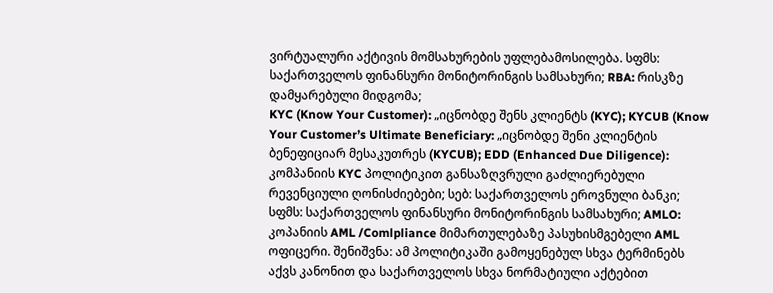ვირტუალური აქტივის მომსახურების უფლებამოსილება. სფმს: საქართველოს ფინანსური მონიტორინგის სამსახური; RBA: რისკზე დამყარებული მიდგომა;
KYC (Know Your Customer): „იცნობდე შენს კლიენტს (KYC); KYCUB (Know Your Customer’s Ultimate Beneficiary: „იცნობდე შენი კლიენტის ბენეფიციარ მესაკუთრეს (KYCUB); EDD (Enhanced Due Diligence): კომპანიის KYC პოლიტიკით განსაზღვრული გაძლიერებული რევენციული ღონისძიებები; სებ: საქართველოს ეროვნული ბანკი; სფმს: საქართველოს ფინანსური მონიტორინგის სამსახური; AMLO: კოპანიის AML /Comlpliance მიმართულებაზე პასუხისმგებელი AML ოფიცერი. შენიშვნა: ამ პოლიტიკაში გამოყენებულ სხვა ტერმინებს აქვს კანონით და საქართველოს სხვა ნორმატიული აქტებით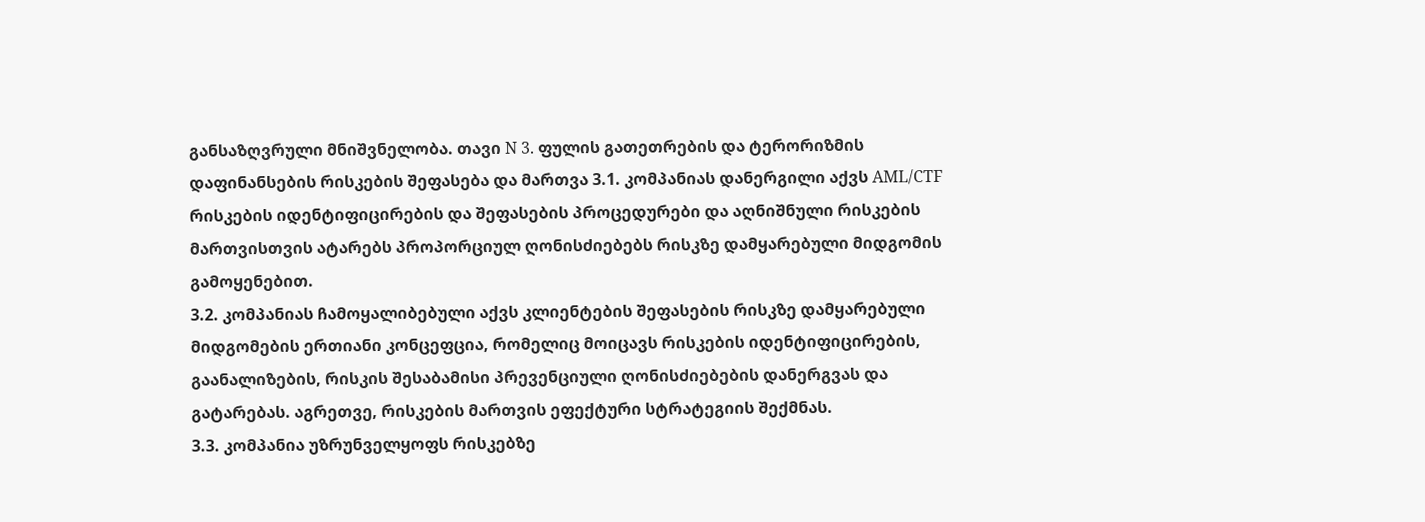განსაზღვრული მნიშვნელობა. თავი N 3. ფულის გათეთრების და ტერორიზმის დაფინანსების რისკების შეფასება და მართვა 3.1. კომპანიას დანერგილი აქვს AML/CTF რისკების იდენტიფიცირების და შეფასების პროცედურები და აღნიშნული რისკების მართვისთვის ატარებს პროპორციულ ღონისძიებებს რისკზე დამყარებული მიდგომის გამოყენებით.
3.2. კომპანიას ჩამოყალიბებული აქვს კლიენტების შეფასების რისკზე დამყარებული მიდგომების ერთიანი კონცეფცია, რომელიც მოიცავს რისკების იდენტიფიცირების, გაანალიზების, რისკის შესაბამისი პრევენციული ღონისძიებების დანერგვას და გატარებას. აგრეთვე, რისკების მართვის ეფექტური სტრატეგიის შექმნას.
3.3. კომპანია უზრუნველყოფს რისკებზე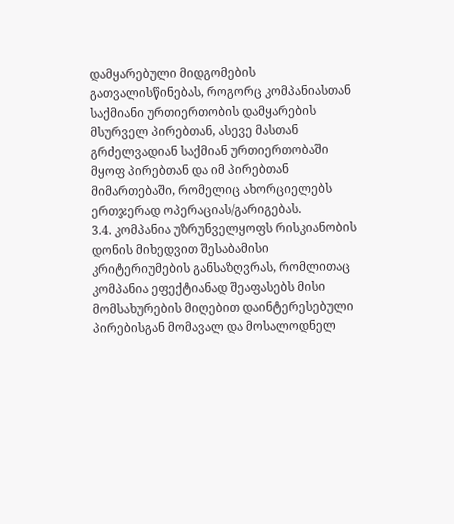დამყარებული მიდგომების გათვალისწინებას, როგორც კომპანიასთან საქმიანი ურთიერთობის დამყარების მსურველ პირებთან, ასევე მასთან გრძელვადიან საქმიან ურთიერთობაში მყოფ პირებთან და იმ პირებთან მიმართებაში, რომელიც ახორციელებს ერთჯერად ოპერაციას/გარიგებას.
3.4. კომპანია უზრუნველყოფს რისკიანობის დონის მიხედვით შესაბამისი კრიტერიუმების განსაზღვრას, რომლითაც კომპანია ეფექტიანად შეაფასებს მისი მომსახურების მიღებით დაინტერესებული პირებისგან მომავალ და მოსალოდნელ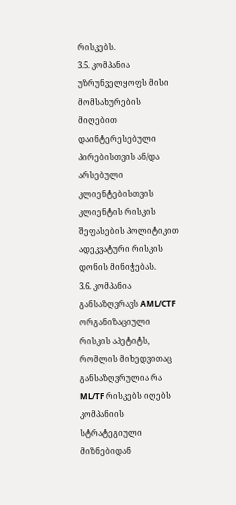რისკებს.
3.5. კომპანია უზრუნველყოფს მისი მომსახურების მიღებით დაინტერესებული პირებისთვის ან/და არსებული კლიენტებისთვის კლიენტის რისკის შეფასების პოლიტიკით ადეკვატური რისკის დონის მინიჭებას.
3.6. კომპანია განსაზღვრავს AML/CTF ორგანიზაციული რისკის აპეტიტს, რომლის მიხედვითაც განსაზღვრულია რა ML/TF რისკებს იღებს კომპანიის სტრატეგიული მიზნებიდან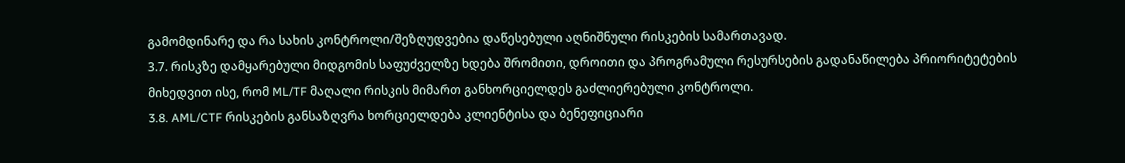გამომდინარე და რა სახის კონტროლი/შეზღუდვებია დაწესებული აღნიშნული რისკების სამართავად.
3.7. რისკზე დამყარებული მიდგომის საფუძველზე ხდება შრომითი, დროითი და პროგრამული რესურსების გადანაწილება პრიორიტეტების მიხედვით ისე, რომ ML/TF მაღალი რისკის მიმართ განხორციელდეს გაძლიერებული კონტროლი.
3.8. AML/CTF რისკების განსაზღვრა ხორციელდება კლიენტისა და ბენეფიციარი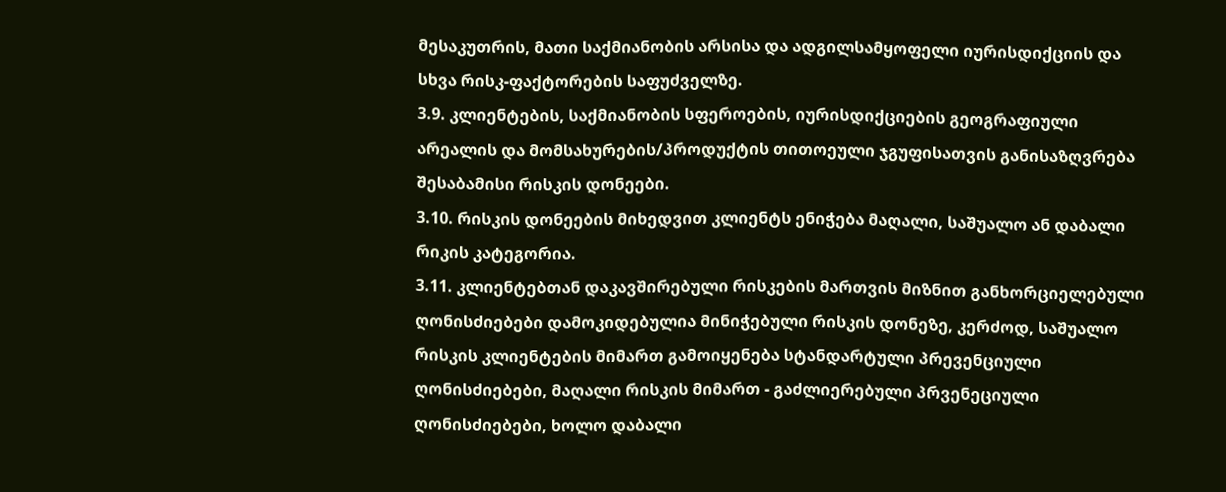მესაკუთრის, მათი საქმიანობის არსისა და ადგილსამყოფელი იურისდიქციის და სხვა რისკ-ფაქტორების საფუძველზე.
3.9. კლიენტების, საქმიანობის სფეროების, იურისდიქციების გეოგრაფიული არეალის და მომსახურების/პროდუქტის თითოეული ჯგუფისათვის განისაზღვრება შესაბამისი რისკის დონეები.
3.10. რისკის დონეების მიხედვით კლიენტს ენიჭება მაღალი, საშუალო ან დაბალი რიკის კატეგორია.
3.11. კლიენტებთან დაკავშირებული რისკების მართვის მიზნით განხორციელებული ღონისძიებები დამოკიდებულია მინიჭებული რისკის დონეზე, კერძოდ, საშუალო რისკის კლიენტების მიმართ გამოიყენება სტანდარტული პრევენციული ღონისძიებები, მაღალი რისკის მიმართ - გაძლიერებული პრვენეციული ღონისძიებები, ხოლო დაბალი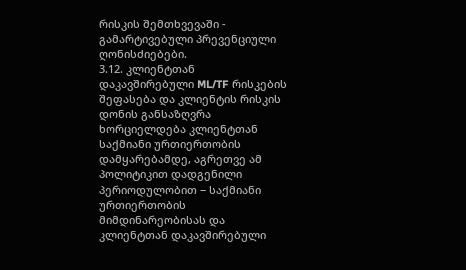რისკის შემთხვევაში - გამარტივებული პრევენციული ღონისძიებები.
3.12. კლიენტთან დაკავშირებული ML/TF რისკების შეფასება და კლიენტის რისკის დონის განსაზღვრა ხორციელდება კლიენტთან საქმიანი ურთიერთობის დამყარებამდე, აგრეთვე ამ პოლიტიკით დადგენილი პერიოდულობით − საქმიანი ურთიერთობის მიმდინარეობისას და კლიენტთან დაკავშირებული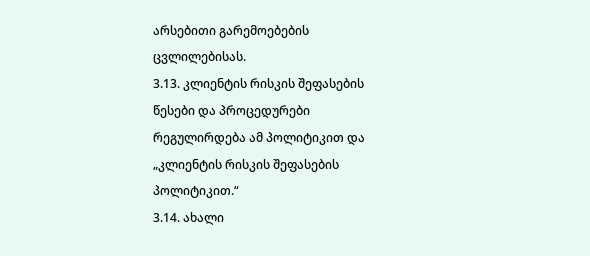არსებითი გარემოებების ცვლილებისას.
3.13. კლიენტის რისკის შეფასების წესები და პროცედურები რეგულირდება ამ პოლიტიკით და „კლიენტის რისკის შეფასების პოლიტიკით.“
3.14. ახალი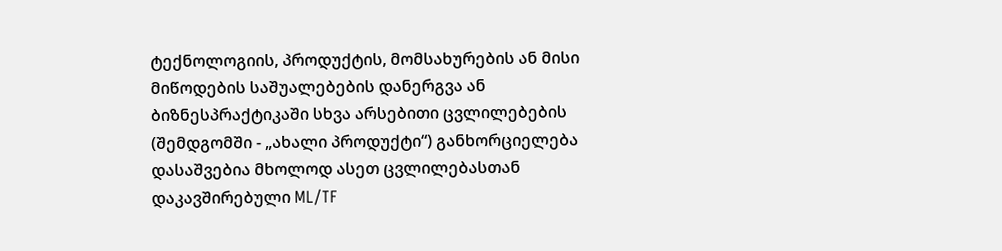ტექნოლოგიის, პროდუქტის, მომსახურების ან მისი მიწოდების საშუალებების დანერგვა ან ბიზნესპრაქტიკაში სხვა არსებითი ცვლილებების (შემდგომში - „ახალი პროდუქტი“) განხორციელება დასაშვებია მხოლოდ ასეთ ცვლილებასთან დაკავშირებული ML/TF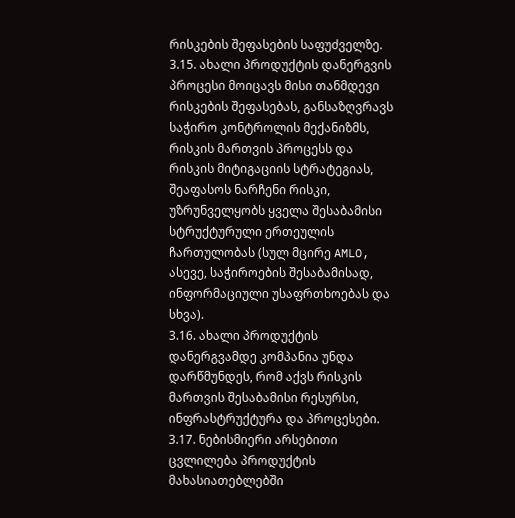რისკების შეფასების საფუძველზე.
3.15. ახალი პროდუქტის დანერგვის პროცესი მოიცავს მისი თანმდევი რისკების შეფასებას, განსაზღვრავს საჭირო კონტროლის მექანიზმს, რისკის მართვის პროცესს და რისკის მიტიგაციის სტრატეგიას, შეაფასოს ნარჩენი რისკი, უზრუნველყობს ყველა შესაბამისი სტრუქტურული ერთეულის ჩართულობას (სულ მცირე AMLO, ასევე, საჭიროების შესაბამისად, ინფორმაციული უსაფრთხოებას და სხვა).
3.16. ახალი პროდუქტის დანერგვამდე კომპანია უნდა დარწმუნდეს, რომ აქვს რისკის მართვის შესაბამისი რესურსი, ინფრასტრუქტურა და პროცესები.
3.17. ნებისმიერი არსებითი ცვლილება პროდუქტის მახასიათებლებში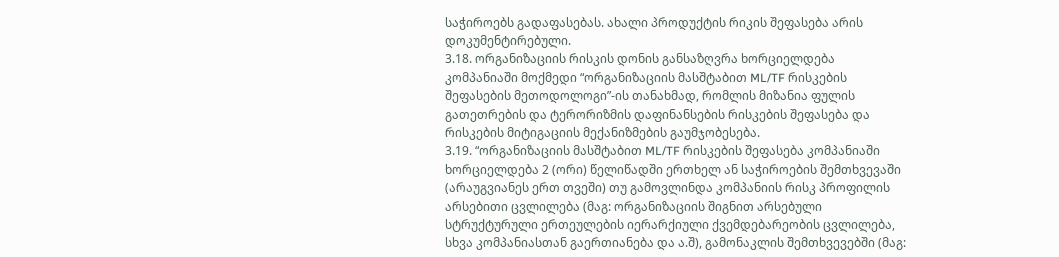საჭიროებს გადაფასებას. ახალი პროდუქტის რიკის შეფასება არის დოკუმენტირებული.
3.18. ორგანიზაციის რისკის დონის განსაზღვრა ხორციელდება კომპანიაში მოქმედი “ორგანიზაციის მასშტაბით ML/TF რისკების შეფასების მეთოდოლოგი”-ის თანახმად, რომლის მიზანია ფულის გათეთრების და ტერორიზმის დაფინანსების რისკების შეფასება და რისკების მიტიგაციის მექანიზმების გაუმჯობესება.
3.19. “ორგანიზაციის მასშტაბით ML/TF რისკების შეფასება კომპანიაში ხორციელდება 2 (ორი) წელიწადში ერთხელ ან საჭიროების შემთხვევაში (არაუგვიანეს ერთ თვეში) თუ გამოვლინდა კომპანიის რისკ პროფილის არსებითი ცვლილება (მაგ: ორგანიზაციის შიგნით არსებული სტრუქტურული ერთეულების იერარქიული ქვემდებარეობის ცვლილება, სხვა კომპანიასთან გაერთიანება და ა.შ), გამონაკლის შემთხვევებში (მაგ: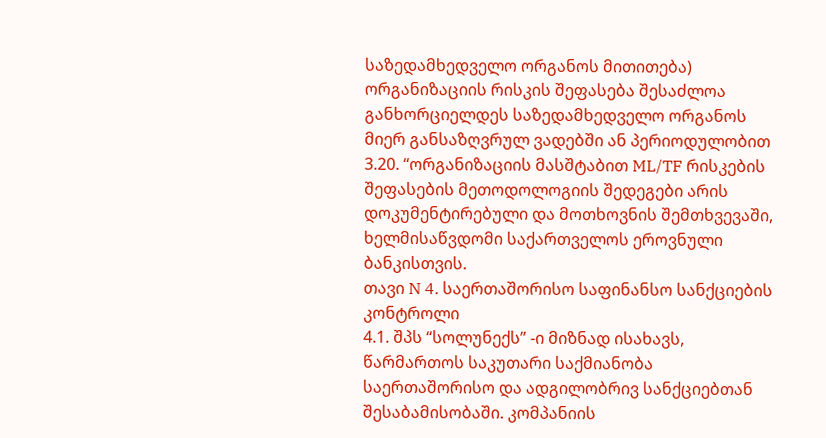საზედამხედველო ორგანოს მითითება) ორგანიზაციის რისკის შეფასება შესაძლოა განხორციელდეს საზედამხედველო ორგანოს მიერ განსაზღვრულ ვადებში ან პერიოდულობით
3.20. “ორგანიზაციის მასშტაბით ML/TF რისკების შეფასების მეთოდოლოგიის შედეგები არის დოკუმენტირებული და მოთხოვნის შემთხვევაში, ხელმისაწვდომი საქართველოს ეროვნული ბანკისთვის.
თავი N 4. საერთაშორისო საფინანსო სანქციების კონტროლი
4.1. შპს “სოლუნექს” -ი მიზნად ისახავს, წარმართოს საკუთარი საქმიანობა საერთაშორისო და ადგილობრივ სანქციებთან შესაბამისობაში. კომპანიის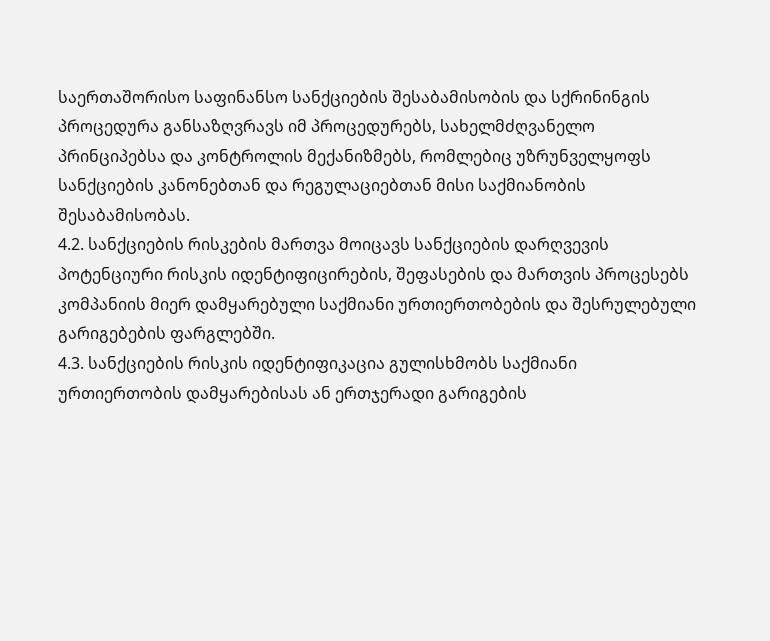საერთაშორისო საფინანსო სანქციების შესაბამისობის და სქრინინგის პროცედურა განსაზღვრავს იმ პროცედურებს, სახელმძღვანელო პრინციპებსა და კონტროლის მექანიზმებს, რომლებიც უზრუნველყოფს სანქციების კანონებთან და რეგულაციებთან მისი საქმიანობის შესაბამისობას.
4.2. სანქციების რისკების მართვა მოიცავს სანქციების დარღვევის პოტენციური რისკის იდენტიფიცირების, შეფასების და მართვის პროცესებს კომპანიის მიერ დამყარებული საქმიანი ურთიერთობების და შესრულებული გარიგებების ფარგლებში.
4.3. სანქციების რისკის იდენტიფიკაცია გულისხმობს საქმიანი ურთიერთობის დამყარებისას ან ერთჯერადი გარიგების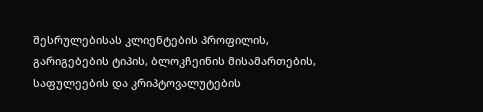შესრულებისას კლიენტების პროფილის, გარიგებების ტიპის, ბლოკჩეინის მისამართების, საფულეების და კრიპტოვალუტების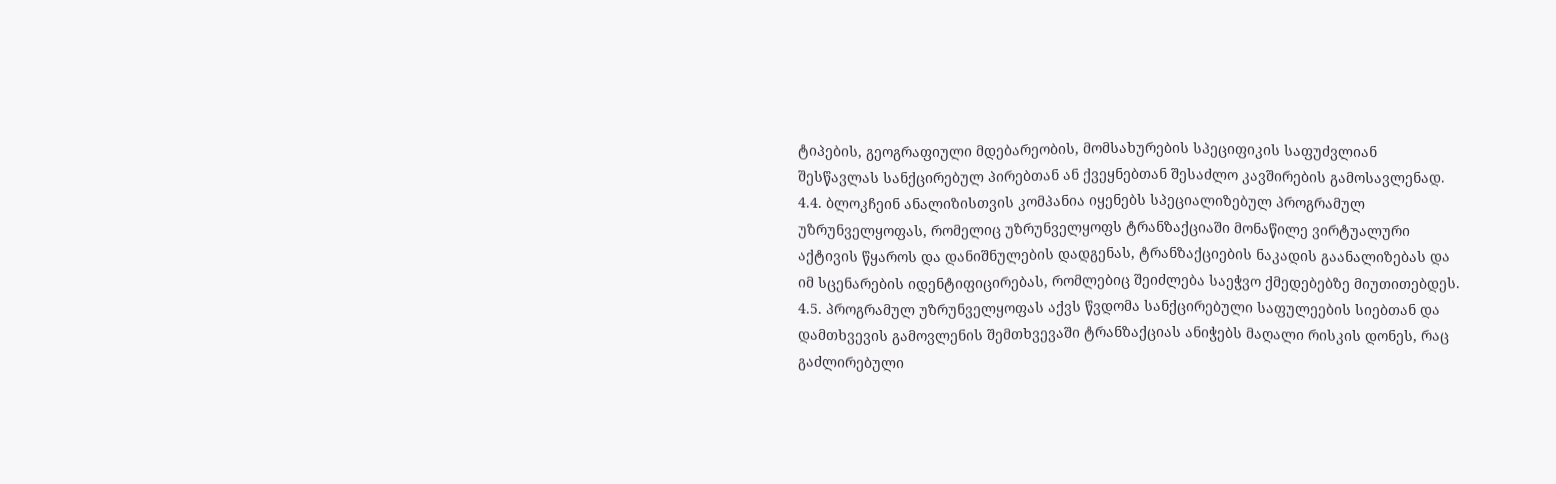ტიპების, გეოგრაფიული მდებარეობის, მომსახურების სპეციფიკის საფუძვლიან შესწავლას სანქცირებულ პირებთან ან ქვეყნებთან შესაძლო კავშირების გამოსავლენად.
4.4. ბლოკჩეინ ანალიზისთვის კომპანია იყენებს სპეციალიზებულ პროგრამულ უზრუნველყოფას, რომელიც უზრუნველყოფს ტრანზაქციაში მონაწილე ვირტუალური აქტივის წყაროს და დანიშნულების დადგენას, ტრანზაქციების ნაკადის გაანალიზებას და
იმ სცენარების იდენტიფიცირებას, რომლებიც შეიძლება საეჭვო ქმედებებზე მიუთითებდეს. 4.5. პროგრამულ უზრუნველყოფას აქვს წვდომა სანქცირებული საფულეების სიებთან და დამთხვევის გამოვლენის შემთხვევაში ტრანზაქციას ანიჭებს მაღალი რისკის დონეს, რაც გაძლირებული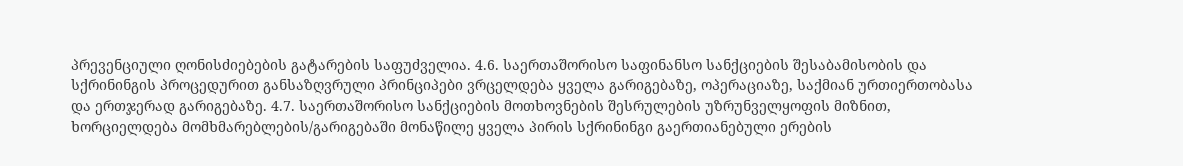პრევენციული ღონისძიებების გატარების საფუძველია. 4.6. საერთაშორისო საფინანსო სანქციების შესაბამისობის და სქრინინგის პროცედურით განსაზღვრული პრინციპები ვრცელდება ყველა გარიგებაზე, ოპერაციაზე, საქმიან ურთიერთობასა და ერთჯერად გარიგებაზე. 4.7. საერთაშორისო სანქციების მოთხოვნების შესრულების უზრუნველყოფის მიზნით, ხორციელდება მომხმარებლების/გარიგებაში მონაწილე ყველა პირის სქრინინგი გაერთიანებული ერების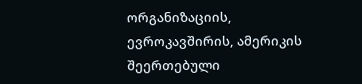ორგანიზაციის, ევროკავშირის, ამერიკის შეერთებული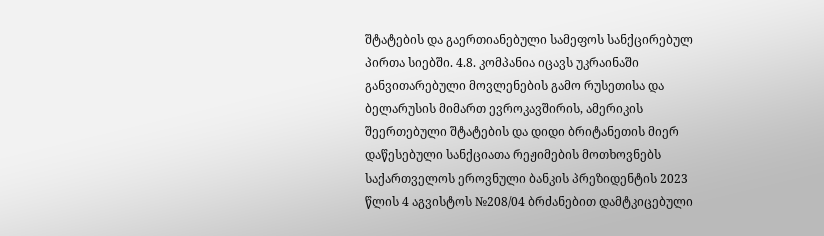შტატების და გაერთიანებული სამეფოს სანქცირებულ პირთა სიებში. 4.8. კომპანია იცავს უკრაინაში განვითარებული მოვლენების გამო რუსეთისა და ბელარუსის მიმართ ევროკავშირის, ამერიკის შეერთებული შტატების და დიდი ბრიტანეთის მიერ დაწესებული სანქციათა რეჟიმების მოთხოვნებს საქართველოს ეროვნული ბანკის პრეზიდენტის 2023 წლის 4 აგვისტოს №208/04 ბრძანებით დამტკიცებული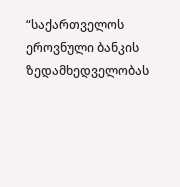“საქართველოს ეროვნული ბანკის ზედამხედველობას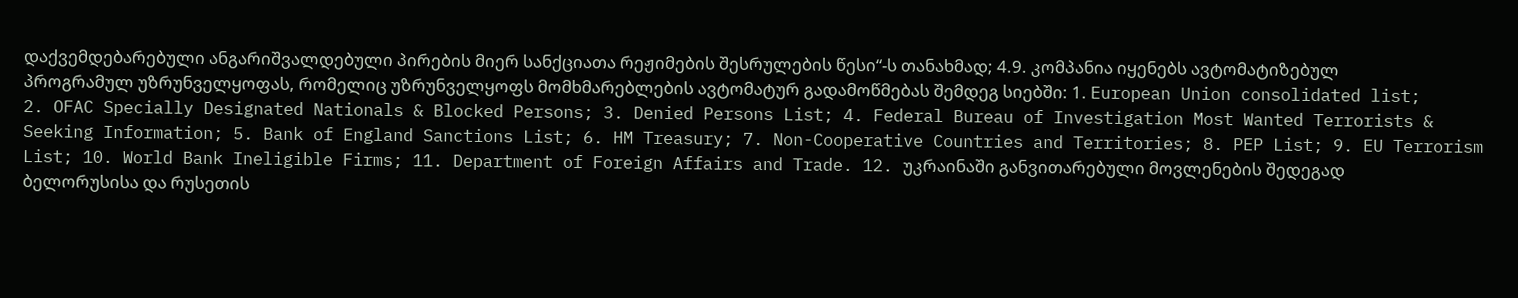დაქვემდებარებული ანგარიშვალდებული პირების მიერ სანქციათა რეჟიმების შესრულების წესი“-ს თანახმად; 4.9. კომპანია იყენებს ავტომატიზებულ პროგრამულ უზრუნველყოფას, რომელიც უზრუნველყოფს მომხმარებლების ავტომატურ გადამოწმებას შემდეგ სიებში: 1. European Union consolidated list; 2. OFAC Specially Designated Nationals & Blocked Persons; 3. Denied Persons List; 4. Federal Bureau of Investigation Most Wanted Terrorists & Seeking Information; 5. Bank of England Sanctions List; 6. HM Treasury; 7. Non-Cooperative Countries and Territories; 8. PEP List; 9. EU Terrorism List; 10. World Bank Ineligible Firms; 11. Department of Foreign Affairs and Trade. 12. უკრაინაში განვითარებული მოვლენების შედეგად ბელორუსისა და რუსეთის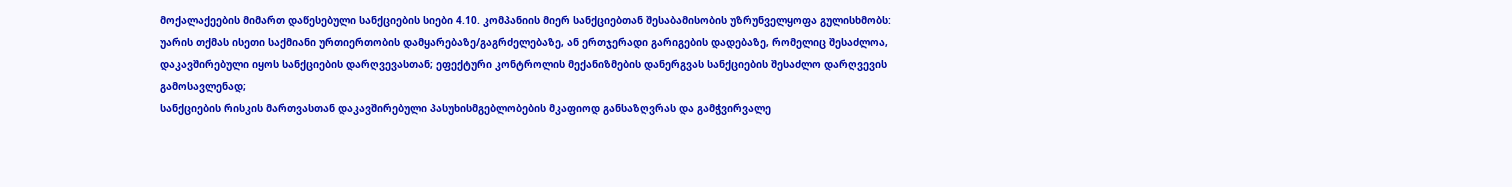მოქალაქეების მიმართ დაწესებული სანქციების სიები 4.10. კომპანიის მიერ სანქციებთან შესაბამისობის უზრუნველყოფა გულისხმობს: უარის თქმას ისეთი საქმიანი ურთიერთობის დამყარებაზე/გაგრძელებაზე, ან ერთჯერადი გარიგების დადებაზე, რომელიც შესაძლოა, დაკავშირებული იყოს სანქციების დარღვევასთან; ეფექტური კონტროლის მექანიზმების დანერგვას სანქციების შესაძლო დარღვევის გამოსავლენად;
სანქციების რისკის მართვასთან დაკავშირებული პასუხისმგებლობების მკაფიოდ განსაზღვრას და გამჭვირვალე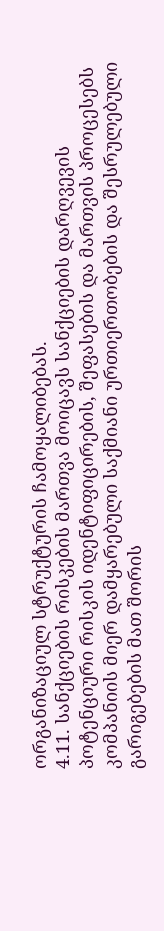ორგანიზაციულ სტრუქტურის ჩამოყალიბებას.
4.11. სანქციების რისკების მართვა მოიცავს სანქციების დარღვევის პოტენციური რისკის იდენტიფიცირების, შეფასების და მართვის პროცესებს კომპანიის მიერ დამყარებული საქმიანი ურთიერთობების და შესრულებული გარიგებების მათ შორის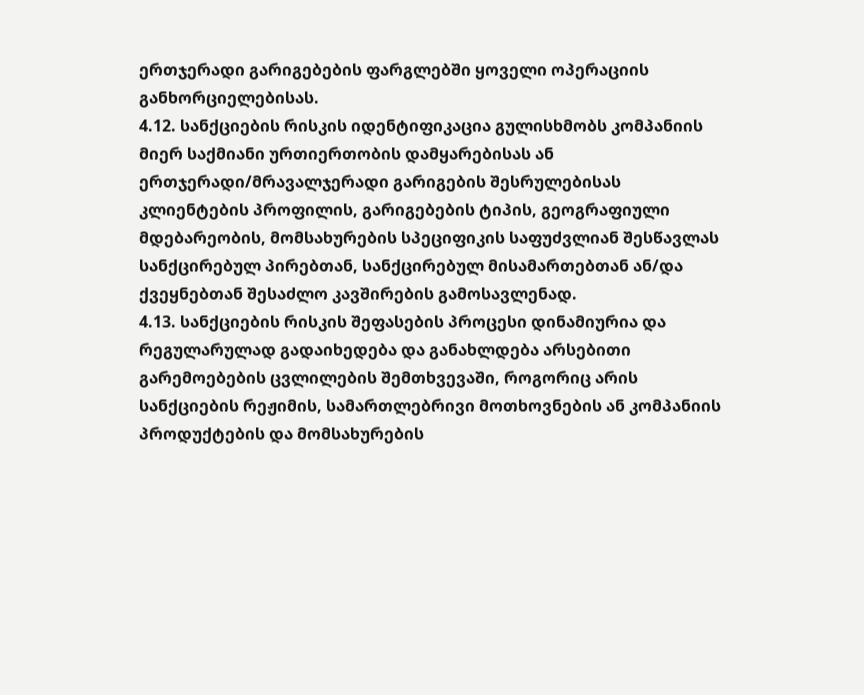ერთჯერადი გარიგებების ფარგლებში ყოველი ოპერაციის განხორციელებისას.
4.12. სანქციების რისკის იდენტიფიკაცია გულისხმობს კომპანიის მიერ საქმიანი ურთიერთობის დამყარებისას ან ერთჯერადი/მრავალჯერადი გარიგების შესრულებისას კლიენტების პროფილის, გარიგებების ტიპის, გეოგრაფიული მდებარეობის, მომსახურების სპეციფიკის საფუძვლიან შესწავლას სანქცირებულ პირებთან, სანქცირებულ მისამართებთან ან/და ქვეყნებთან შესაძლო კავშირების გამოსავლენად.
4.13. სანქციების რისკის შეფასების პროცესი დინამიურია და რეგულარულად გადაიხედება და განახლდება არსებითი გარემოებების ცვლილების შემთხვევაში, როგორიც არის სანქციების რეჟიმის, სამართლებრივი მოთხოვნების ან კომპანიის პროდუქტების და მომსახურების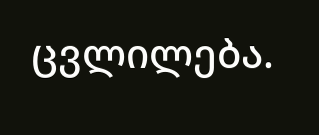ცვლილება.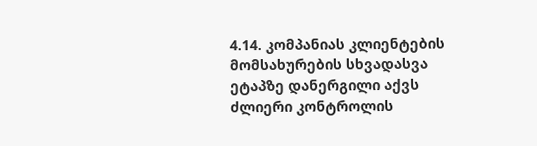4.14. კომპანიას კლიენტების მომსახურების სხვადასვა ეტაპზე დანერგილი აქვს ძლიერი კონტროლის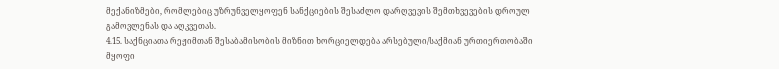მექანიზმები, რომლებიც უზრუნველყოფენ სანქციების შესაძლო დარღვევის შემთხვევების დროულ გამოვლენას და აღკვეთას.
4.15. საქნციათა რეჟიმთან შესაბამისობის მიზნით ხორციელდება არსებული/საქმიან ურთიერთობაში მყოფი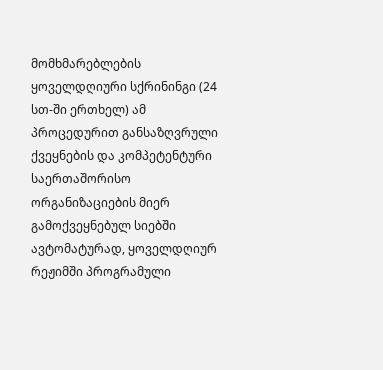მომხმარებლების ყოველდღიური სქრინინგი (24 სთ-ში ერთხელ) ამ პროცედურით განსაზღვრული ქვეყნების და კომპეტენტური საერთაშორისო ორგანიზაციების მიერ გამოქვეყნებულ სიებში ავტომატურად, ყოველდღიურ რეჟიმში პროგრამული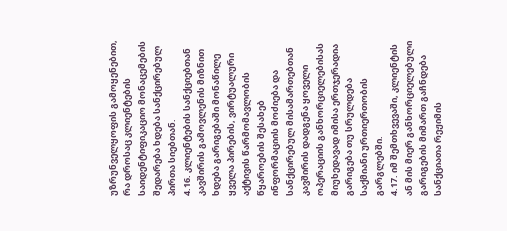უზრუნველყოფის გამოყენებით, რა დროსაც კლიენტების საიდენტიფიკაციო მონაცემების შედარება ხდება სანქცირებულ პირთა სიებთან.
4.16. კლიენტების სანქციებთან კავშირის გამოვლენის მიზნით ხდება გარიგებაში მონაწილე ყველა პირების, ვირტუალური აქტივის წარმომავლობის წყაროების შესახებ ინფორმაციის მოძიება და სანქცირებულ მისამართებთან კავშირის დადგენა ყოველი ოპერაციის განხორციელებისას მიუხედავად იმისა ერთჯერადია გარიგება თუ სრულდება საქმიანი ურთიერთობის გარგლებში.
4.17. იმ შემთხვევაში, კლიენტის ან მის მიერ განხორციელებული გარიგების მიმართ გაჩნდება სანქციათა რეჟიმის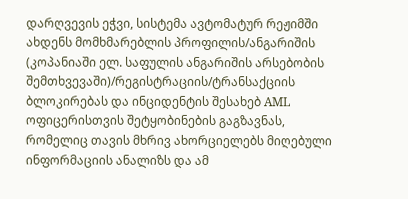დარღვევის ეჭვი, სისტემა ავტომატურ რეჟიმში ახდენს მომხმარებლის პროფილის/ანგარიშის (კოპანიაში ელ. საფულის ანგარიშის არსებობის შემთხვევაში)/რეგისტრაციის/ტრანსაქციის ბლოკირებას და ინციდენტის შესახებ AML ოფიცერისთვის შეტყობინების გაგზავნას, რომელიც თავის მხრივ ახორციელებს მიღებული ინფორმაციის ანალიზს და ამ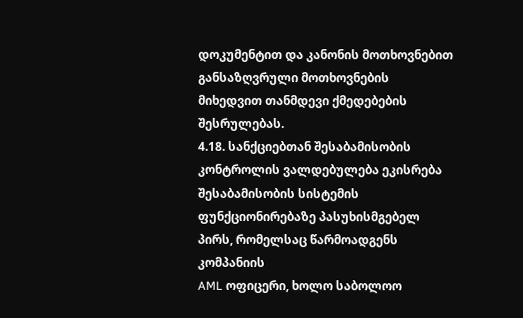დოკუმენტით და კანონის მოთხოვნებით განსაზღვრული მოთხოვნების მიხედვით თანმდევი ქმედებების შესრულებას.
4.18. სანქციებთან შესაბამისობის კონტროლის ვალდებულება ეკისრება შესაბამისობის სისტემის ფუნქციონირებაზე პასუხისმგებელ პირს, რომელსაც წარმოადგენს კომპანიის
AML ოფიცერი, ხოლო საბოლოო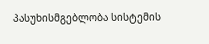პასუხისმგებლობა სისტემის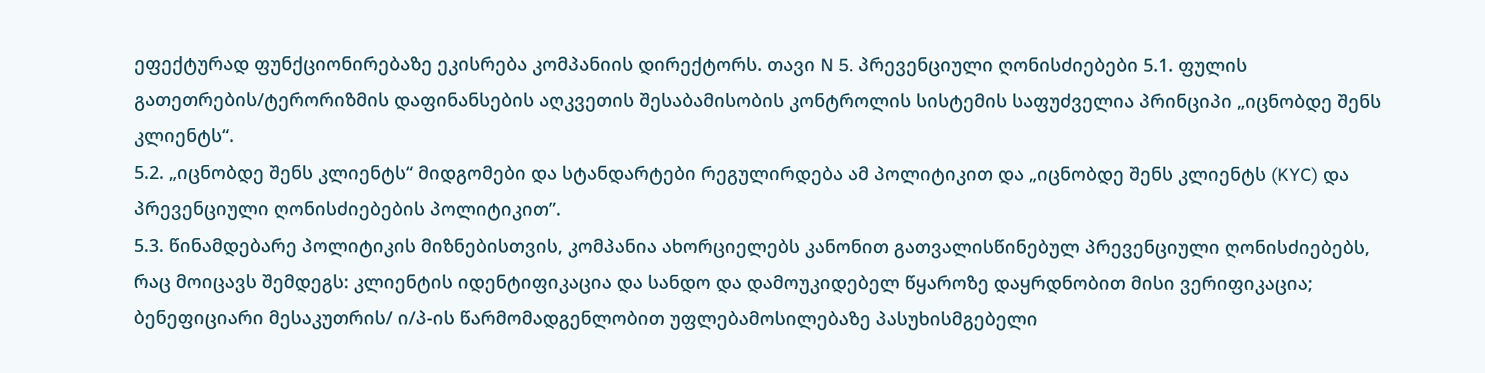ეფექტურად ფუნქციონირებაზე ეკისრება კომპანიის დირექტორს. თავი N 5. პრევენციული ღონისძიებები 5.1. ფულის გათეთრების/ტერორიზმის დაფინანსების აღკვეთის შესაბამისობის კონტროლის სისტემის საფუძველია პრინციპი „იცნობდე შენს კლიენტს“.
5.2. „იცნობდე შენს კლიენტს“ მიდგომები და სტანდარტები რეგულირდება ამ პოლიტიკით და „იცნობდე შენს კლიენტს (KYC) და პრევენციული ღონისძიებების პოლიტიკით”.
5.3. წინამდებარე პოლიტიკის მიზნებისთვის, კომპანია ახორციელებს კანონით გათვალისწინებულ პრევენციული ღონისძიებებს, რაც მოიცავს შემდეგს: კლიენტის იდენტიფიკაცია და სანდო და დამოუკიდებელ წყაროზე დაყრდნობით მისი ვერიფიკაცია; ბენეფიციარი მესაკუთრის/ ი/პ-ის წარმომადგენლობით უფლებამოსილებაზე პასუხისმგებელი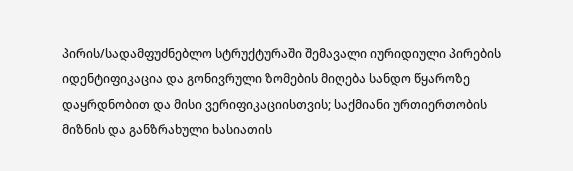პირის/სადამფუძნებლო სტრუქტურაში შემავალი იურიდიული პირების იდენტიფიკაცია და გონივრული ზომების მიღება სანდო წყაროზე დაყრდნობით და მისი ვერიფიკაციისთვის; საქმიანი ურთიერთობის მიზნის და განზრახული ხასიათის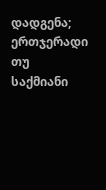დადგენა; ერთჯერადი თუ საქმიანი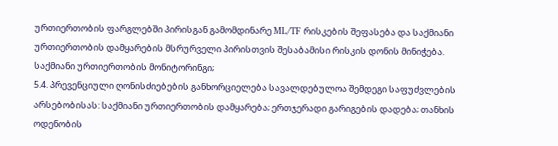ურთიერთობის ფარგლებში პირისგან გამომდინარე ML/TF რისკების შეფასება და საქმიანი ურთიერთობის დამყარების მსრურველი პირისთვის შესაბამისი რისკის დონის მინიჭება. საქმიანი ურთიერთობის მონიტორინგი;
5.4. პრევენციული ღონისძიებების განხორციელება სავალდებულოა შემდეგი საფუძვლების არსებობისას: საქმიანი ურთიერთობის დამყარება; ერთჯერადი გარიგების დადება; თანხის ოდენობის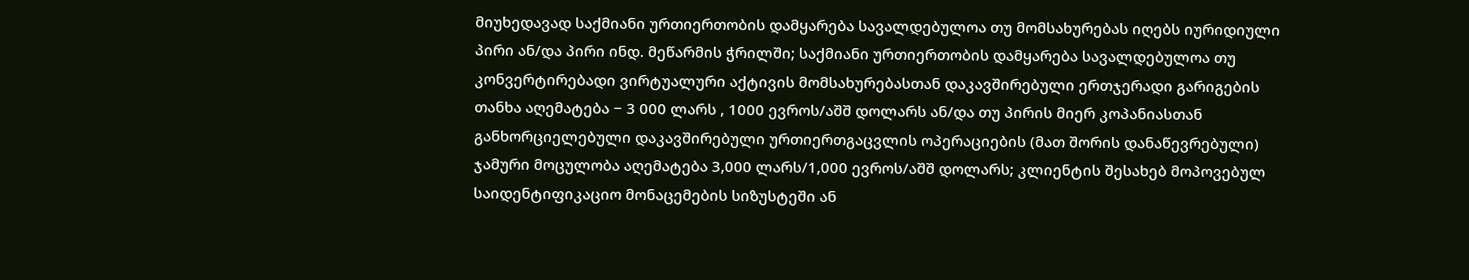მიუხედავად საქმიანი ურთიერთობის დამყარება სავალდებულოა თუ მომსახურებას იღებს იურიდიული პირი ან/და პირი ინდ. მეწარმის ჭრილში; საქმიანი ურთიერთობის დამყარება სავალდებულოა თუ კონვერტირებადი ვირტუალური აქტივის მომსახურებასთან დაკავშირებული ერთჯერადი გარიგების თანხა აღემატება − 3 000 ლარს , 1000 ევროს/აშშ დოლარს ან/და თუ პირის მიერ კოპანიასთან განხორციელებული დაკავშირებული ურთიერთგაცვლის ოპერაციების (მათ შორის დანაწევრებული) ჯამური მოცულობა აღემატება 3,000 ლარს/1,000 ევროს/აშშ დოლარს; კლიენტის შესახებ მოპოვებულ საიდენტიფიკაციო მონაცემების სიზუსტეში ან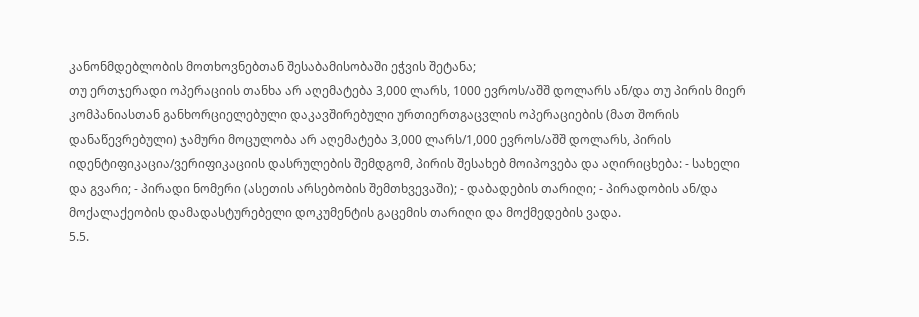კანონმდებლობის მოთხოვნებთან შესაბამისობაში ეჭვის შეტანა;
თუ ერთჯერადი ოპერაციის თანხა არ აღემატება 3,000 ლარს, 1000 ევროს/აშშ დოლარს ან/და თუ პირის მიერ კომპანიასთან განხორციელებული დაკავშირებული ურთიერთგაცვლის ოპერაციების (მათ შორის დანაწევრებული) ჯამური მოცულობა არ აღემატება 3,000 ლარს/1,000 ევროს/აშშ დოლარს, პირის იდენტიფიკაცია/ვერიფიკაციის დასრულების შემდგომ, პირის შესახებ მოიპოვება და აღირიცხება: - სახელი და გვარი; - პირადი ნომერი (ასეთის არსებობის შემთხვევაში); - დაბადების თარიღი; - პირადობის ან/და მოქალაქეობის დამადასტურებელი დოკუმენტის გაცემის თარიღი და მოქმედების ვადა.
5.5.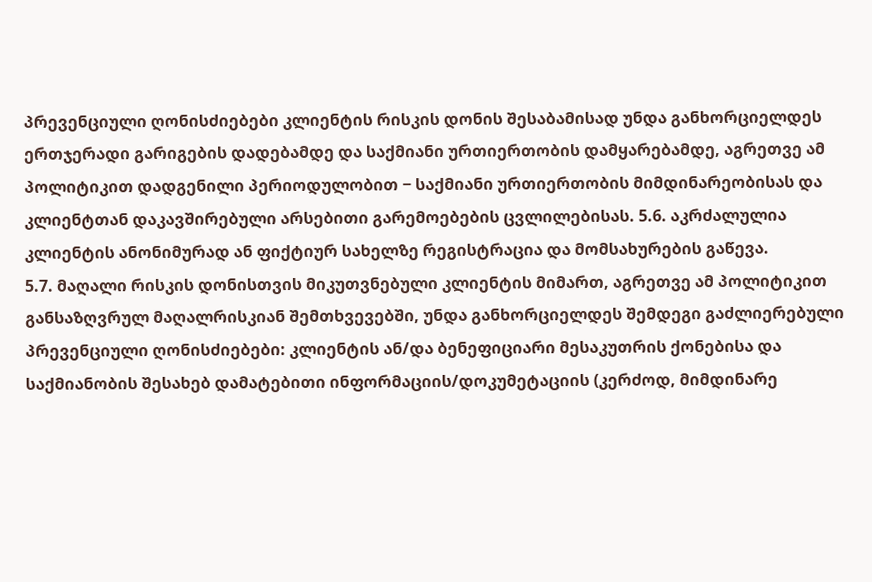პრევენციული ღონისძიებები კლიენტის რისკის დონის შესაბამისად უნდა განხორციელდეს ერთჯერადი გარიგების დადებამდე და საქმიანი ურთიერთობის დამყარებამდე, აგრეთვე ამ პოლიტიკით დადგენილი პერიოდულობით − საქმიანი ურთიერთობის მიმდინარეობისას და კლიენტთან დაკავშირებული არსებითი გარემოებების ცვლილებისას. 5.6. აკრძალულია კლიენტის ანონიმურად ან ფიქტიურ სახელზე რეგისტრაცია და მომსახურების გაწევა.
5.7. მაღალი რისკის დონისთვის მიკუთვნებული კლიენტის მიმართ, აგრეთვე ამ პოლიტიკით განსაზღვრულ მაღალრისკიან შემთხვევებში, უნდა განხორციელდეს შემდეგი გაძლიერებული პრევენციული ღონისძიებები: კლიენტის ან/და ბენეფიციარი მესაკუთრის ქონებისა და საქმიანობის შესახებ დამატებითი ინფორმაციის/დოკუმეტაციის (კერძოდ, მიმდინარე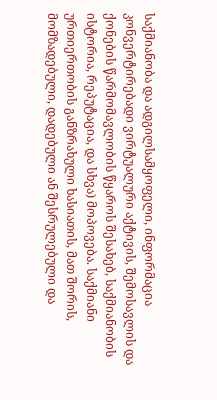საქმიანობა და ადგილსამყოფელი, ინფორმაცია კონვერტირებადი ვირტუალური აქტივის, შემოსავლის და ქონების წარმომავლობის წყაროს შესახებ, საქმიანობის ისტორია, რეპუტაცია, და სხვა) მოპოვება. საქმიანი ურთიერთობის განზრახული ხასიათის, მათ შორის, მომზადებული, დადებული ან შესრულებული და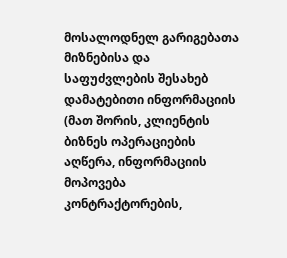მოსალოდნელ გარიგებათა მიზნებისა და საფუძვლების შესახებ დამატებითი ინფორმაციის (მათ შორის, კლიენტის ბიზნეს ოპერაციების აღწერა, ინფორმაციის მოპოვება კონტრაქტორების,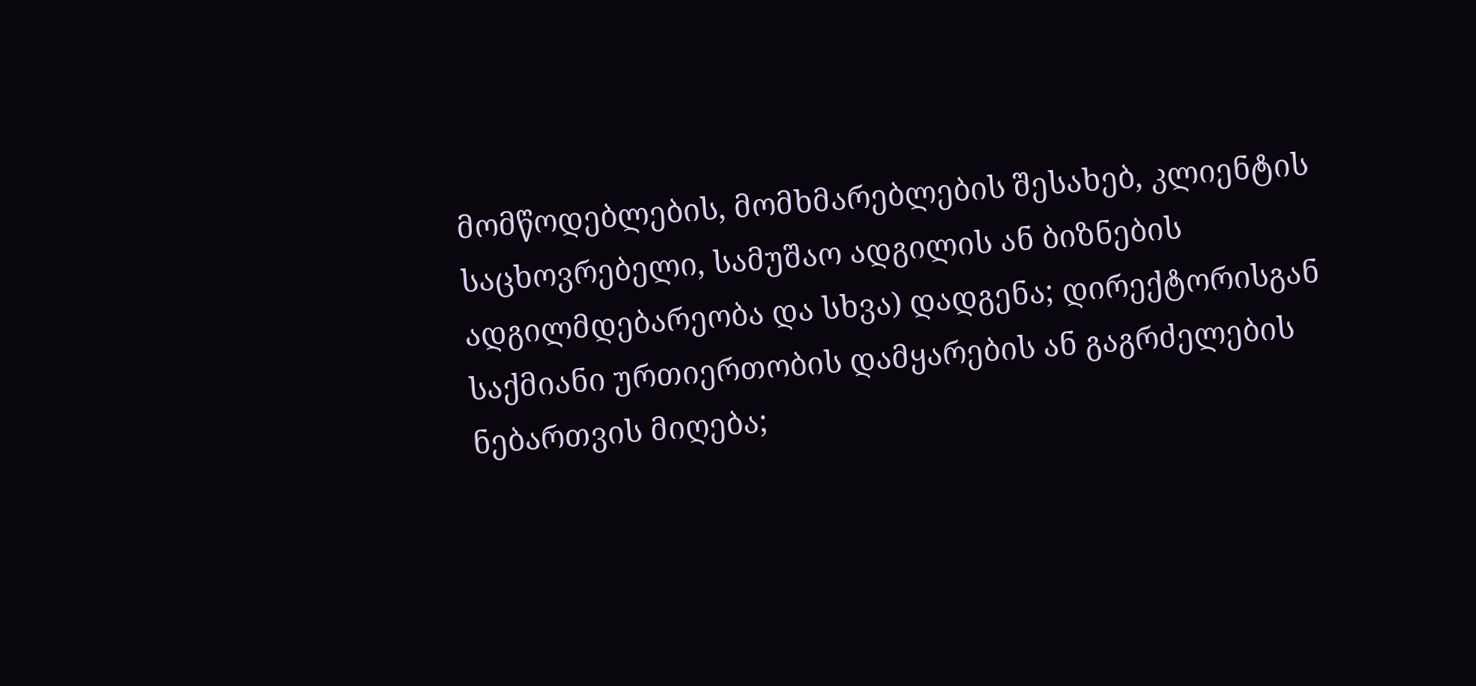მომწოდებლების, მომხმარებლების შესახებ, კლიენტის საცხოვრებელი, სამუშაო ადგილის ან ბიზნების ადგილმდებარეობა და სხვა) დადგენა; დირექტორისგან საქმიანი ურთიერთობის დამყარების ან გაგრძელების ნებართვის მიღება;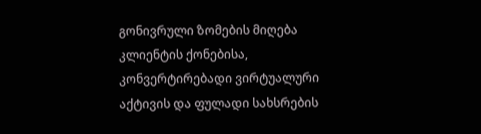გონივრული ზომების მიღება კლიენტის ქონებისა, კონვერტირებადი ვირტუალური აქტივის და ფულადი სახსრების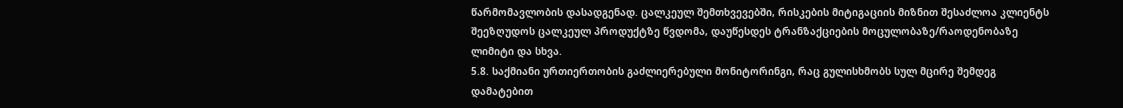წარმომავლობის დასადგენად. ცალკეულ შემთხვევებში, რისკების მიტიგაციის მიზნით შესაძლოა კლიენტს შეეზღუდოს ცალკეულ პროდუქტზე წვდომა, დაუწესდეს ტრანზაქციების მოცულობაზე/რაოდენობაზე ლიმიტი და სხვა.
5.8. საქმიანი ურთიერთობის გაძლიერებული მონიტორინგი, რაც გულისხმობს სულ მცირე შემდეგ დამატებით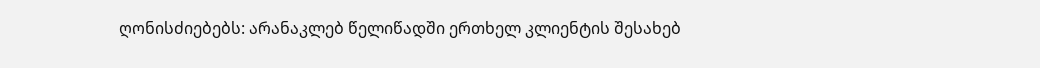ღონისძიებებს: არანაკლებ წელიწადში ერთხელ კლიენტის შესახებ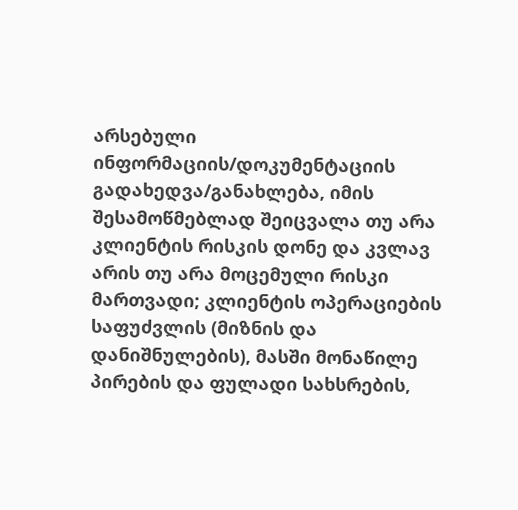არსებული ინფორმაციის/დოკუმენტაციის გადახედვა/განახლება, იმის შესამოწმებლად შეიცვალა თუ არა კლიენტის რისკის დონე და კვლავ არის თუ არა მოცემული რისკი მართვადი; კლიენტის ოპერაციების საფუძვლის (მიზნის და დანიშნულების), მასში მონაწილე პირების და ფულადი სახსრების,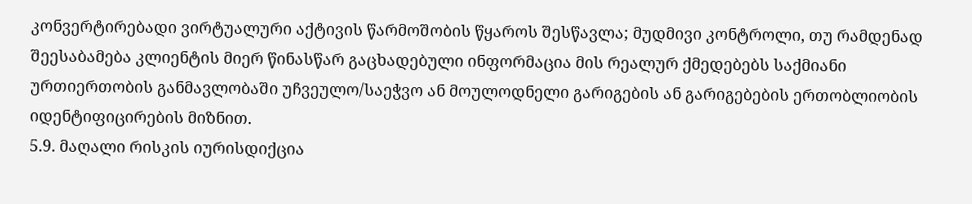კონვერტირებადი ვირტუალური აქტივის წარმოშობის წყაროს შესწავლა; მუდმივი კონტროლი, თუ რამდენად შეესაბამება კლიენტის მიერ წინასწარ გაცხადებული ინფორმაცია მის რეალურ ქმედებებს საქმიანი ურთიერთობის განმავლობაში უჩვეულო/საეჭვო ან მოულოდნელი გარიგების ან გარიგებების ერთობლიობის იდენტიფიცირების მიზნით.
5.9. მაღალი რისკის იურისდიქცია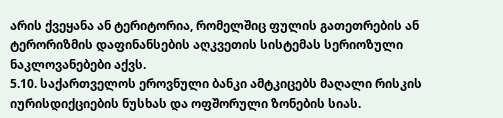არის ქვეყანა ან ტერიტორია, რომელშიც ფულის გათეთრების ან ტერორიზმის დაფინანსების აღკვეთის სისტემას სერიოზული ნაკლოვანებები აქვს.
5.10. საქართველოს ეროვნული ბანკი ამტკიცებს მაღალი რისკის იურისდიქციების ნუსხას და ოფშორული ზონების სიას.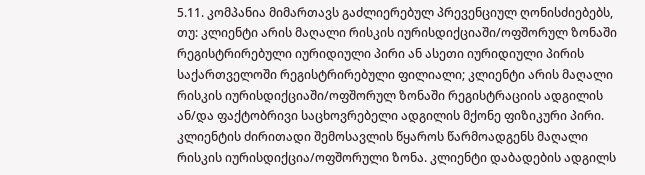5.11. კომპანია მიმართავს გაძლიერებულ პრევენციულ ღონისძიებებს, თუ: კლიენტი არის მაღალი რისკის იურისდიქციაში/ოფშორულ ზონაში რეგისტრირებული იურიდიული პირი ან ასეთი იურიდიული პირის საქართველოში რეგისტრირებული ფილიალი; კლიენტი არის მაღალი რისკის იურისდიქციაში/ოფშორულ ზონაში რეგისტრაციის ადგილის ან/და ფაქტობრივი საცხოვრებელი ადგილის მქონე ფიზიკური პირი. კლიენტის ძირითადი შემოსავლის წყაროს წარმოადგენს მაღალი რისკის იურისდიქცია/ოფშორული ზონა. კლიენტი დაბადების ადგილს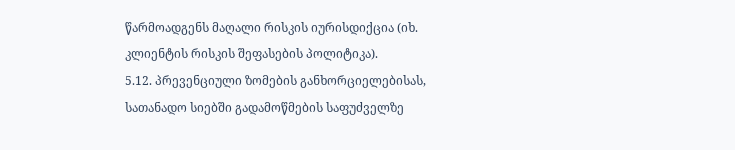წარმოადგენს მაღალი რისკის იურისდიქცია (იხ. კლიენტის რისკის შეფასების პოლიტიკა).
5.12. პრევენციული ზომების განხორციელებისას, სათანადო სიებში გადამოწმების საფუძველზე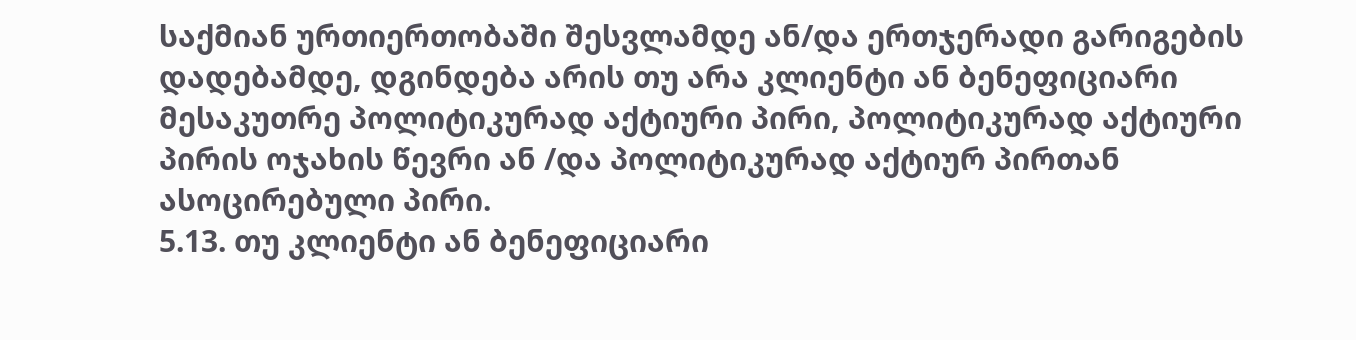საქმიან ურთიერთობაში შესვლამდე ან/და ერთჯერადი გარიგების დადებამდე, დგინდება არის თუ არა კლიენტი ან ბენეფიციარი მესაკუთრე პოლიტიკურად აქტიური პირი, პოლიტიკურად აქტიური პირის ოჯახის წევრი ან /და პოლიტიკურად აქტიურ პირთან ასოცირებული პირი.
5.13. თუ კლიენტი ან ბენეფიციარი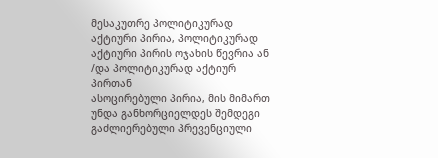მესაკუთრე პოლიტიკურად აქტიური პირია, პოლიტიკურად აქტიური პირის ოჯახის წევრია ან /და პოლიტიკურად აქტიურ პირთან
ასოცირებული პირია, მის მიმართ უნდა განხორციელდეს შემდეგი გაძლიერებული პრევენციული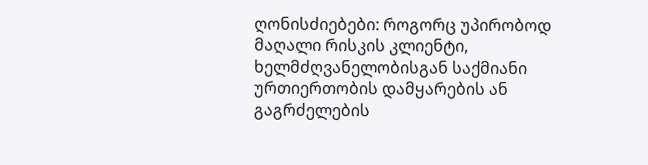ღონისძიებები: როგორც უპირობოდ მაღალი რისკის კლიენტი, ხელმძღვანელობისგან საქმიანი ურთიერთობის დამყარების ან გაგრძელების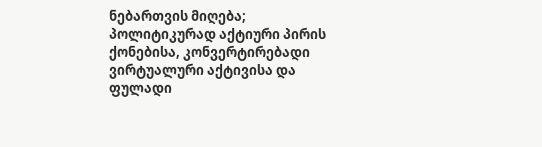ნებართვის მიღება; პოლიტიკურად აქტიური პირის ქონებისა, კონვერტირებადი ვირტუალური აქტივისა და ფულადი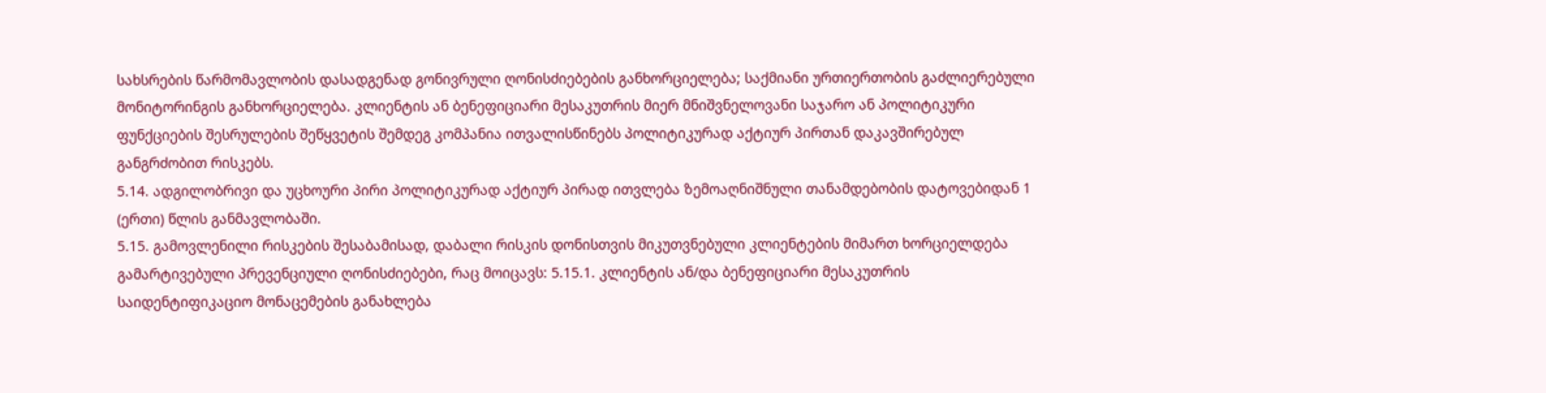სახსრების წარმომავლობის დასადგენად გონივრული ღონისძიებების განხორციელება; საქმიანი ურთიერთობის გაძლიერებული მონიტორინგის განხორციელება. კლიენტის ან ბენეფიციარი მესაკუთრის მიერ მნიშვნელოვანი საჯარო ან პოლიტიკური ფუნქციების შესრულების შეწყვეტის შემდეგ კომპანია ითვალისწინებს პოლიტიკურად აქტიურ პირთან დაკავშირებულ განგრძობით რისკებს.
5.14. ადგილობრივი და უცხოური პირი პოლიტიკურად აქტიურ პირად ითვლება ზემოაღნიშნული თანამდებობის დატოვებიდან 1 (ერთი) წლის განმავლობაში.
5.15. გამოვლენილი რისკების შესაბამისად, დაბალი რისკის დონისთვის მიკუთვნებული კლიენტების მიმართ ხორციელდება გამარტივებული პრევენციული ღონისძიებები, რაც მოიცავს: 5.15.1. კლიენტის ან/და ბენეფიციარი მესაკუთრის საიდენტიფიკაციო მონაცემების განახლება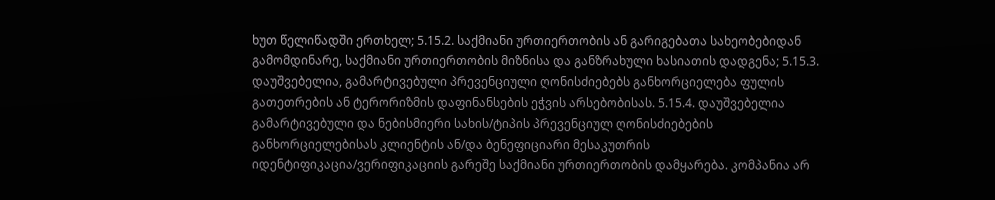ხუთ წელიწადში ერთხელ; 5.15.2. საქმიანი ურთიერთობის ან გარიგებათა სახეობებიდან გამომდინარე, საქმიანი ურთიერთობის მიზნისა და განზრახული ხასიათის დადგენა; 5.15.3. დაუშვებელია, გამარტივებული პრევენციული ღონისძიებებს განხორციელება ფულის გათეთრების ან ტერორიზმის დაფინანსების ეჭვის არსებობისას. 5.15.4. დაუშვებელია გამარტივებული და ნებისმიერი სახის/ტიპის პრევენციულ ღონისძიებების განხორციელებისას კლიენტის ან/და ბენეფიციარი მესაკუთრის იდენტიფიკაცია/ვერიფიკაციის გარეშე საქმიანი ურთიერთობის დამყარება. კომპანია არ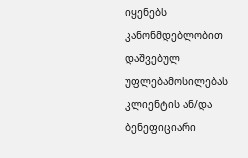იყენებს კანონმდებლობით დაშვებულ უფლებამოსილებას კლიენტის ან/და ბენეფიციარი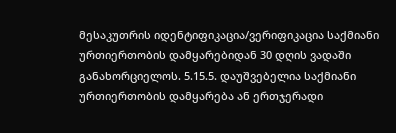მესაკუთრის იდენტიფიკაცია/ვერიფიკაცია საქმიანი ურთიერთობის დამყარებიდან 30 დღის ვადაში განახორციელოს. 5.15.5. დაუშვებელია საქმიანი ურთიერთობის დამყარება ან ერთჯერადი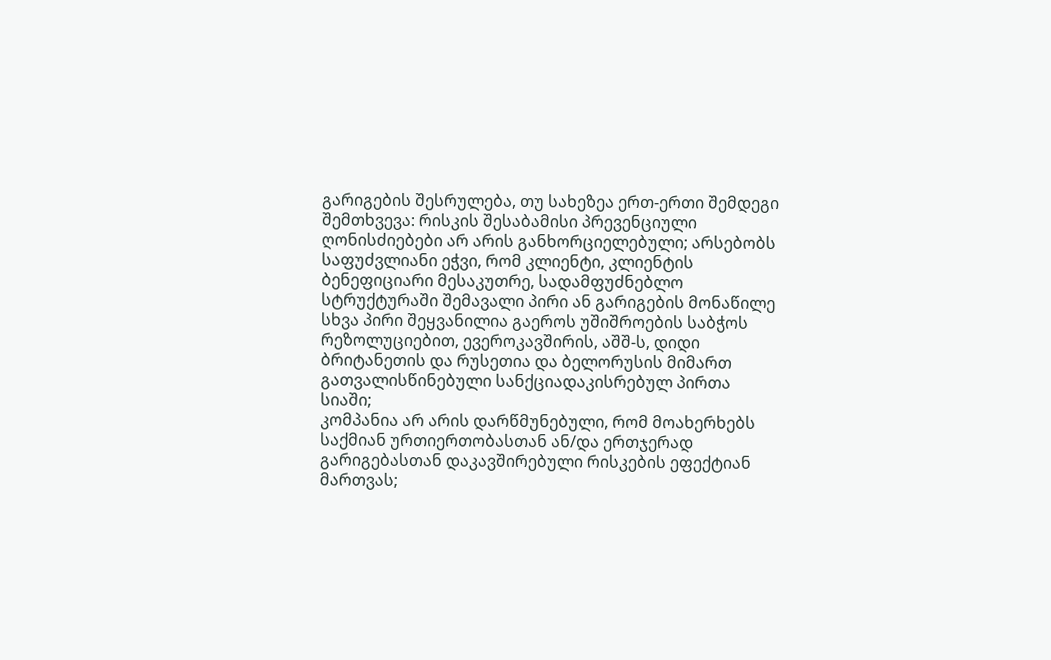გარიგების შესრულება, თუ სახეზეა ერთ-ერთი შემდეგი შემთხვევა: რისკის შესაბამისი პრევენციული ღონისძიებები არ არის განხორციელებული; არსებობს საფუძვლიანი ეჭვი, რომ კლიენტი, კლიენტის ბენეფიციარი მესაკუთრე, სადამფუძნებლო სტრუქტურაში შემავალი პირი ან გარიგების მონაწილე სხვა პირი შეყვანილია გაეროს უშიშროების საბჭოს რეზოლუციებით, ევეროკავშირის, აშშ-ს, დიდი ბრიტანეთის და რუსეთია და ბელორუსის მიმართ გათვალისწინებული სანქციადაკისრებულ პირთა სიაში;
კომპანია არ არის დარწმუნებული, რომ მოახერხებს საქმიან ურთიერთობასთან ან/და ერთჯერად გარიგებასთან დაკავშირებული რისკების ეფექტიან მართვას;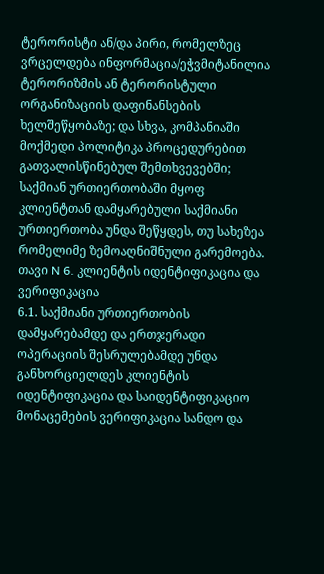ტერორისტი ან/და პირი, რომელზეც ვრცელდება ინფორმაცია/ეჭვმიტანილია ტერორიზმის ან ტერორისტული ორგანიზაციის დაფინანსების ხელშეწყობაზე; და სხვა, კომპანიაში მოქმედი პოლიტიკა პროცედურებით გათვალისწინებულ შემთხვევებში; საქმიან ურთიერთობაში მყოფ კლიენტთან დამყარებული საქმიანი ურთიერთობა უნდა შეწყდეს, თუ სახეზეა რომელიმე ზემოაღნიშნული გარემოება.
თავი N 6. კლიენტის იდენტიფიკაცია და ვერიფიკაცია
6.1. საქმიანი ურთიერთობის დამყარებამდე და ერთჯერადი ოპერაციის შესრულებამდე უნდა განხორციელდეს კლიენტის იდენტიფიკაცია და საიდენტიფიკაციო მონაცემების ვერიფიკაცია სანდო და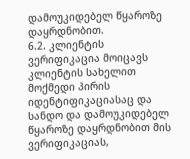დამოუკიდებელ წყაროზე დაყრდნობით.
6.2. კლიენტის ვერიფიკაცია მოიცავს კლიენტის სახელით მოქმედი პირის იდენტიფიკაციასაც და სანდო და დამოუკიდებელ წყაროზე დაყრდნობით მის ვერიფიკაციას,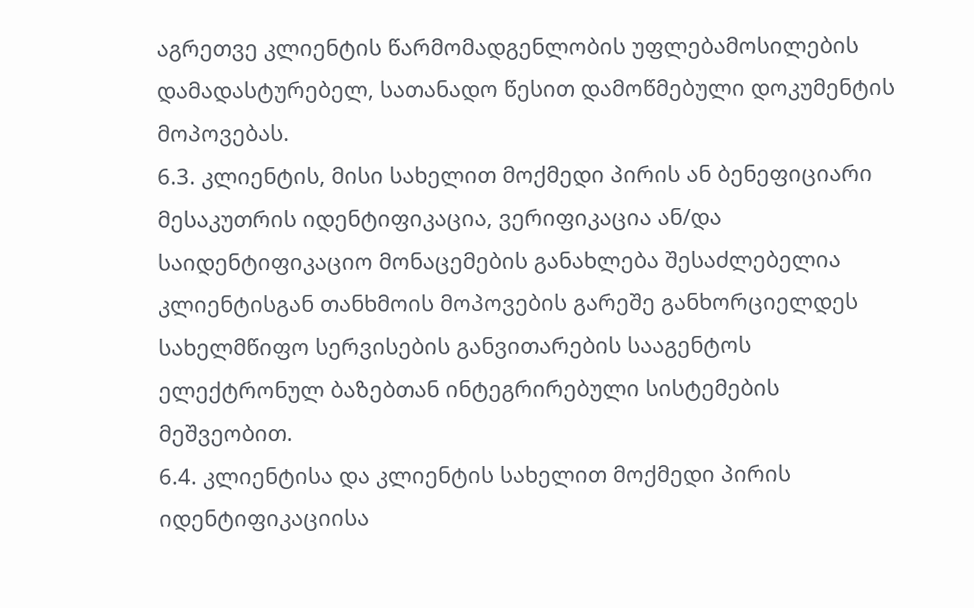აგრეთვე კლიენტის წარმომადგენლობის უფლებამოსილების დამადასტურებელ, სათანადო წესით დამოწმებული დოკუმენტის მოპოვებას.
6.3. კლიენტის, მისი სახელით მოქმედი პირის ან ბენეფიციარი მესაკუთრის იდენტიფიკაცია, ვერიფიკაცია ან/და საიდენტიფიკაციო მონაცემების განახლება შესაძლებელია კლიენტისგან თანხმოის მოპოვების გარეშე განხორციელდეს სახელმწიფო სერვისების განვითარების სააგენტოს ელექტრონულ ბაზებთან ინტეგრირებული სისტემების მეშვეობით.
6.4. კლიენტისა და კლიენტის სახელით მოქმედი პირის იდენტიფიკაციისა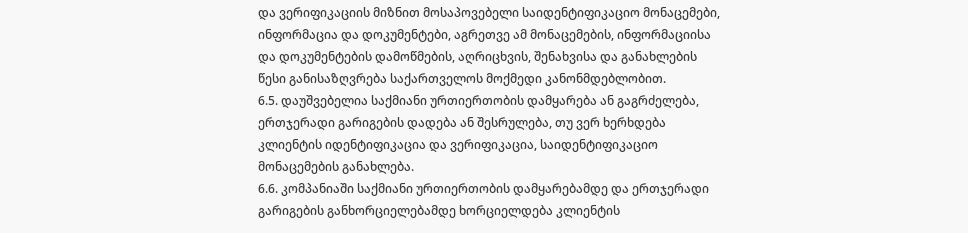და ვერიფიკაციის მიზნით მოსაპოვებელი საიდენტიფიკაციო მონაცემები, ინფორმაცია და დოკუმენტები, აგრეთვე ამ მონაცემების, ინფორმაციისა და დოკუმენტების დამოწმების, აღრიცხვის, შენახვისა და განახლების წესი განისაზღვრება საქართველოს მოქმედი კანონმდებლობით.
6.5. დაუშვებელია საქმიანი ურთიერთობის დამყარება ან გაგრძელება, ერთჯერადი გარიგების დადება ან შესრულება, თუ ვერ ხერხდება კლიენტის იდენტიფიკაცია და ვერიფიკაცია, საიდენტიფიკაციო მონაცემების განახლება.
6.6. კომპანიაში საქმიანი ურთიერთობის დამყარებამდე და ერთჯერადი გარიგების განხორციელებამდე ხორციელდება კლიენტის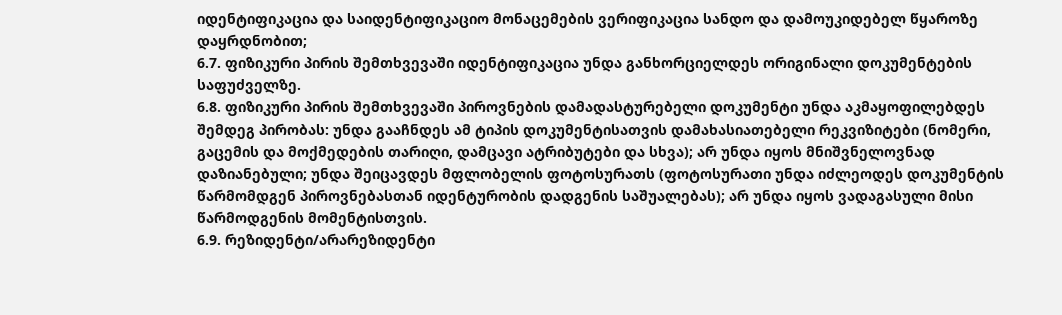იდენტიფიკაცია და საიდენტიფიკაციო მონაცემების ვერიფიკაცია სანდო და დამოუკიდებელ წყაროზე დაყრდნობით;
6.7. ფიზიკური პირის შემთხვევაში იდენტიფიკაცია უნდა განხორციელდეს ორიგინალი დოკუმენტების საფუძველზე.
6.8. ფიზიკური პირის შემთხვევაში პიროვნების დამადასტურებელი დოკუმენტი უნდა აკმაყოფილებდეს შემდეგ პირობას: უნდა გააჩნდეს ამ ტიპის დოკუმენტისათვის დამახასიათებელი რეკვიზიტები (ნომერი, გაცემის და მოქმედების თარიღი, დამცავი ატრიბუტები და სხვა); არ უნდა იყოს მნიშვნელოვნად დაზიანებული; უნდა შეიცავდეს მფლობელის ფოტოსურათს (ფოტოსურათი უნდა იძლეოდეს დოკუმენტის წარმომდგენ პიროვნებასთან იდენტურობის დადგენის საშუალებას); არ უნდა იყოს ვადაგასული მისი წარმოდგენის მომენტისთვის.
6.9. რეზიდენტი/არარეზიდენტი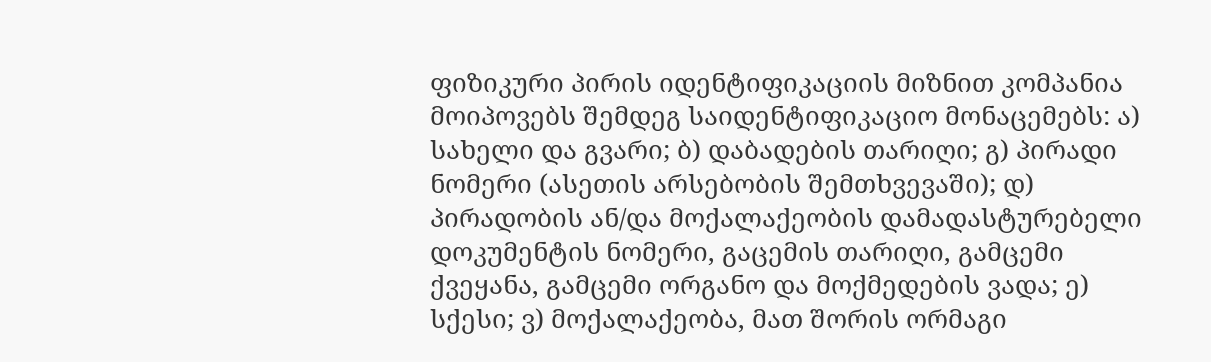ფიზიკური პირის იდენტიფიკაციის მიზნით კომპანია მოიპოვებს შემდეგ საიდენტიფიკაციო მონაცემებს: ა) სახელი და გვარი; ბ) დაბადების თარიღი; გ) პირადი ნომერი (ასეთის არსებობის შემთხვევაში); დ) პირადობის ან/და მოქალაქეობის დამადასტურებელი დოკუმენტის ნომერი, გაცემის თარიღი, გამცემი ქვეყანა, გამცემი ორგანო და მოქმედების ვადა; ე) სქესი; ვ) მოქალაქეობა, მათ შორის ორმაგი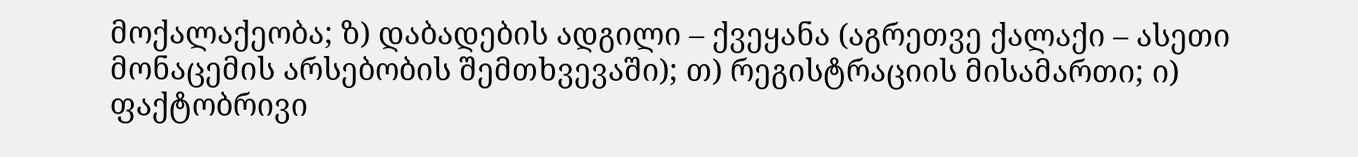მოქალაქეობა; ზ) დაბადების ადგილი – ქვეყანა (აგრეთვე ქალაქი – ასეთი მონაცემის არსებობის შემთხვევაში); თ) რეგისტრაციის მისამართი; ი) ფაქტობრივი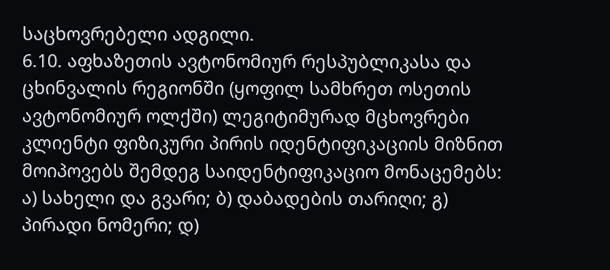საცხოვრებელი ადგილი.
6.10. აფხაზეთის ავტონომიურ რესპუბლიკასა და ცხინვალის რეგიონში (ყოფილ სამხრეთ ოსეთის ავტონომიურ ოლქში) ლეგიტიმურად მცხოვრები კლიენტი ფიზიკური პირის იდენტიფიკაციის მიზნით მოიპოვებს შემდეგ საიდენტიფიკაციო მონაცემებს: ა) სახელი და გვარი; ბ) დაბადების თარიღი; გ) პირადი ნომერი; დ)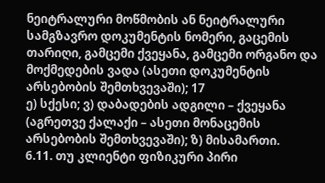ნეიტრალური მოწმობის ან ნეიტრალური სამგზავრო დოკუმენტის ნომერი, გაცემის თარიღი, გამცემი ქვეყანა, გამცემი ორგანო და მოქმედების ვადა (ასეთი დოკუმენტის არსებობის შემთხვევაში); 17
ე) სქესი; ვ) დაბადების ადგილი – ქვეყანა (აგრეთვე ქალაქი – ასეთი მონაცემის არსებობის შემთხვევაში); ზ) მისამართი.
6.11. თუ კლიენტი ფიზიკური პირი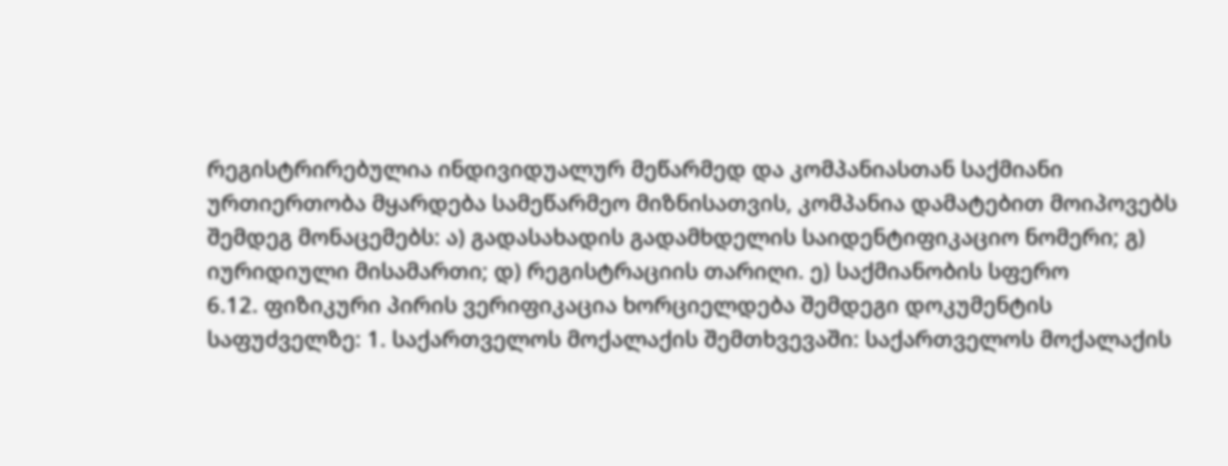რეგისტრირებულია ინდივიდუალურ მეწარმედ და კომპანიასთან საქმიანი ურთიერთობა მყარდება სამეწარმეო მიზნისათვის, კომპანია დამატებით მოიპოვებს შემდეგ მონაცემებს: ა) გადასახადის გადამხდელის საიდენტიფიკაციო ნომერი; გ) იურიდიული მისამართი; დ) რეგისტრაციის თარიღი. ე) საქმიანობის სფერო
6.12. ფიზიკური პირის ვერიფიკაცია ხორციელდება შემდეგი დოკუმენტის საფუძველზე: 1. საქართველოს მოქალაქის შემთხვევაში: საქართველოს მოქალაქის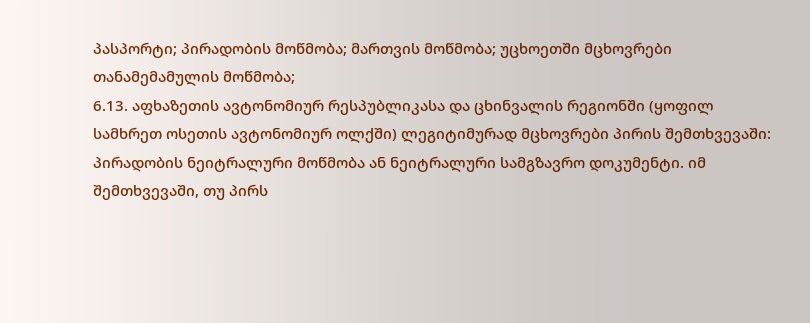პასპორტი; პირადობის მოწმობა; მართვის მოწმობა; უცხოეთში მცხოვრები თანამემამულის მოწმობა;
6.13. აფხაზეთის ავტონომიურ რესპუბლიკასა და ცხინვალის რეგიონში (ყოფილ სამხრეთ ოსეთის ავტონომიურ ოლქში) ლეგიტიმურად მცხოვრები პირის შემთხვევაში: პირადობის ნეიტრალური მოწმობა ან ნეიტრალური სამგზავრო დოკუმენტი. იმ შემთხვევაში, თუ პირს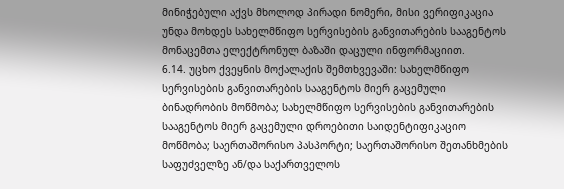მინიჭებული აქვს მხოლოდ პირადი ნომერი, მისი ვერიფიკაცია უნდა მოხდეს სახელმწიფო სერვისების განვითარების სააგენტოს მონაცემთა ელექტრონულ ბაზაში დაცული ინფორმაციით.
6.14. უცხო ქვეყნის მოქალაქის შემთხვევაში: სახელმწიფო სერვისების განვითარების სააგენტოს მიერ გაცემული ბინადრობის მოწმობა; სახელმწიფო სერვისების განვითარების სააგენტოს მიერ გაცემული დროებითი საიდენტიფიკაციო მოწმობა; საერთაშორისო პასპორტი; საერთაშორისო შეთანხმების საფუძველზე ან/და საქართველოს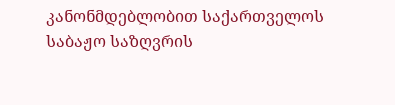კანონმდებლობით საქართველოს საბაჟო საზღვრის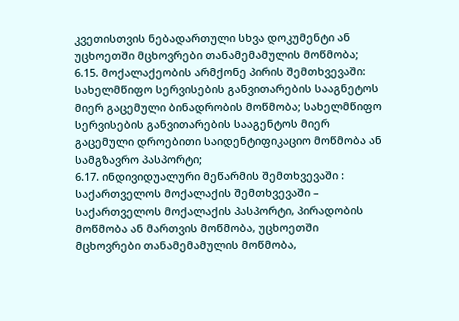კვეთისთვის ნებადართული სხვა დოკუმენტი ან უცხოეთში მცხოვრები თანამემამულის მოწმობა;
6.15. მოქალაქეობის არმქონე პირის შემთხვევაში:
სახელმწიფო სერვისების განვითარების სააგნეტოს მიერ გაცემული ბინადრობის მოწმობა; სახელმწიფო სერვისების განვითარების სააგენტოს მიერ გაცემული დროებითი საიდენტიფიკაციო მოწმობა ან სამგზავრო პასპორტი;
6.17. ინდივიდუალური მეწარმის შემთხვევაში : საქართველოს მოქალაქის შემთხვევაში – საქართველოს მოქალაქის პასპორტი, პირადობის მოწმობა ან მართვის მოწმობა, უცხოეთში მცხოვრები თანამემამულის მოწმობა,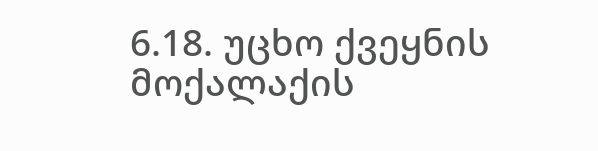6.18. უცხო ქვეყნის მოქალაქის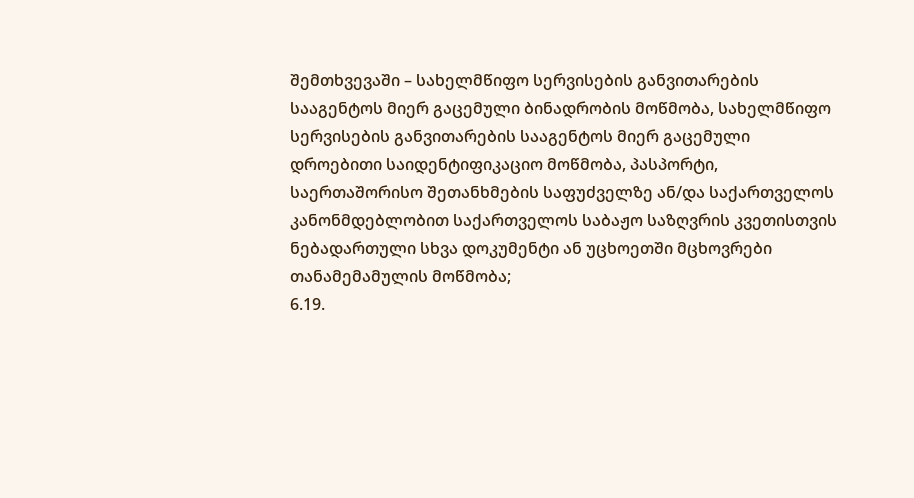შემთხვევაში – სახელმწიფო სერვისების განვითარების სააგენტოს მიერ გაცემული ბინადრობის მოწმობა, სახელმწიფო სერვისების განვითარების სააგენტოს მიერ გაცემული დროებითი საიდენტიფიკაციო მოწმობა, პასპორტი, საერთაშორისო შეთანხმების საფუძველზე ან/და საქართველოს კანონმდებლობით საქართველოს საბაჟო საზღვრის კვეთისთვის ნებადართული სხვა დოკუმენტი ან უცხოეთში მცხოვრები თანამემამულის მოწმობა;
6.19.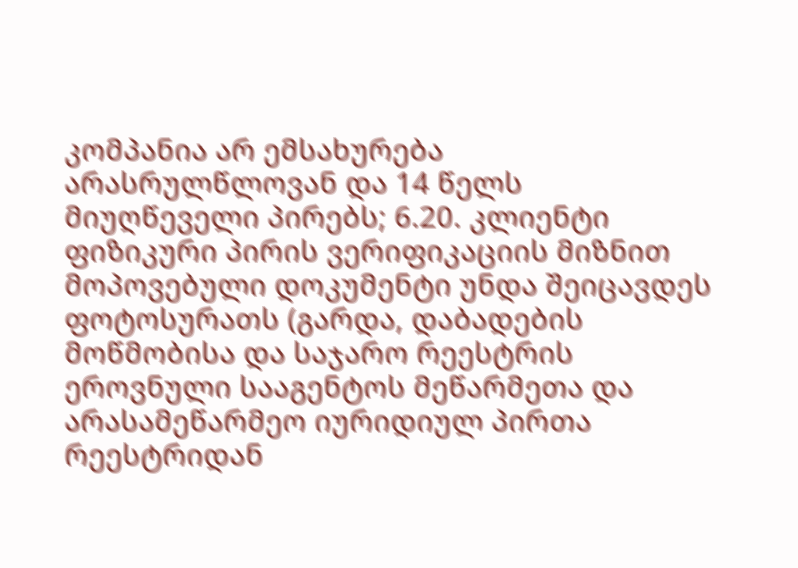კომპანია არ ემსახურება არასრულწლოვან და 14 წელს მიუღწეველი პირებს; 6.20. კლიენტი ფიზიკური პირის ვერიფიკაციის მიზნით მოპოვებული დოკუმენტი უნდა შეიცავდეს ფოტოსურათს (გარდა, დაბადების მოწმობისა და საჯარო რეესტრის ეროვნული სააგენტოს მეწარმეთა და არასამეწარმეო იურიდიულ პირთა რეესტრიდან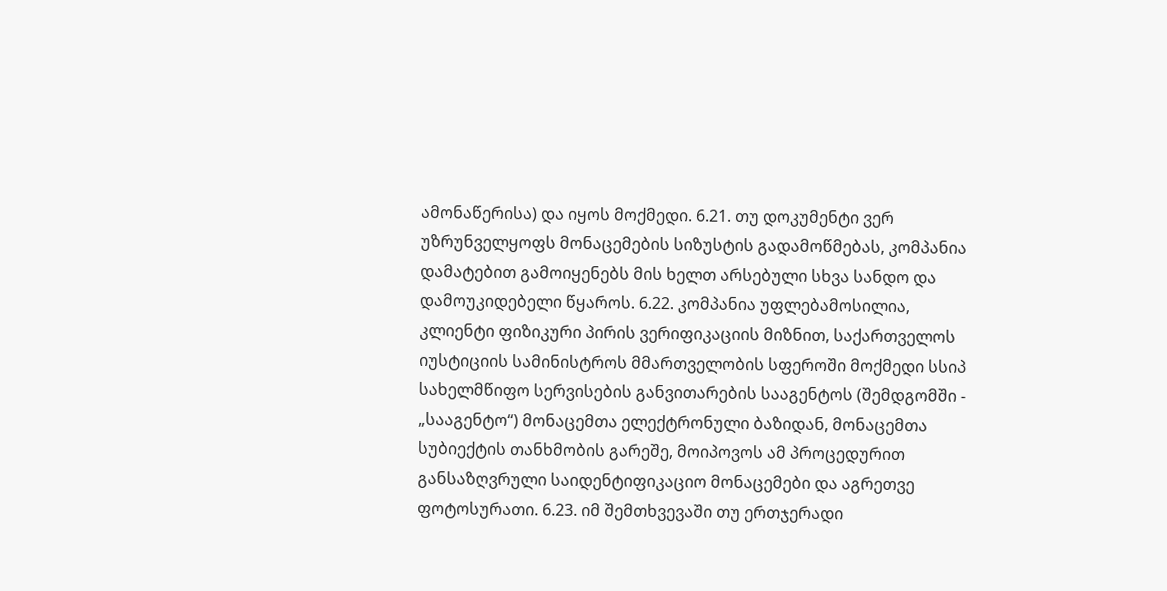ამონაწერისა) და იყოს მოქმედი. 6.21. თუ დოკუმენტი ვერ უზრუნველყოფს მონაცემების სიზუსტის გადამოწმებას, კომპანია დამატებით გამოიყენებს მის ხელთ არსებული სხვა სანდო და დამოუკიდებელი წყაროს. 6.22. კომპანია უფლებამოსილია, კლიენტი ფიზიკური პირის ვერიფიკაციის მიზნით, საქართველოს იუსტიციის სამინისტროს მმართველობის სფეროში მოქმედი სსიპ სახელმწიფო სერვისების განვითარების სააგენტოს (შემდგომში - „სააგენტო“) მონაცემთა ელექტრონული ბაზიდან, მონაცემთა სუბიექტის თანხმობის გარეშე, მოიპოვოს ამ პროცედურით განსაზღვრული საიდენტიფიკაციო მონაცემები და აგრეთვე ფოტოსურათი. 6.23. იმ შემთხვევაში თუ ერთჯერადი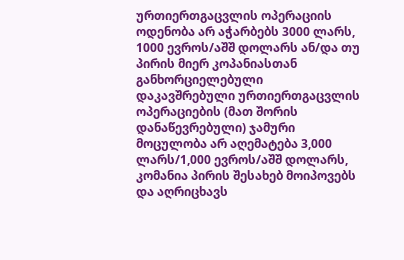ურთიერთგაცვლის ოპერაციის ოდენობა არ აჭარბებს 3000 ლარს, 1000 ევროს/აშშ დოლარს ან/და თუ პირის მიერ კოპანიასთან განხორციელებული დაკავშრებული ურთიერთგაცვლის ოპერაციების (მათ შორის დანაწევრებული) ჯამური მოცულობა არ აღემატება 3,000 ლარს/1,000 ევროს/აშშ დოლარს, კომანია პირის შესახებ მოიპოვებს და აღრიცხავს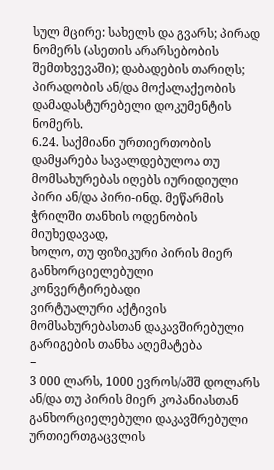სულ მცირე: სახელს და გვარს; პირად ნომერს (ასეთის არარსებობის შემთხვევაში); დაბადების თარიღს; პირადობის ან/და მოქალაქეობის დამადასტურებელი დოკუმენტის ნომერს.
6.24. საქმიანი ურთიერთობის დამყარება სავალდებულოა თუ მომსახურებას იღებს იურიდიული პირი ან/და პირი-ინდ. მეწარმის ჭრილში თანხის ოდენობის მიუხედავად,
ხოლო, თუ ფიზიკური პირის მიერ განხორციელებული კონვერტირებადი
ვირტუალური აქტივის მომსახურებასთან დაკავშირებული გარიგების თანხა აღემატება
−
3 000 ლარს, 1000 ევროს/აშშ დოლარს ან/და თუ პირის მიერ კოპანიასთან
განხორციელებული დაკავშრებული ურთიერთგაცვლის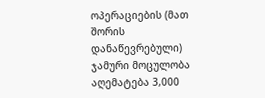ოპერაციების (მათ შორის
დანაწევრებული) ჯამური მოცულობა აღემატება 3,000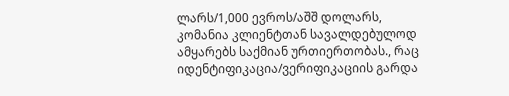ლარს/1,000 ევროს/აშშ დოლარს,
კომანია კლიენტთან სავალდებულოდ ამყარებს საქმიან ურთიერთობას., რაც
იდენტიფიკაცია/ვერიფიკაციის გარდა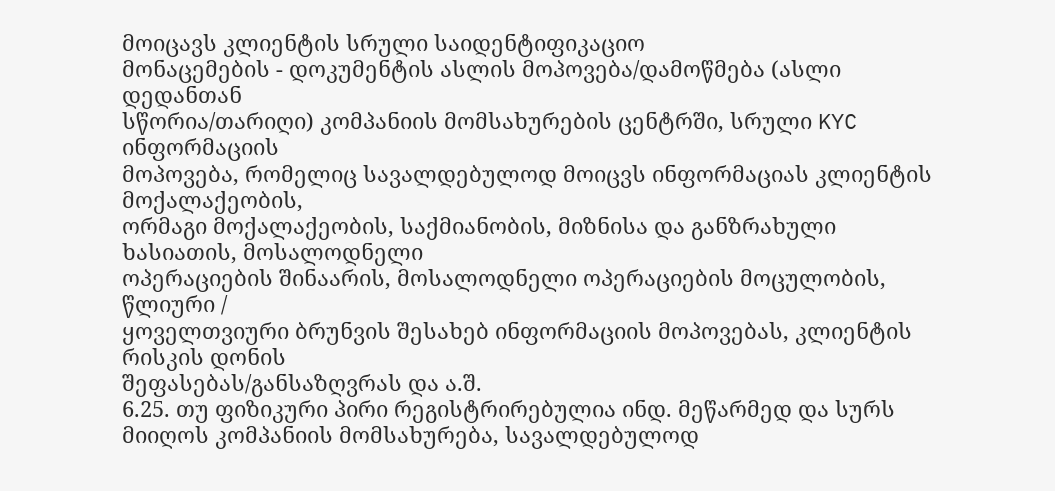მოიცავს კლიენტის სრული საიდენტიფიკაციო
მონაცემების - დოკუმენტის ასლის მოპოვება/დამოწმება (ასლი დედანთან
სწორია/თარიღი) კომპანიის მომსახურების ცენტრში, სრული KYC ინფორმაციის
მოპოვება, რომელიც სავალდებულოდ მოიცვს ინფორმაციას კლიენტის მოქალაქეობის,
ორმაგი მოქალაქეობის, საქმიანობის, მიზნისა და განზრახული ხასიათის, მოსალოდნელი
ოპერაციების შინაარის, მოსალოდნელი ოპერაციების მოცულობის, წლიური /
ყოველთვიური ბრუნვის შესახებ ინფორმაციის მოპოვებას, კლიენტის რისკის დონის
შეფასებას/განსაზღვრას და ა.შ.
6.25. თუ ფიზიკური პირი რეგისტრირებულია ინდ. მეწარმედ და სურს მიიღოს კომპანიის მომსახურება, სავალდებულოდ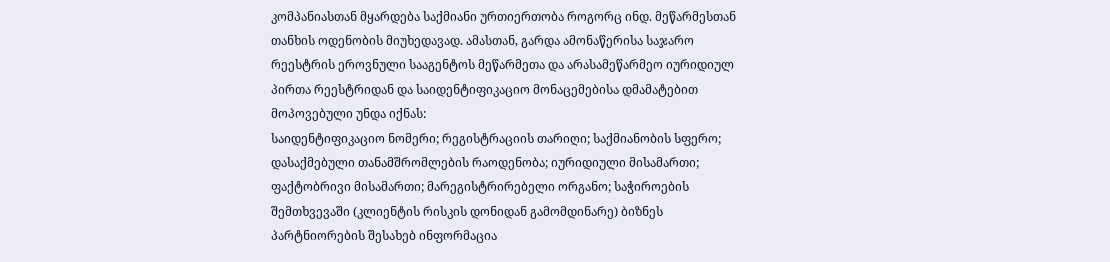კომპანიასთან მყარდება საქმიანი ურთიერთობა როგორც ინდ. მეწარმესთან თანხის ოდენობის მიუხედავად. ამასთან, გარდა ამონაწერისა საჯარო რეესტრის ეროვნული სააგენტოს მეწარმეთა და არასამეწარმეო იურიდიულ პირთა რეესტრიდან და საიდენტიფიკაციო მონაცემებისა დმამატებით მოპოვებული უნდა იქნას:
საიდენტიფიკაციო ნომერი; რეგისტრაციის თარიღი; საქმიანობის სფერო; დასაქმებული თანამშრომლების რაოდენობა; იურიდიული მისამართი; ფაქტობრივი მისამართი; მარეგისტრირებელი ორგანო; საჭიროების შემთხვევაში (კლიენტის რისკის დონიდან გამომდინარე) ბიზნეს პარტნიორების შესახებ ინფორმაცია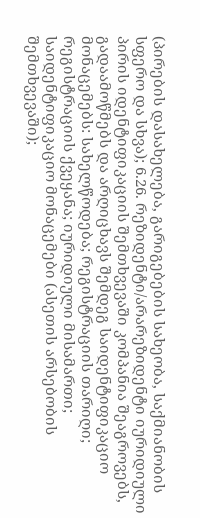(პირების დასახელება, გარიგებების სახეობა, საქმიანობის სფერო და სხვა); 6.26. რეზიდენტი/არარეზიდენტი იურიდიული პირის იდენტიფიკაციის შემთხვევაში კომპანია შეაგროვებს, გადაამოწმებს და არღიცხავს შემდეგ საიდენტიფიკაციო მონაცემებს: სახელწოდება; რეგისტრაციის თარიღი; რეგისტრაციის ქვეყანა; იურიდიული მისამართი; საიდენტიფიკაციო მონაცემები (ასეთის არსებობის შემთხვევაში);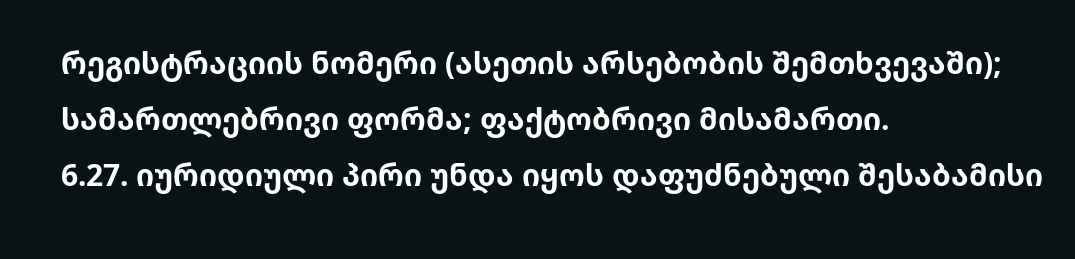რეგისტრაციის ნომერი (ასეთის არსებობის შემთხვევაში); სამართლებრივი ფორმა; ფაქტობრივი მისამართი.
6.27. იურიდიული პირი უნდა იყოს დაფუძნებული შესაბამისი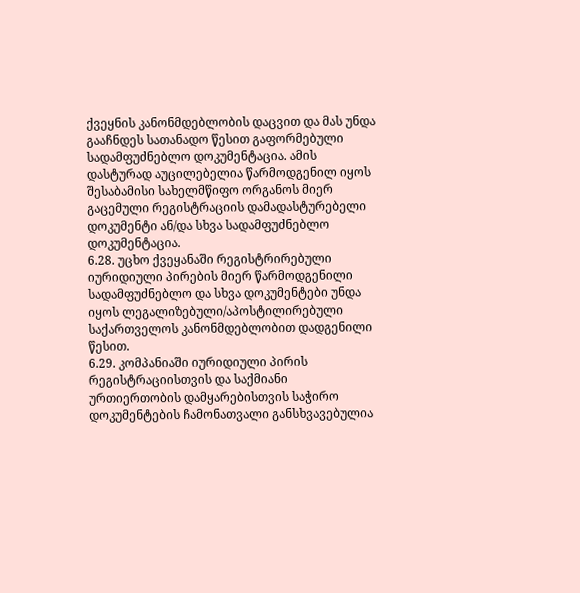ქვეყნის კანონმდებლობის დაცვით და მას უნდა გააჩნდეს სათანადო წესით გაფორმებული სადამფუძნებლო დოკუმენტაცია. ამის დასტურად აუცილებელია წარმოდგენილ იყოს შესაბამისი სახელმწიფო ორგანოს მიერ გაცემული რეგისტრაციის დამადასტურებელი დოკუმენტი ან/და სხვა სადამფუძნებლო დოკუმენტაცია.
6.28. უცხო ქვეყანაში რეგისტრირებული იურიდიული პირების მიერ წარმოდგენილი სადამფუძნებლო და სხვა დოკუმენტები უნდა იყოს ლეგალიზებული/აპოსტილირებული საქართველოს კანონმდებლობით დადგენილი წესით.
6.29. კომპანიაში იურიდიული პირის რეგისტრაციისთვის და საქმიანი ურთიერთობის დამყარებისთვის საჭირო დოკუმენტების ჩამონათვალი განსხვავებულია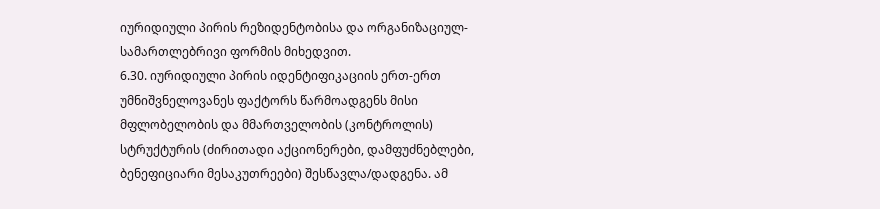იურიდიული პირის რეზიდენტობისა და ორგანიზაციულ-სამართლებრივი ფორმის მიხედვით.
6.30. იურიდიული პირის იდენტიფიკაციის ერთ-ერთ უმნიშვნელოვანეს ფაქტორს წარმოადგენს მისი მფლობელობის და მმართველობის (კონტროლის) სტრუქტურის (ძირითადი აქციონერები, დამფუძნებლები, ბენეფიციარი მესაკუთრეები) შესწავლა/დადგენა. ამ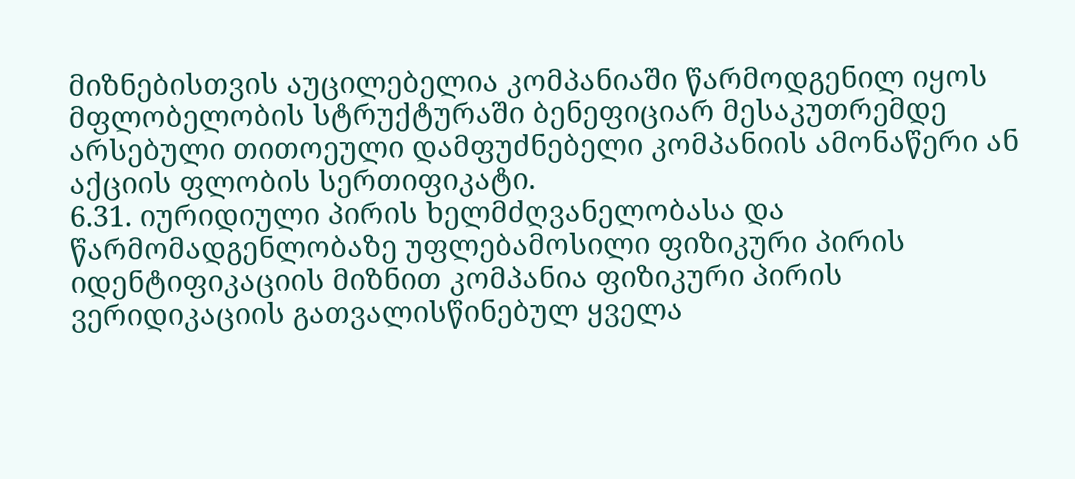მიზნებისთვის აუცილებელია კომპანიაში წარმოდგენილ იყოს მფლობელობის სტრუქტურაში ბენეფიციარ მესაკუთრემდე არსებული თითოეული დამფუძნებელი კომპანიის ამონაწერი ან აქციის ფლობის სერთიფიკატი.
6.31. იურიდიული პირის ხელმძღვანელობასა და წარმომადგენლობაზე უფლებამოსილი ფიზიკური პირის იდენტიფიკაციის მიზნით კომპანია ფიზიკური პირის ვერიდიკაციის გათვალისწინებულ ყველა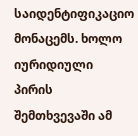საიდენტიფიკაციო მონაცემს. ხოლო იურიდიული პირის შემთხვევაში ამ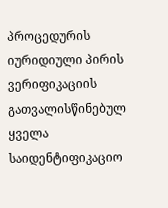პროცედურის იურიდიული პირის ვერიფიკაციის გათვალისწინებულ ყველა საიდენტიფიკაციო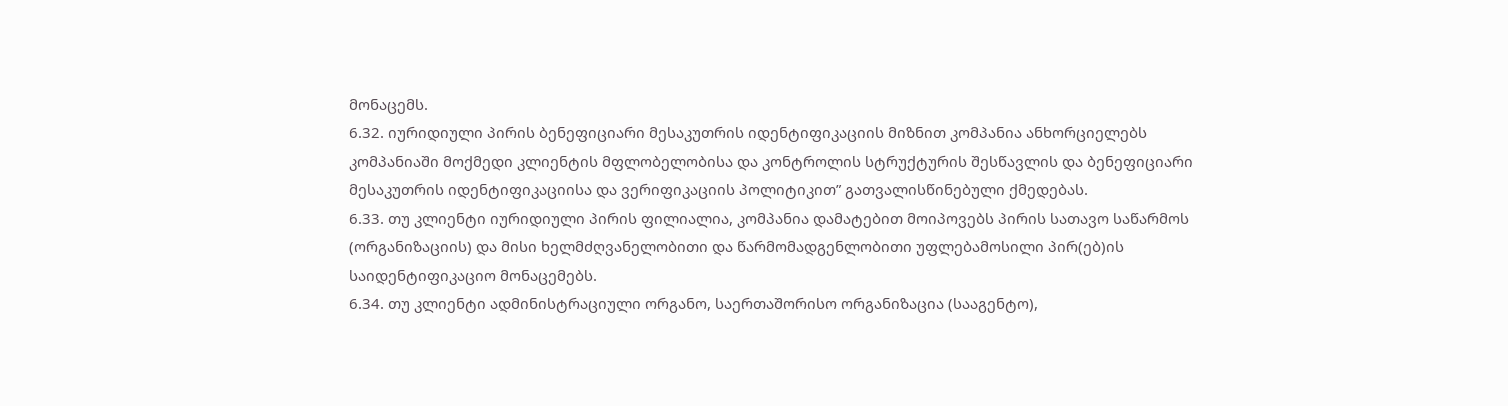მონაცემს.
6.32. იურიდიული პირის ბენეფიციარი მესაკუთრის იდენტიფიკაციის მიზნით კომპანია ანხორციელებს კომპანიაში მოქმედი კლიენტის მფლობელობისა და კონტროლის სტრუქტურის შესწავლის და ბენეფიციარი მესაკუთრის იდენტიფიკაციისა და ვერიფიკაციის პოლიტიკით” გათვალისწინებული ქმედებას.
6.33. თუ კლიენტი იურიდიული პირის ფილიალია, კომპანია დამატებით მოიპოვებს პირის სათავო საწარმოს (ორგანიზაციის) და მისი ხელმძღვანელობითი და წარმომადგენლობითი უფლებამოსილი პირ(ებ)ის საიდენტიფიკაციო მონაცემებს.
6.34. თუ კლიენტი ადმინისტრაციული ორგანო, საერთაშორისო ორგანიზაცია (სააგენტო),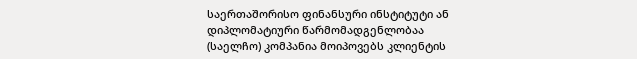საერთაშორისო ფინანსური ინსტიტუტი ან დიპლომატიური წარმომადგენლობაა (საელჩო) კომპანია მოიპოვებს კლიენტის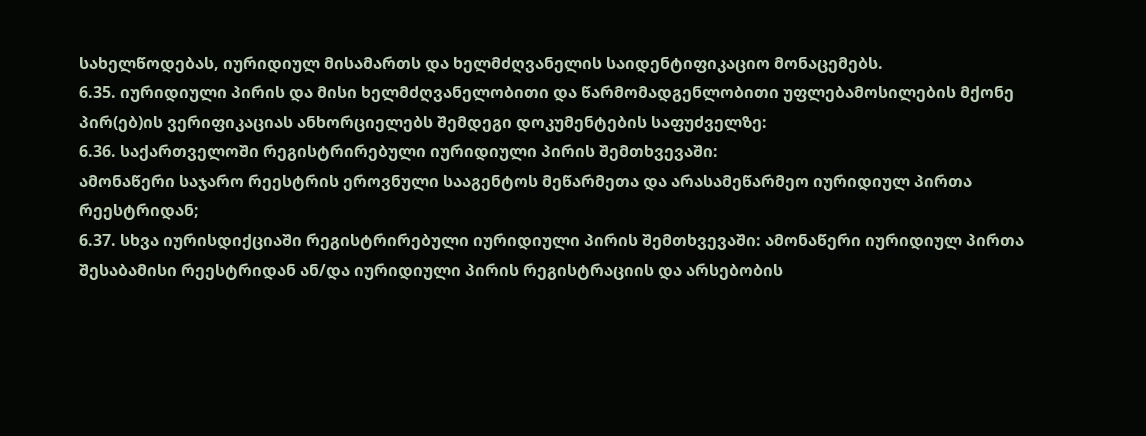სახელწოდებას, იურიდიულ მისამართს და ხელმძღვანელის საიდენტიფიკაციო მონაცემებს.
6.35. იურიდიული პირის და მისი ხელმძღვანელობითი და წარმომადგენლობითი უფლებამოსილების მქონე პირ(ებ)ის ვერიფიკაციას ანხორციელებს შემდეგი დოკუმენტების საფუძველზე:
6.36. საქართველოში რეგისტრირებული იურიდიული პირის შემთხვევაში:
ამონაწერი საჯარო რეესტრის ეროვნული სააგენტოს მეწარმეთა და არასამეწარმეო იურიდიულ პირთა რეესტრიდან;
6.37. სხვა იურისდიქციაში რეგისტრირებული იურიდიული პირის შემთხვევაში: ამონაწერი იურიდიულ პირთა შესაბამისი რეესტრიდან ან/და იურიდიული პირის რეგისტრაციის და არსებობის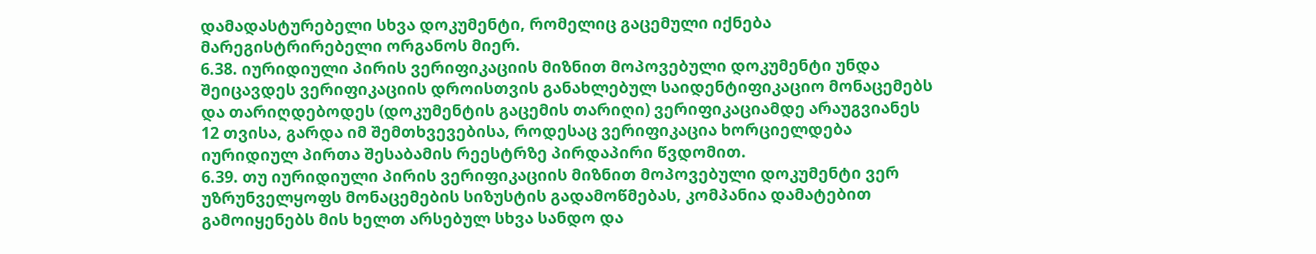დამადასტურებელი სხვა დოკუმენტი, რომელიც გაცემული იქნება მარეგისტრირებელი ორგანოს მიერ.
6.38. იურიდიული პირის ვერიფიკაციის მიზნით მოპოვებული დოკუმენტი უნდა შეიცავდეს ვერიფიკაციის დროისთვის განახლებულ საიდენტიფიკაციო მონაცემებს და თარიღდებოდეს (დოკუმენტის გაცემის თარიღი) ვერიფიკაციამდე არაუგვიანეს 12 თვისა, გარდა იმ შემთხვევებისა, როდესაც ვერიფიკაცია ხორციელდება იურიდიულ პირთა შესაბამის რეესტრზე პირდაპირი წვდომით.
6.39. თუ იურიდიული პირის ვერიფიკაციის მიზნით მოპოვებული დოკუმენტი ვერ უზრუნველყოფს მონაცემების სიზუსტის გადამოწმებას, კომპანია დამატებით გამოიყენებს მის ხელთ არსებულ სხვა სანდო და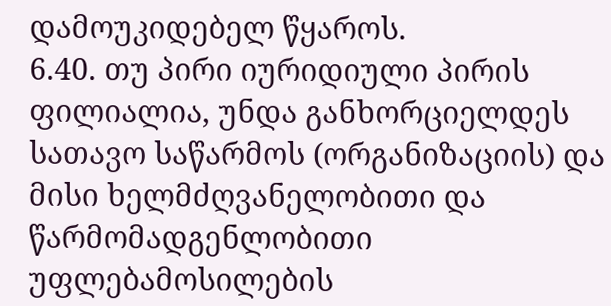დამოუკიდებელ წყაროს.
6.40. თუ პირი იურიდიული პირის ფილიალია, უნდა განხორციელდეს სათავო საწარმოს (ორგანიზაციის) და მისი ხელმძღვანელობითი და წარმომადგენლობითი უფლებამოსილების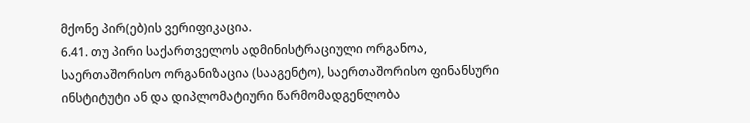მქონე პირ(ებ)ის ვერიფიკაცია.
6.41. თუ პირი საქართველოს ადმინისტრაციული ორგანოა, საერთაშორისო ორგანიზაცია (სააგენტო), საერთაშორისო ფინანსური ინსტიტუტი ან და დიპლომატიური წარმომადგენლობა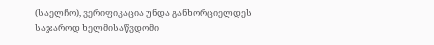(საელჩო), ვერიფიკაცია უნდა განხორციელდეს საჯაროდ ხელმისაწვდომი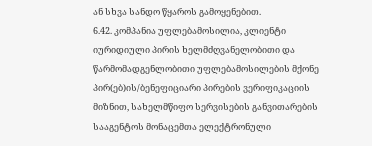ან სხვა სანდო წყაროს გამოყენებით.
6.42. კომპანია უფლებამოსილია, კლიენტი იურიდიული პირის ხელმძღვანელობითი და წარმომადგენლობითი უფლებამოსილების მქონე პირ(ებ)ის/ბენეფიციარი პირების ვერიფიკაციის მიზნით, სახელმწიფო სერვისების განვითარების სააგენტოს მონაცემთა ელექტრონული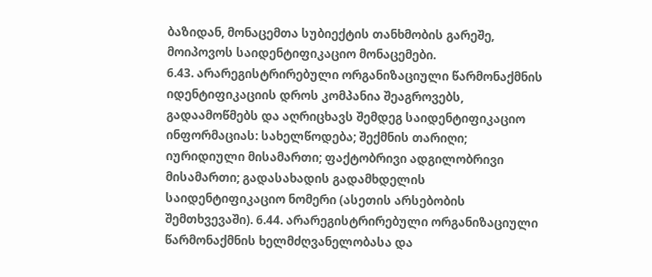ბაზიდან, მონაცემთა სუბიექტის თანხმობის გარეშე, მოიპოვოს საიდენტიფიკაციო მონაცემები.
6.43. არარეგისტრირებული ორგანიზაციული წარმონაქმნის იდენტიფიკაციის დროს კომპანია შეაგროვებს, გადაამოწმებს და აღრიცხავს შემდეგ საიდენტიფიკაციო ინფორმაციას: სახელწოდება; შექმნის თარიღი; იურიდიული მისამართი; ფაქტობრივი ადგილობრივი მისამართი; გადასახადის გადამხდელის საიდენტიფიკაციო ნომერი (ასეთის არსებობის შემთხვევაში). 6.44. არარეგისტრირებული ორგანიზაციული წარმონაქმნის ხელმძღვანელობასა და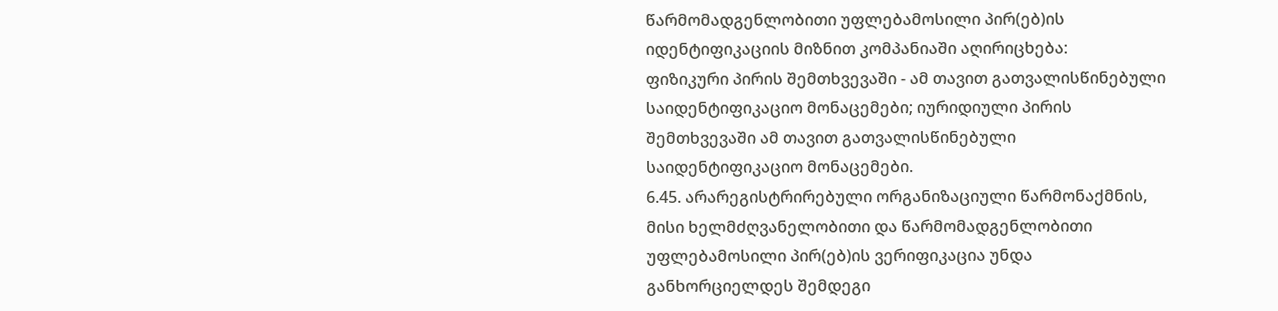წარმომადგენლობითი უფლებამოსილი პირ(ებ)ის იდენტიფიკაციის მიზნით კომპანიაში აღირიცხება:
ფიზიკური პირის შემთხვევაში - ამ თავით გათვალისწინებული საიდენტიფიკაციო მონაცემები; იურიდიული პირის შემთხვევაში ამ თავით გათვალისწინებული საიდენტიფიკაციო მონაცემები.
6.45. არარეგისტრირებული ორგანიზაციული წარმონაქმნის, მისი ხელმძღვანელობითი და წარმომადგენლობითი უფლებამოსილი პირ(ებ)ის ვერიფიკაცია უნდა განხორციელდეს შემდეგი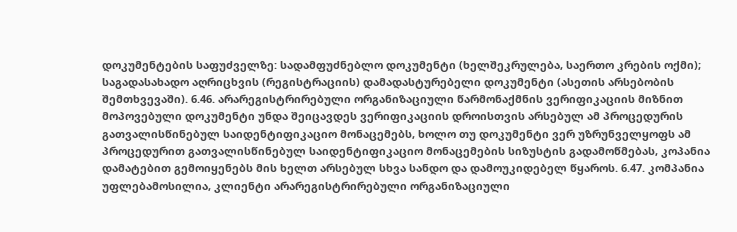დოკუმენტების საფუძველზე: სადამფუძნებლო დოკუმენტი (ხელშეკრულება, საერთო კრების ოქმი); საგადასახადო აღრიცხვის (რეგისტრაციის) დამადასტურებელი დოკუმენტი (ასეთის არსებობის შემთხვევაში). 6.46. არარეგისტრირებული ორგანიზაციული წარმონაქმნის ვერიფიკაციის მიზნით მოპოვებული დოკუმენტი უნდა შეიცავდეს ვერიფიკაციის დროისთვის არსებულ ამ პროცედურის გათვალისწინებულ საიდენტიფიკაციო მონაცემებს, ხოლო თუ დოკუმენტი ვერ უზრუნველყოფს ამ პროცედურით გათვალისწინებულ საიდენტიფიკაციო მონაცემების სიზუსტის გადამოწმებას, კოპანია დამატებით გემოიყენებს მის ხელთ არსებულ სხვა სანდო და დამოუკიდებელ წყაროს. 6.47. კომპანია უფლებამოსილია, კლიენტი არარეგისტრირებული ორგანიზაციული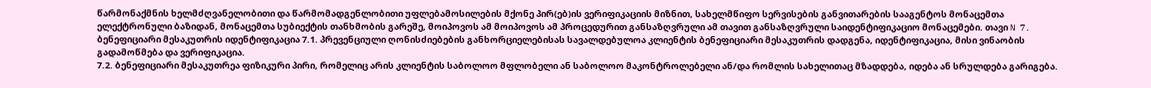წარმონაქმნის ხელმძღვანელობითი და წარმომადგენლობითი უფლებამოსილების მქონე პირ(ებ)ის ვერიფიკაციის მიზნით, სახელმწიფო სერვისების განვითარების სააგენტოს მონაცემთა ელექტრონული ბაზიდან, მონაცემთა სუბიექტის თანხმობის გარეშე, მოიპოვოს ამ მოიპოვოს ამ პროცედურით განსაზღვრული ამ თავით განსაზღვრული საიდენტიფიკაციო მონაცემები. თავი N 7. ბენეფიციარი მესაკუთრის იდენტიფიკაცია 7.1. პრევენციული ღონისძიებების განხორციელებისას სავალდებულოა კლიენტის ბენეფიციარი მესაკუთრის დადგენა, იდენტიფიკაცია, მისი ვინაობის გადამოწმება და ვერიფიკაცია.
7.2. ბენეფიციარი მესაკუთრეა ფიზიკური პირი, რომელიც არის კლიენტის საბოლოო მფლობელი ან საბოლოო მაკონტროლებელი ან/და რომლის სახელითაც მზადდება, იდება ან სრულდება გარიგება.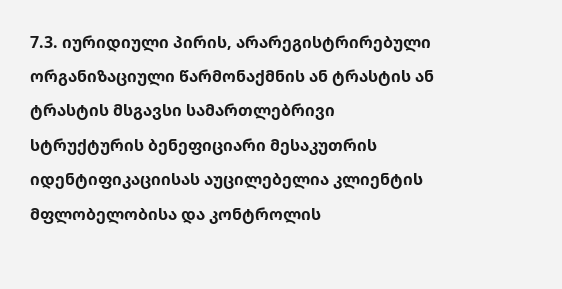7.3. იურიდიული პირის, არარეგისტრირებული ორგანიზაციული წარმონაქმნის ან ტრასტის ან ტრასტის მსგავსი სამართლებრივი სტრუქტურის ბენეფიციარი მესაკუთრის იდენტიფიკაციისას აუცილებელია კლიენტის მფლობელობისა და კონტროლის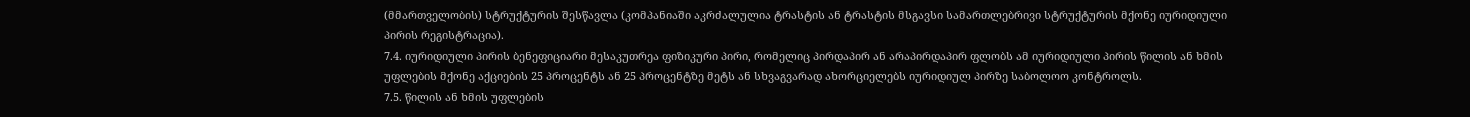(მმართველობის) სტრუქტურის შესწავლა (კომპანიაში აკრძალულია ტრასტის ან ტრასტის მსგავსი სამართლებრივი სტრუქტურის მქონე იურიდიული პირის რეგისტრაცია).
7.4. იურიდიული პირის ბენეფიციარი მესაკუთრეა ფიზიკური პირი, რომელიც პირდაპირ ან არაპირდაპირ ფლობს ამ იურიდიული პირის წილის ან ხმის უფლების მქონე აქციების 25 პროცენტს ან 25 პროცენტზე მეტს ან სხვაგვარად ახორციელებს იურიდიულ პირზე საბოლოო კონტროლს.
7.5. წილის ან ხმის უფლების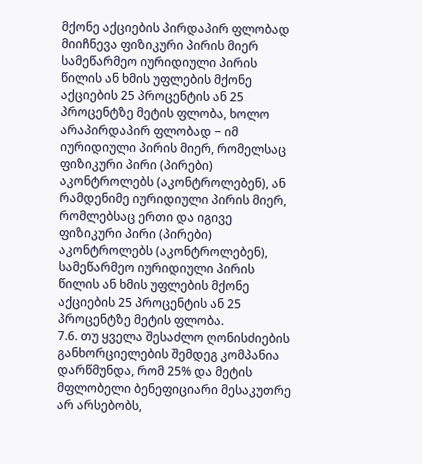მქონე აქციების პირდაპირ ფლობად მიიჩნევა ფიზიკური პირის მიერ სამეწარმეო იურიდიული პირის წილის ან ხმის უფლების მქონე აქციების 25 პროცენტის ან 25 პროცენტზე მეტის ფლობა, ხოლო არაპირდაპირ ფლობად − იმ იურიდიული პირის მიერ, რომელსაც ფიზიკური პირი (პირები) აკონტროლებს (აკონტროლებენ), ან რამდენიმე იურიდიული პირის მიერ, რომლებსაც ერთი და იგივე ფიზიკური პირი (პირები) აკონტროლებს (აკონტროლებენ), სამეწარმეო იურიდიული პირის წილის ან ხმის უფლების მქონე აქციების 25 პროცენტის ან 25 პროცენტზე მეტის ფლობა.
7.6. თუ ყველა შესაძლო ღონისძიების განხორციელების შემდეგ კომპანია დარწმუნდა, რომ 25% და მეტის მფლობელი ბენეფიციარი მესაკუთრე არ არსებობს,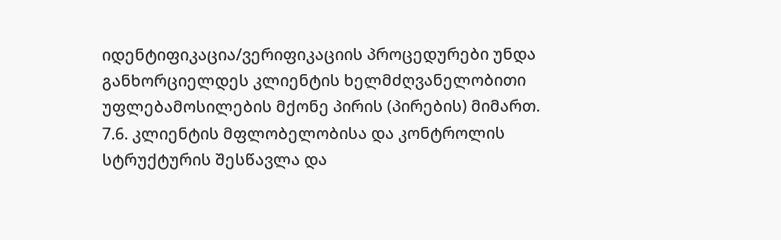იდენტიფიკაცია/ვერიფიკაციის პროცედურები უნდა განხორციელდეს კლიენტის ხელმძღვანელობითი უფლებამოსილების მქონე პირის (პირების) მიმართ.
7.6. კლიენტის მფლობელობისა და კონტროლის სტრუქტურის შესწავლა და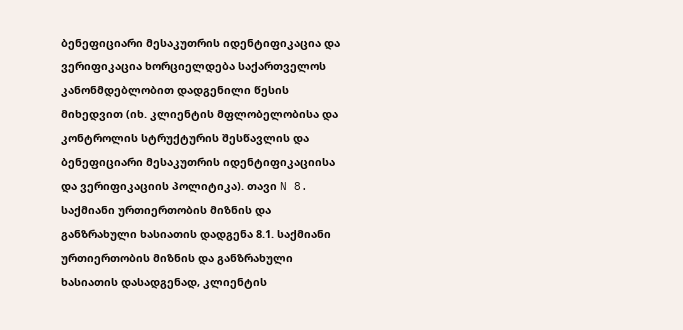ბენეფიციარი მესაკუთრის იდენტიფიკაცია და ვერიფიკაცია ხორციელდება საქართველოს კანონმდებლობით დადგენილი წესის მიხედვით (იხ. კლიენტის მფლობელობისა და კონტროლის სტრუქტურის შესწავლის და ბენეფიციარი მესაკუთრის იდენტიფიკაციისა და ვერიფიკაციის პოლიტიკა). თავი N 8. საქმიანი ურთიერთობის მიზნის და განზრახული ხასიათის დადგენა 8.1. საქმიანი ურთიერთობის მიზნის და განზრახული ხასიათის დასადგენად, კლიენტის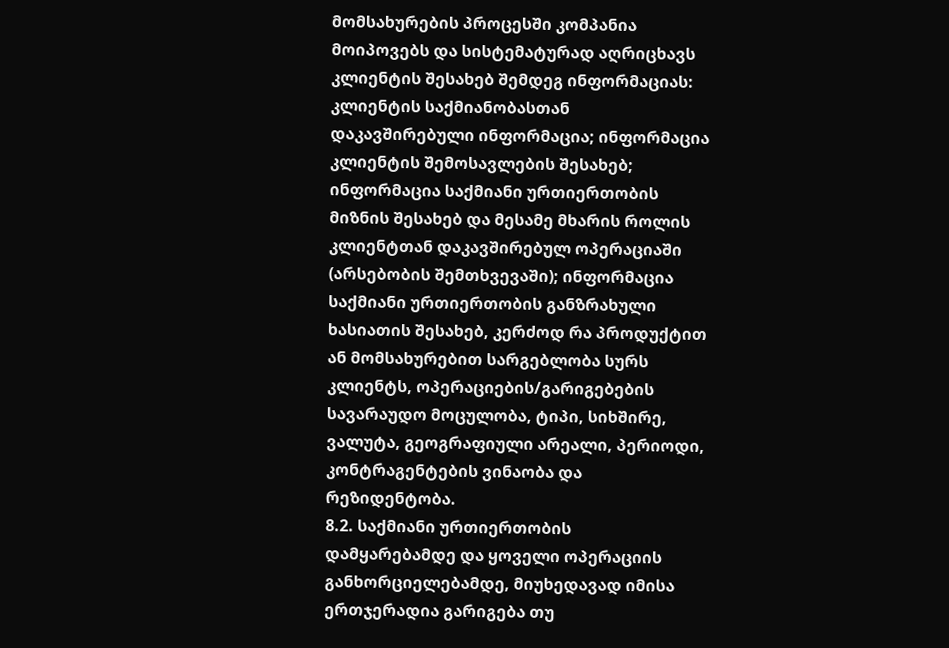მომსახურების პროცესში კომპანია მოიპოვებს და სისტემატურად აღრიცხავს კლიენტის შესახებ შემდეგ ინფორმაციას: კლიენტის საქმიანობასთან დაკავშირებული ინფორმაცია; ინფორმაცია კლიენტის შემოსავლების შესახებ; ინფორმაცია საქმიანი ურთიერთობის მიზნის შესახებ და მესამე მხარის როლის კლიენტთან დაკავშირებულ ოპერაციაში (არსებობის შემთხვევაში); ინფორმაცია საქმიანი ურთიერთობის განზრახული ხასიათის შესახებ, კერძოდ რა პროდუქტით ან მომსახურებით სარგებლობა სურს კლიენტს, ოპერაციების/გარიგებების სავარაუდო მოცულობა, ტიპი, სიხშირე, ვალუტა, გეოგრაფიული არეალი, პერიოდი, კონტრაგენტების ვინაობა და რეზიდენტობა.
8.2. საქმიანი ურთიერთობის დამყარებამდე და ყოველი ოპერაციის განხორციელებამდე, მიუხედავად იმისა ერთჯერადია გარიგება თუ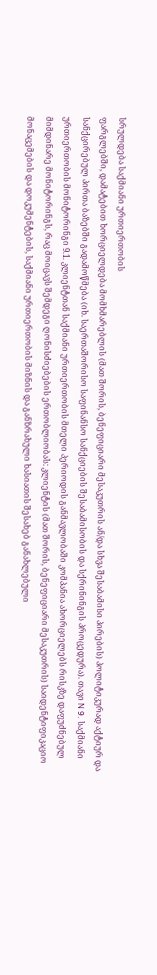სრულდება საქმიანი ურთიერთობის
ფარგლებში, დამატებით ხორციელდება მომხმარებლის (მათ შორის, ბენეფიციარი მესაკუთრის ან/და სხვა შესაბამისი პირების) პოლიტიკურად აქტიურ და სანქცირებულ პირთა ბაზებში გადამოწმება (იხ. საერთაშორისო საფინანსო სანქციების შესაბამისობის და სქრინინგის პროცედურა). თავი N 9. საქმიანი ურთიერთობის მონიტორინგი 9.1. კლიენტთან საქმიანი ურთიერთობის მთელი პერიოდის განმავლობაში კომპანია ახორციელებს რისკზე დაფუძნებულ მიმდინარე მონიტორინგს, რაც მოიცავს შემდეგი ღონისძიებების ერთობლიობას: კლიენტის (მათ შორის, ბენეფიციარი მესაკუთრის) საიდენტიფიკაციო მონაცემების და დოკუმენტების, საქმიანი ურთიერთობის მიზნის და განზრახული ხასიათის შესახებ განახლებული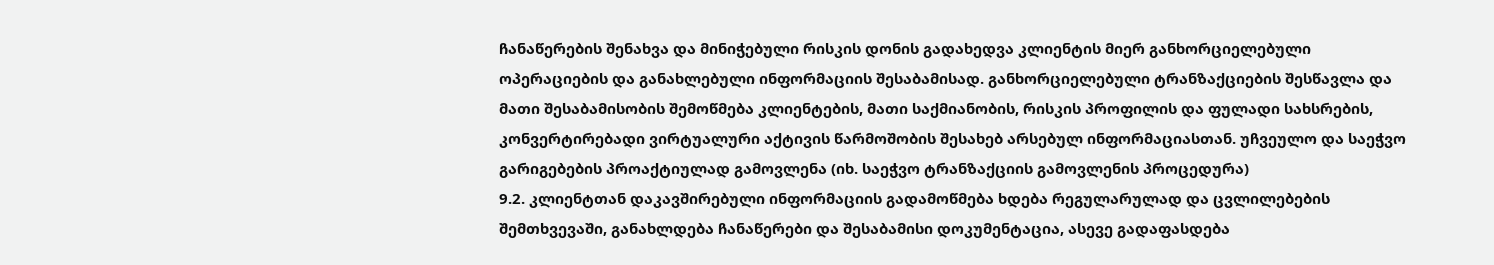ჩანაწერების შენახვა და მინიჭებული რისკის დონის გადახედვა კლიენტის მიერ განხორციელებული ოპერაციების და განახლებული ინფორმაციის შესაბამისად. განხორციელებული ტრანზაქციების შესწავლა და მათი შესაბამისობის შემოწმება კლიენტების, მათი საქმიანობის, რისკის პროფილის და ფულადი სახსრების, კონვერტირებადი ვირტუალური აქტივის წარმოშობის შესახებ არსებულ ინფორმაციასთან. უჩვეულო და საეჭვო გარიგებების პროაქტიულად გამოვლენა (იხ. საეჭვო ტრანზაქციის გამოვლენის პროცედურა)
9.2. კლიენტთან დაკავშირებული ინფორმაციის გადამოწმება ხდება რეგულარულად და ცვლილებების შემთხვევაში, განახლდება ჩანაწერები და შესაბამისი დოკუმენტაცია, ასევე გადაფასდება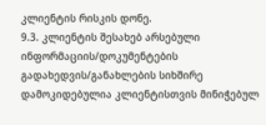კლიენტის რისკის დონე.
9.3. კლიენტის შესახებ არსებული ინფორმაციის/დოკუმენტების გადახედვის/განახლების სიხშირე დამოკიდებულია კლიენტისთვის მინიჭებულ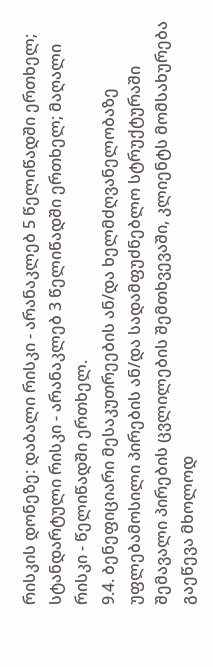რისკის დონეზე: დაბალი რისკი - არანაკლებ 5 წელიწადში ერთხელ; სტანდარტული რისკი - არანაკლებ 3 წელიწადში ერთხელ; მაღალი რისკი - წელიწადში ერთხელ.
9.4. ბენეფიციარი მესაკუთრეების ან/და ხელმძღვანელობაზე უფლებამოსილი პირების ან/და სადამფუძნებლო სტრუქტურაში შემავალი პირების ცვლილების შემთხვევაში, კლიენტს მომსახურება გაეწევა მხოლოდ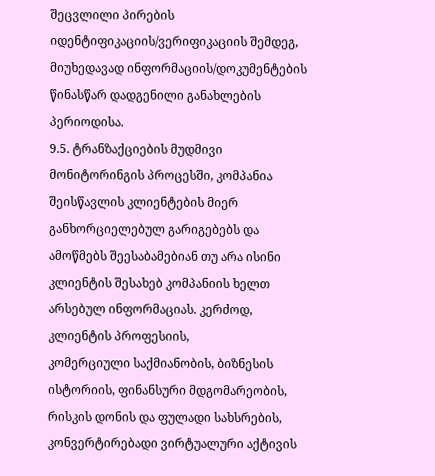შეცვლილი პირების იდენტიფიკაციის/ვერიფიკაციის შემდეგ, მიუხედავად ინფორმაციის/დოკუმენტების წინასწარ დადგენილი განახლების პერიოდისა.
9.5. ტრანზაქციების მუდმივი მონიტორინგის პროცესში, კომპანია შეისწავლის კლიენტების მიერ განხორციელებულ გარიგებებს და ამოწმებს შეესაბამებიან თუ არა ისინი კლიენტის შესახებ კომპანიის ხელთ არსებულ ინფორმაციას. კერძოდ, კლიენტის პროფესიის,
კომერციული საქმიანობის, ბიზნესის ისტორიის, ფინანსური მდგომარეობის, რისკის დონის და ფულადი სახსრების, კონვერტირებადი ვირტუალური აქტივის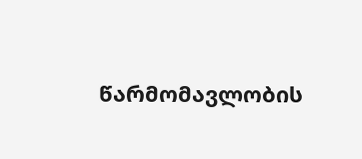წარმომავლობის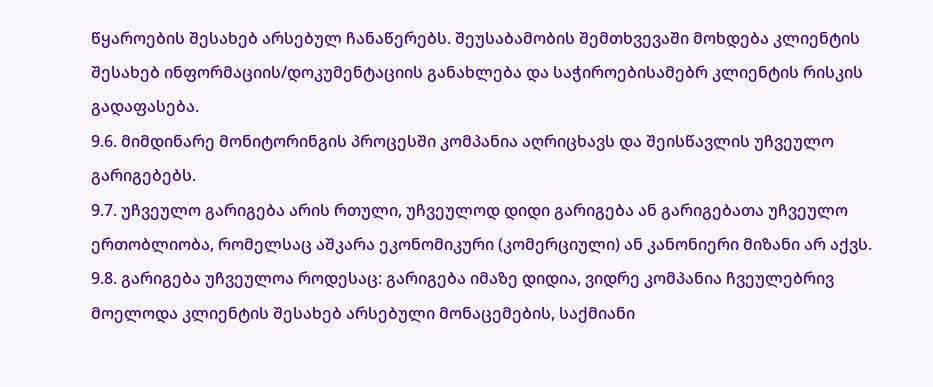წყაროების შესახებ არსებულ ჩანაწერებს. შეუსაბამობის შემთხვევაში მოხდება კლიენტის შესახებ ინფორმაციის/დოკუმენტაციის განახლება და საჭიროებისამებრ კლიენტის რისკის გადაფასება.
9.6. მიმდინარე მონიტორინგის პროცესში კომპანია აღრიცხავს და შეისწავლის უჩვეულო გარიგებებს.
9.7. უჩვეულო გარიგება არის რთული, უჩვეულოდ დიდი გარიგება ან გარიგებათა უჩვეულო ერთობლიობა, რომელსაც აშკარა ეკონომიკური (კომერციული) ან კანონიერი მიზანი არ აქვს.
9.8. გარიგება უჩვეულოა როდესაც: გარიგება იმაზე დიდია, ვიდრე კომპანია ჩვეულებრივ მოელოდა კლიენტის შესახებ არსებული მონაცემების, საქმიანი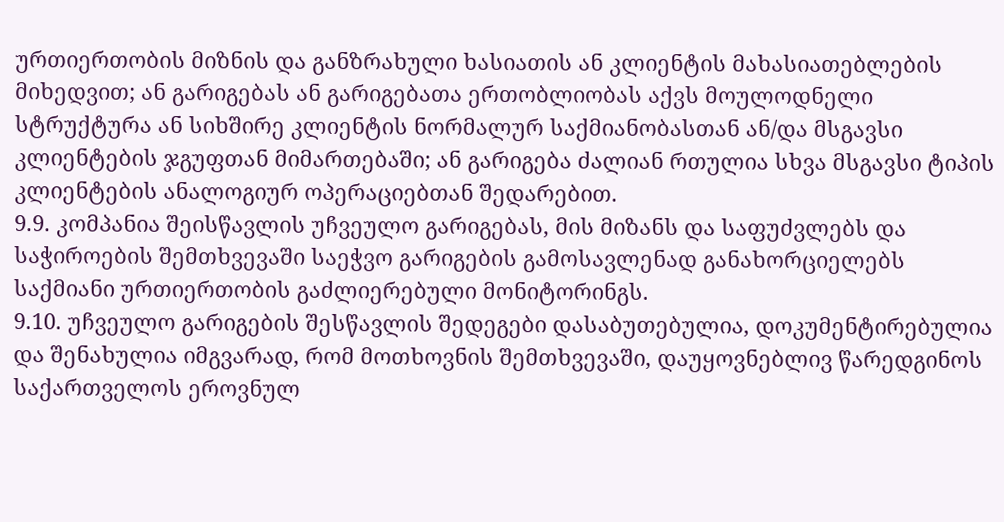ურთიერთობის მიზნის და განზრახული ხასიათის ან კლიენტის მახასიათებლების მიხედვით; ან გარიგებას ან გარიგებათა ერთობლიობას აქვს მოულოდნელი სტრუქტურა ან სიხშირე კლიენტის ნორმალურ საქმიანობასთან ან/და მსგავსი კლიენტების ჯგუფთან მიმართებაში; ან გარიგება ძალიან რთულია სხვა მსგავსი ტიპის კლიენტების ანალოგიურ ოპერაციებთან შედარებით.
9.9. კომპანია შეისწავლის უჩვეულო გარიგებას, მის მიზანს და საფუძვლებს და საჭიროების შემთხვევაში საეჭვო გარიგების გამოსავლენად განახორციელებს საქმიანი ურთიერთობის გაძლიერებული მონიტორინგს.
9.10. უჩვეულო გარიგების შესწავლის შედეგები დასაბუთებულია, დოკუმენტირებულია და შენახულია იმგვარად, რომ მოთხოვნის შემთხვევაში, დაუყოვნებლივ წარედგინოს საქართველოს ეროვნულ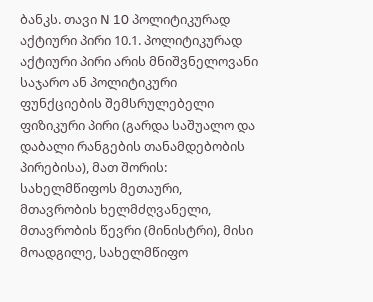ბანკს. თავი N 10 პოლიტიკურად აქტიური პირი 10.1. პოლიტიკურად აქტიური პირი არის მნიშვნელოვანი საჯარო ან პოლიტიკური ფუნქციების შემსრულებელი ფიზიკური პირი (გარდა საშუალო და დაბალი რანგების თანამდებობის პირებისა), მათ შორის: სახელმწიფოს მეთაური, მთავრობის ხელმძღვანელი, მთავრობის წევრი (მინისტრი), მისი მოადგილე, სახელმწიფო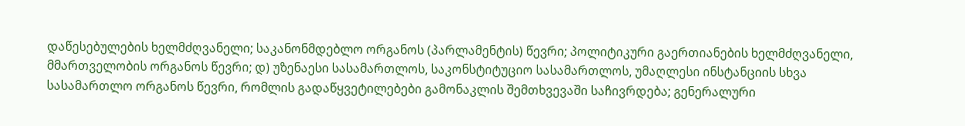დაწესებულების ხელმძღვანელი; საკანონმდებლო ორგანოს (პარლამენტის) წევრი; პოლიტიკური გაერთიანების ხელმძღვანელი, მმართველობის ორგანოს წევრი; დ) უზენაესი სასამართლოს, საკონსტიტუციო სასამართლოს, უმაღლესი ინსტანციის სხვა
სასამართლო ორგანოს წევრი, რომლის გადაწყვეტილებები გამონაკლის შემთხვევაში საჩივრდება; გენერალური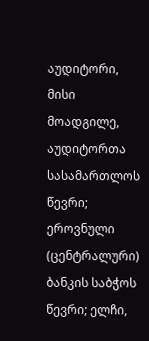აუდიტორი, მისი მოადგილე, აუდიტორთა სასამართლოს წევრი; ეროვნული (ცენტრალური) ბანკის საბჭოს წევრი; ელჩი,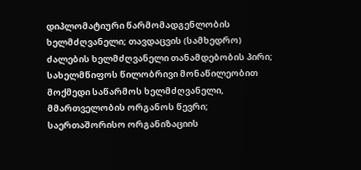დიპლომატიური წარმომადგენლობის ხელმძღვანელი; თავდაცვის (სამხედრო) ძალების ხელმძღვანელი თანამდებობის პირი; სახელმწიფოს წილობრივი მონაწილეობით მოქმედი საწარმოს ხელმძღვანელი, მმართველობის ორგანოს წევრი; საერთაშორისო ორგანიზაციის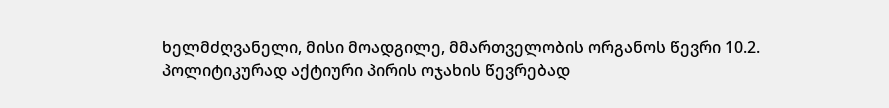ხელმძღვანელი, მისი მოადგილე, მმართველობის ორგანოს წევრი 10.2. პოლიტიკურად აქტიური პირის ოჯახის წევრებად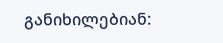განიხილებიან: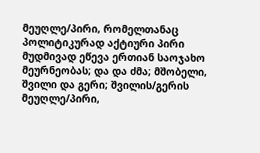მეუღლე/პირი, რომელთანაც პოლიტიკურად აქტიური პირი მუდმივად ეწევა ერთიან საოჯახო მეურნეობას; და და ძმა; მშობელი, შვილი და გერი; შვილის/გერის მეუღლე/პირი,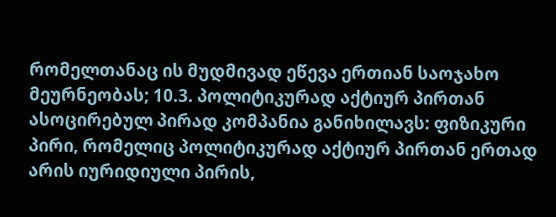რომელთანაც ის მუდმივად ეწევა ერთიან საოჯახო მეურნეობას; 10.3. პოლიტიკურად აქტიურ პირთან ასოცირებულ პირად კომპანია განიხილავს: ფიზიკური პირი, რომელიც პოლიტიკურად აქტიურ პირთან ერთად არის იურიდიული პირის,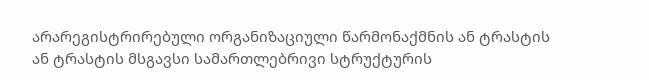არარეგისტრირებული ორგანიზაციული წარმონაქმნის ან ტრასტის ან ტრასტის მსგავსი სამართლებრივი სტრუქტურის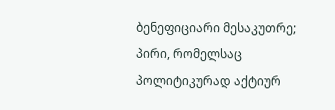ბენეფიციარი მესაკუთრე; პირი, რომელსაც პოლიტიკურად აქტიურ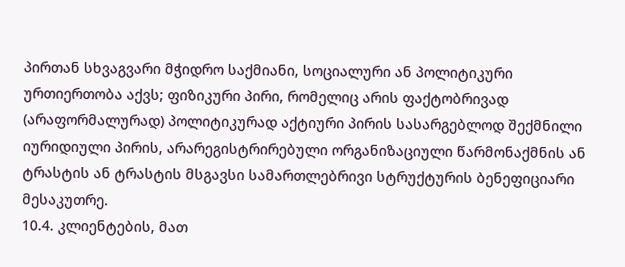პირთან სხვაგვარი მჭიდრო საქმიანი, სოციალური ან პოლიტიკური ურთიერთობა აქვს; ფიზიკური პირი, რომელიც არის ფაქტობრივად (არაფორმალურად) პოლიტიკურად აქტიური პირის სასარგებლოდ შექმნილი იურიდიული პირის, არარეგისტრირებული ორგანიზაციული წარმონაქმნის ან ტრასტის ან ტრასტის მსგავსი სამართლებრივი სტრუქტურის ბენეფიციარი მესაკუთრე.
10.4. კლიენტების, მათ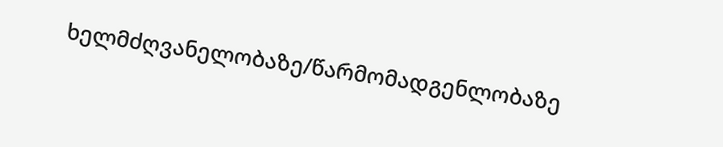ხელმძღვანელობაზე/წარმომადგენლობაზე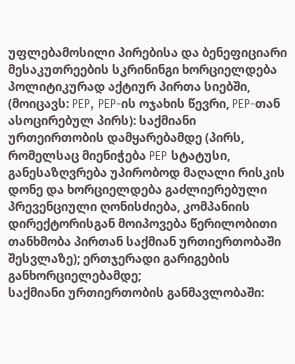უფლებამოსილი პირებისა და ბენეფიციარი მესაკუთრეების სკრინინგი ხორციელდება პოლიტიკურად აქტიურ პირთა სიებში, (მოიცავს: PEP, PEP-ის ოჯახის წევრი, PEP-თან ასოცირებულ პირს): საქმიანი ურთეირთობის დამყარებამდე (პირს, რომელსაც მიენიჭება PEP სტატუსი, განესაზღვრება უპირობოდ მაღალი რისკის დონე და ხორციელდება გაძლიერებული პრევენციული ღონისძიება, კომპანიის დირექტორისგან მოიპოვება წერილობითი თანხმობა პირთან საქმიან ურთიერთობაში შესვლაზე); ერთჯერადი გარიგების განხორციელებამდე;
საქმიანი ურთიერთობის განმავლობაში: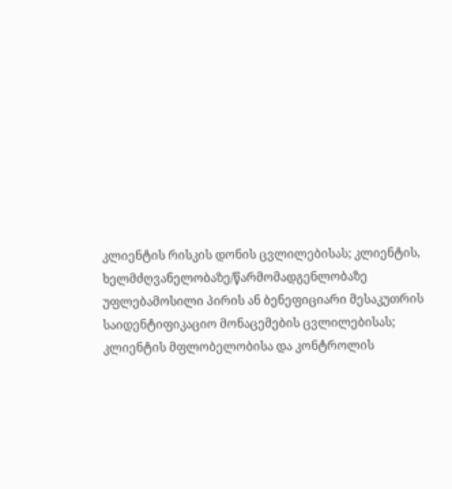კლიენტის რისკის დონის ცვლილებისას; კლიენტის, ხელმძღვანელობაზე/წარმომადგენლობაზე უფლებამოსილი პირის ან ბენეფიციარი მესაკუთრის საიდენტიფიკაციო მონაცემების ცვლილებისას; კლიენტის მფლობელობისა და კონტროლის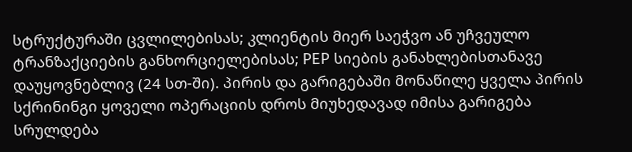სტრუქტურაში ცვლილებისას; კლიენტის მიერ საეჭვო ან უჩვეულო ტრანზაქციების განხორციელებისას; PEP სიების განახლებისთანავე დაუყოვნებლივ (24 სთ-ში). პირის და გარიგებაში მონაწილე ყველა პირის სქრინინგი ყოველი ოპერაციის დროს მიუხედავად იმისა გარიგება სრულდება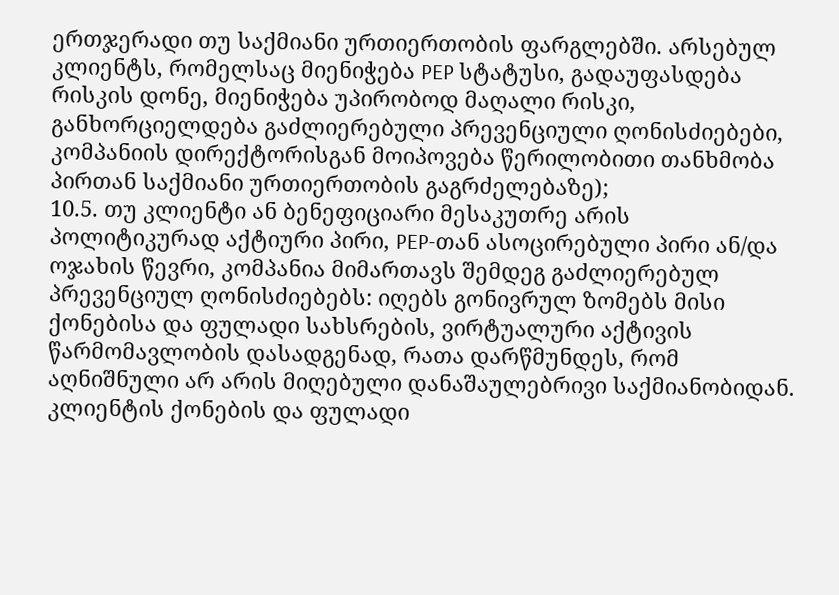ერთჯერადი თუ საქმიანი ურთიერთობის ფარგლებში. არსებულ კლიენტს, რომელსაც მიენიჭება PEP სტატუსი, გადაუფასდება რისკის დონე, მიენიჭება უპირობოდ მაღალი რისკი, განხორციელდება გაძლიერებული პრევენციული ღონისძიებები, კომპანიის დირექტორისგან მოიპოვება წერილობითი თანხმობა პირთან საქმიანი ურთიერთობის გაგრძელებაზე);
10.5. თუ კლიენტი ან ბენეფიციარი მესაკუთრე არის პოლიტიკურად აქტიური პირი, PEP-თან ასოცირებული პირი ან/და ოჯახის წევრი, კომპანია მიმართავს შემდეგ გაძლიერებულ პრევენციულ ღონისძიებებს: იღებს გონივრულ ზომებს მისი ქონებისა და ფულადი სახსრების, ვირტუალური აქტივის წარმომავლობის დასადგენად, რათა დარწმუნდეს, რომ აღნიშნული არ არის მიღებული დანაშაულებრივი საქმიანობიდან. კლიენტის ქონების და ფულადი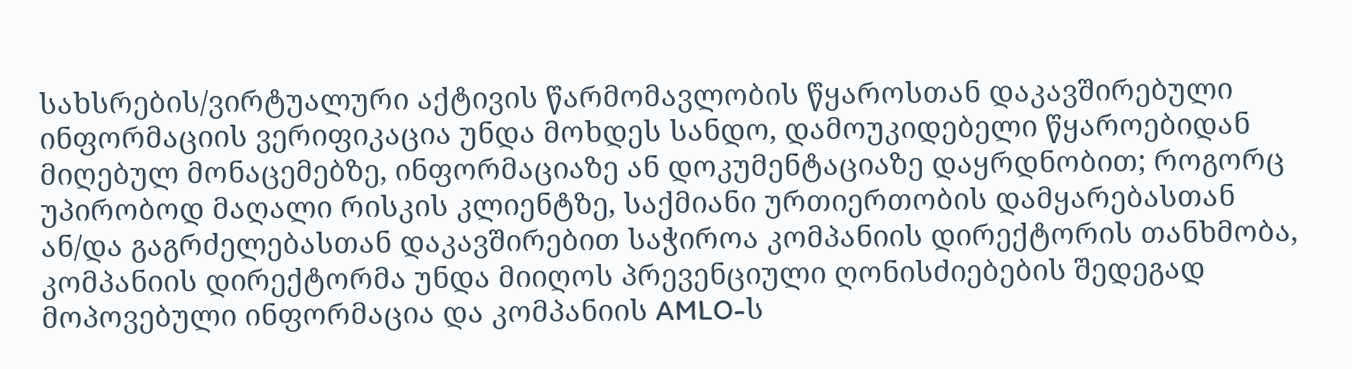სახსრების/ვირტუალური აქტივის წარმომავლობის წყაროსთან დაკავშირებული ინფორმაციის ვერიფიკაცია უნდა მოხდეს სანდო, დამოუკიდებელი წყაროებიდან მიღებულ მონაცემებზე, ინფორმაციაზე ან დოკუმენტაციაზე დაყრდნობით; როგორც უპირობოდ მაღალი რისკის კლიენტზე, საქმიანი ურთიერთობის დამყარებასთან ან/და გაგრძელებასთან დაკავშირებით საჭიროა კომპანიის დირექტორის თანხმობა, კომპანიის დირექტორმა უნდა მიიღოს პრევენციული ღონისძიებების შედეგად მოპოვებული ინფორმაცია და კომპანიის AMLO-ს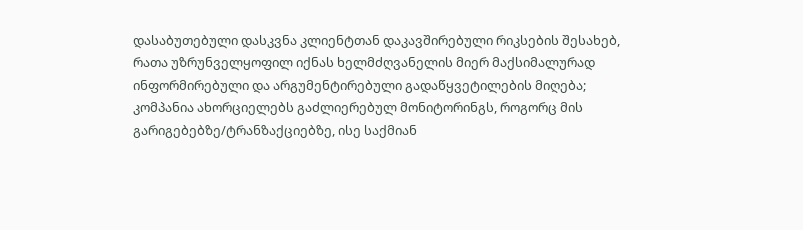დასაბუთებული დასკვნა კლიენტთან დაკავშირებული რიკსების შესახებ, რათა უზრუნველყოფილ იქნას ხელმძღვანელის მიერ მაქსიმალურად ინფორმირებული და არგუმენტირებული გადაწყვეტილების მიღება; კომპანია ახორციელებს გაძლიერებულ მონიტორინგს, როგორც მის გარიგებებზე/ტრანზაქციებზე, ისე საქმიან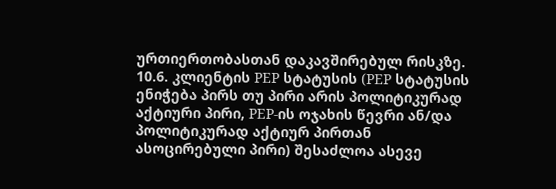ურთიერთობასთან დაკავშირებულ რისკზე.
10.6. კლიენტის PEP სტატუსის (PEP სტატუსის ენიჭება პირს თუ პირი არის პოლიტიკურად აქტიური პირი, PEP-ის ოჯახის წევრი ან/და პოლიტიკურად აქტიურ პირთან
ასოცირებული პირი) შესაძლოა ასევე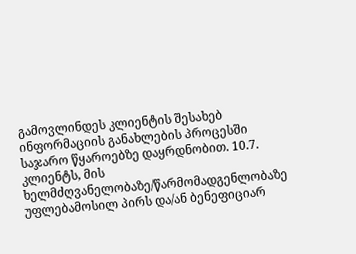გამოვლინდეს კლიენტის შესახებ ინფორმაციის განახლების პროცესში საჯარო წყაროებზე დაყრდნობით. 10.7. კლიენტს, მის ხელმძღვანელობაზე/წარმომადგენლობაზე უფლებამოსილ პირს და/ან ბენეფიციარ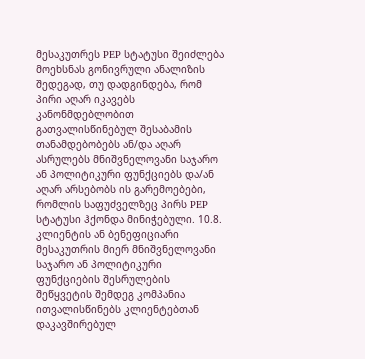მესაკუთრეს PEP სტატუსი შეიძლება მოეხსნას გონივრული ანალიზის შედეგად, თუ დადგინდება, რომ პირი აღარ იკავებს კანონმდებლობით გათვალისწინებულ შესაბამის თანამდებობებს ან/და აღარ ასრულებს მნიშვნელოვანი საჯარო ან პოლიტიკური ფუნქციებს და/ან აღარ არსებობს ის გარემოებები, რომლის საფუძველზეც პირს PEP სტატუსი ჰქონდა მინიჭებული. 10.8. კლიენტის ან ბენეფიციარი მესაკუთრის მიერ მნიშვნელოვანი საჯარო ან პოლიტიკური ფუნქციების შესრულების შეწყვეტის შემდეგ კომპანია ითვალისწინებს კლიენტებთან დაკავშირებულ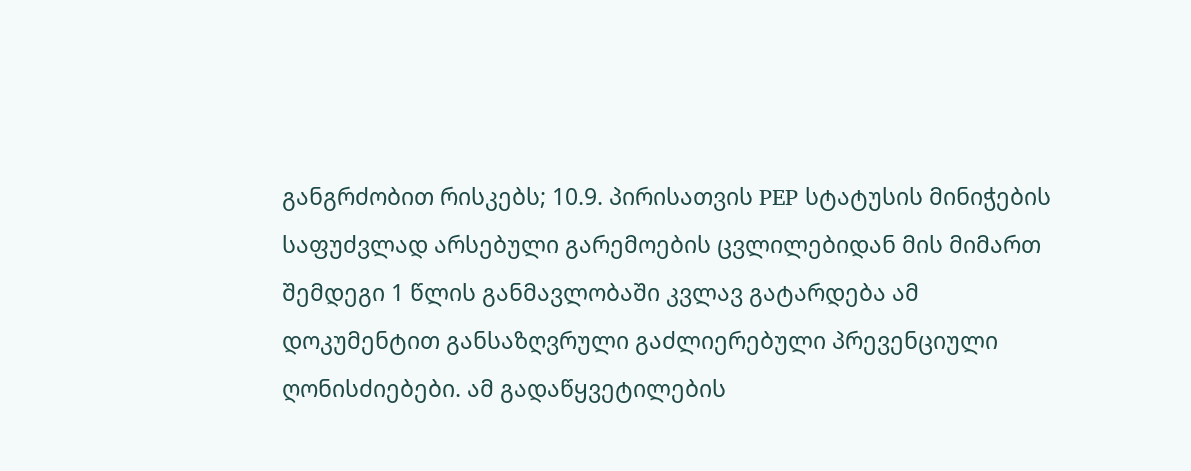განგრძობით რისკებს; 10.9. პირისათვის PEP სტატუსის მინიჭების საფუძვლად არსებული გარემოების ცვლილებიდან მის მიმართ შემდეგი 1 წლის განმავლობაში კვლავ გატარდება ამ დოკუმენტით განსაზღვრული გაძლიერებული პრევენციული ღონისძიებები. ამ გადაწყვეტილების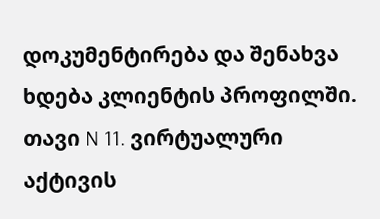დოკუმენტირება და შენახვა ხდება კლიენტის პროფილში.
თავი N 11. ვირტუალური აქტივის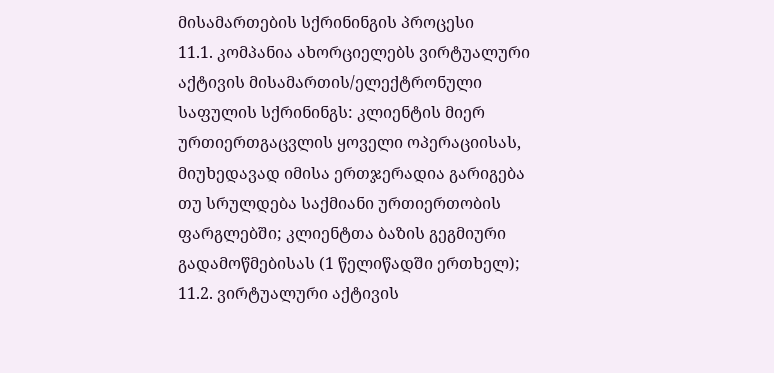მისამართების სქრინინგის პროცესი
11.1. კომპანია ახორციელებს ვირტუალური აქტივის მისამართის/ელექტრონული საფულის სქრინინგს: კლიენტის მიერ ურთიერთგაცვლის ყოველი ოპერაციისას, მიუხედავად იმისა ერთჯერადია გარიგება თუ სრულდება საქმიანი ურთიერთობის ფარგლებში; კლიენტთა ბაზის გეგმიური გადამოწმებისას (1 წელიწადში ერთხელ); 11.2. ვირტუალური აქტივის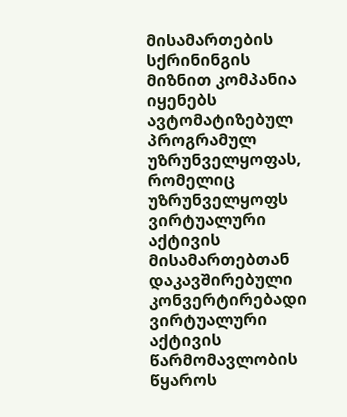მისამართების სქრინინგის მიზნით კომპანია იყენებს ავტომატიზებულ პროგრამულ უზრუნველყოფას, რომელიც უზრუნველყოფს ვირტუალური აქტივის მისამართებთან დაკავშირებული კონვერტირებადი ვირტუალური აქტივის წარმომავლობის წყაროს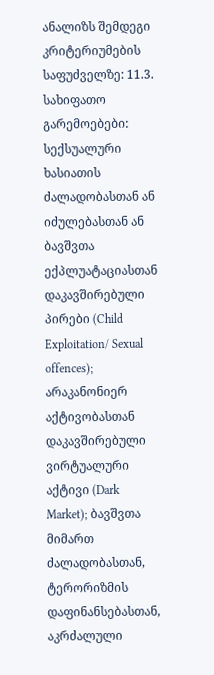ანალიზს შემდეგი კრიტერიუმების საფუძველზე: 11.3. სახიფათო გარემოებები: სექსუალური ხასიათის ძალადობასთან ან იძულებასთან ან ბავშვთა ექპლუატაციასთან დაკავშირებული პირები (Child Exploitation/ Sexual offences); არაკანონიერ აქტივობასთან დაკავშირებული ვირტუალური აქტივი (Dark Market); ბავშვთა მიმართ ძალადობასთან, ტერორიზმის დაფინანსებასთან, აკრძალული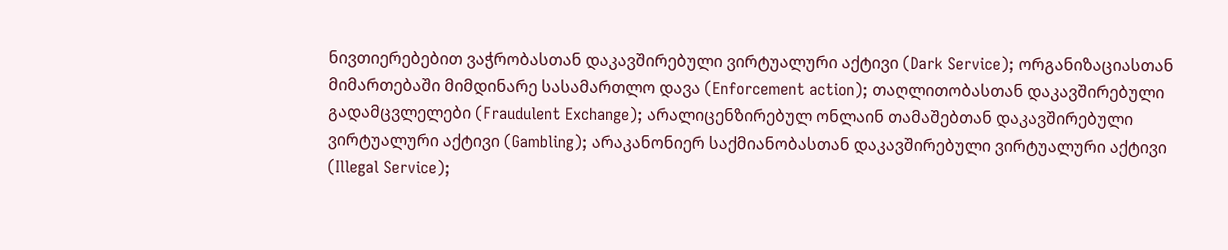ნივთიერებებით ვაჭრობასთან დაკავშირებული ვირტუალური აქტივი (Dark Service); ორგანიზაციასთან მიმართებაში მიმდინარე სასამართლო დავა (Enforcement action); თაღლითობასთან დაკავშირებული გადამცვლელები (Fraudulent Exchange); არალიცენზირებულ ონლაინ თამაშებთან დაკავშირებული ვირტუალური აქტივი (Gambling); არაკანონიერ საქმიანობასთან დაკავშირებული ვირტუალური აქტივი (Illegal Service);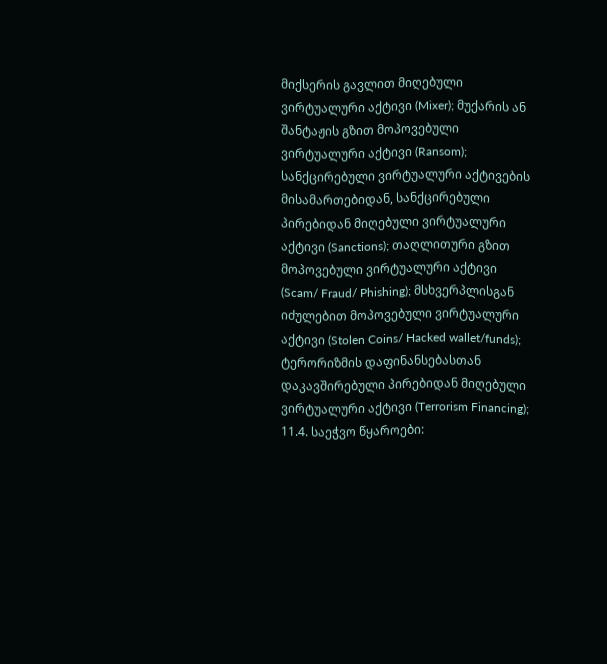მიქსერის გავლით მიღებული ვირტუალური აქტივი (Mixer); მუქარის ან შანტაჟის გზით მოპოვებული ვირტუალური აქტივი (Ransom); სანქცირებული ვირტუალური აქტივების მისამართებიდან, სანქცირებული პირებიდან მიღებული ვირტუალური აქტივი (Sanctions); თაღლითური გზით მოპოვებული ვირტუალური აქტივი (Scam/ Fraud/ Phishing); მსხვერპლისგან იძულებით მოპოვებული ვირტუალური აქტივი (Stolen Coins/ Hacked wallet/funds); ტერორიზმის დაფინანსებასთან დაკავშირებული პირებიდან მიღებული ვირტუალური აქტივი (Terrorism Financing); 11.4. საეჭვო წყაროები: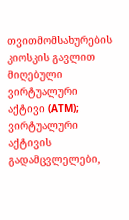თვითმომსახურების კიოსკის გავლით მიღებული ვირტუალური აქტივი (ATM); ვირტუალური აქტივის გადამცვლელები,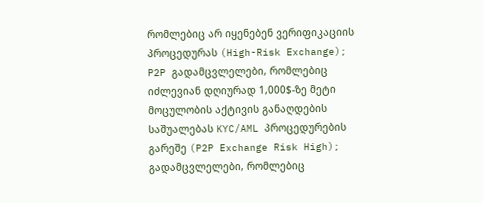რომლებიც არ იყენებენ ვერიფიკაციის პროცედურას (High-Risk Exchange); P2P გადამცვლელები, რომლებიც იძლევიან დღიურად 1,000$-ზე მეტი მოცულობის აქტივის განაღდების საშუალებას KYC/AML პროცედურების გარეშე (P2P Exchange Risk High); გადამცვლელები, რომლებიც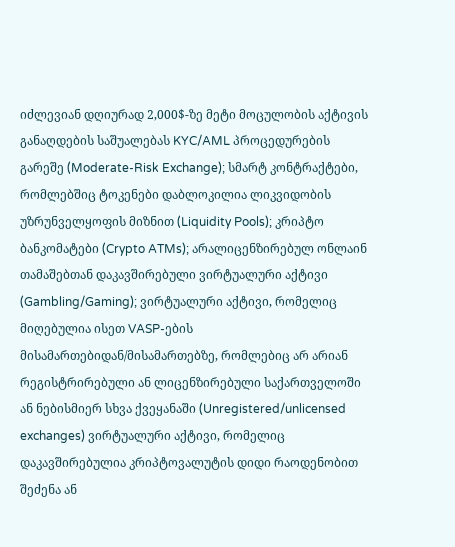იძლევიან დღიურად 2,000$-ზე მეტი მოცულობის აქტივის განაღდების საშუალებას KYC/AML პროცედურების გარეშე (Moderate-Risk Exchange); სმარტ კონტრაქტები, რომლებშიც ტოკენები დაბლოკილია ლიკვიდობის უზრუნველყოფის მიზნით (Liquidity Pools); კრიპტო ბანკომატები (Crypto ATMs); არალიცენზირებულ ონლაინ თამაშებთან დაკავშირებული ვირტუალური აქტივი (Gambling/Gaming); ვირტუალური აქტივი, რომელიც მიღებულია ისეთ VASP-ების მისამართებიდან/მისამართებზე, რომლებიც არ არიან რეგისტრირებული ან ლიცენზირებული საქართველოში ან ნებისმიერ სხვა ქვეყანაში (Unregistered/unlicensed exchanges) ვირტუალური აქტივი, რომელიც დაკავშირებულია კრიპტოვალუტის დიდი რაოდენობით შეძენა ან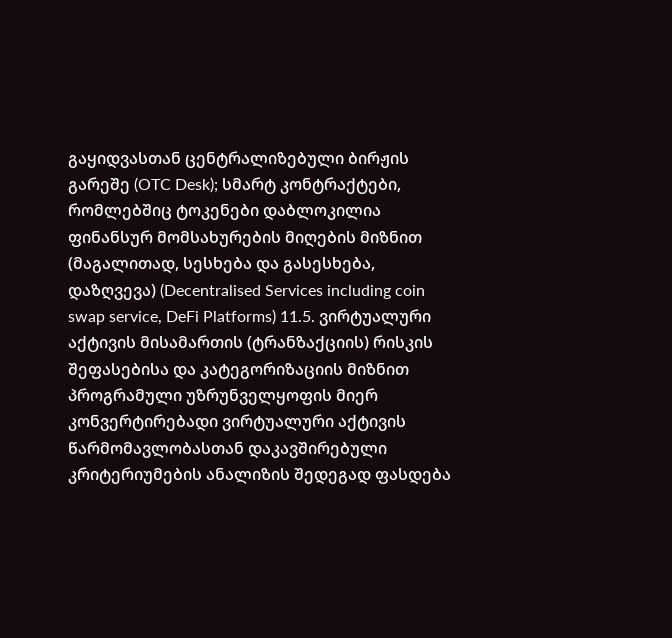გაყიდვასთან ცენტრალიზებული ბირჟის გარეშე (OTC Desk); სმარტ კონტრაქტები, რომლებშიც ტოკენები დაბლოკილია ფინანსურ მომსახურების მიღების მიზნით (მაგალითად, სესხება და გასესხება, დაზღვევა) (Decentralised Services including coin swap service, DeFi Platforms) 11.5. ვირტუალური აქტივის მისამართის (ტრანზაქციის) რისკის შეფასებისა და კატეგორიზაციის მიზნით პროგრამული უზრუნველყოფის მიერ კონვერტირებადი ვირტუალური აქტივის წარმომავლობასთან დაკავშირებული კრიტერიუმების ანალიზის შედეგად ფასდება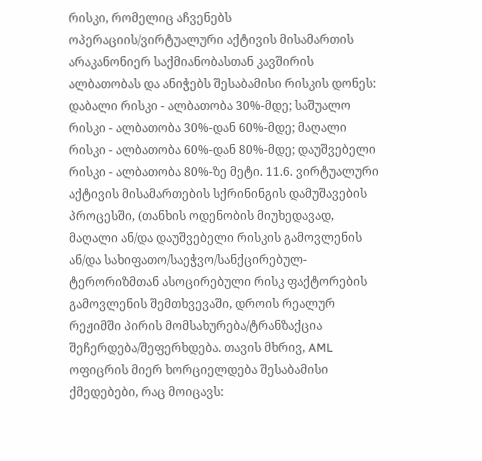რისკი, რომელიც აჩვენებს ოპერაციის/ვირტუალური აქტივის მისამართის არაკანონიერ საქმიანობასთან კავშირის ალბათობას და ანიჭებს შესაბამისი რისკის დონეს:
დაბალი რისკი - ალბათობა 30%-მდე; საშუალო რისკი - ალბათობა 30%-დან 60%-მდე; მაღალი რისკი - ალბათობა 60%-დან 80%-მდე; დაუშვებელი რისკი - ალბათობა 80%-ზე მეტი. 11.6. ვირტუალური აქტივის მისამართების სქრინინგის დამუშავების პროცესში, (თანხის ოდენობის მიუხედავად, მაღალი ან/და დაუშვებელი რისკის გამოვლენის ან/და სახიფათო/საეჭვო/სანქცირებულ-ტერორიზმთან ასოცირებული რისკ ფაქტორების გამოვლენის შემთხვევაში, დროის რეალურ რეჟიმში პირის მომსახურება/ტრანზაქცია შეჩერდება/შეფერხდება. თავის მხრივ, AML ოფიცრის მიერ ხორციელდება შესაბამისი ქმედებები, რაც მოიცავს: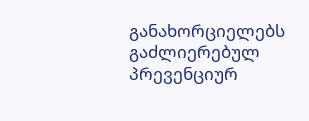განახორციელებს გაძლიერებულ პრევენციურ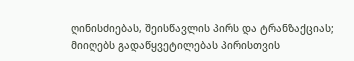ღინისძიებას, შეისწავლის პირს და ტრანზაქციას; მიიღებს გადაწყვეტილებას პირისთვის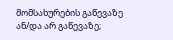მომსახურების გაწევაზე ან/და არ გაწევაზე;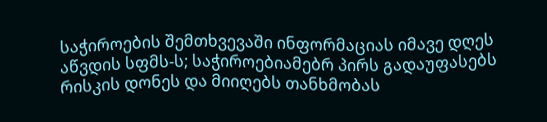საჭიროების შემთხვევაში ინფორმაციას იმავე დღეს აწვდის სფმს-ს; საჭიროებიამებრ პირს გადაუფასებს რისკის დონეს და მიიღებს თანხმობას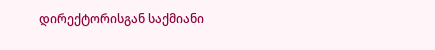დირექტორისგან საქმიანი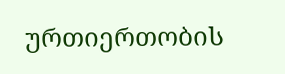ურთიერთობის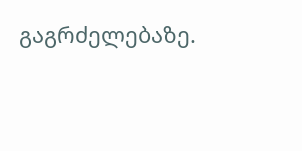გაგრძელებაზე.